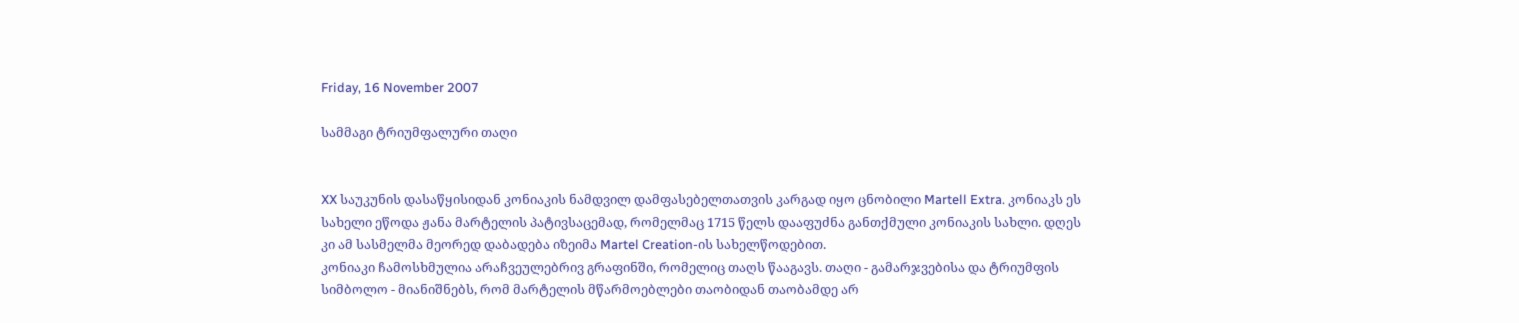Friday, 16 November 2007

სამმაგი ტრიუმფალური თაღი


XX საუკუნის დასაწყისიდან კონიაკის ნამდვილ დამფასებელთათვის კარგად იყო ცნობილი Martell Extra. კონიაკს ეს სახელი ეწოდა ჟანა მარტელის პატივსაცემად, რომელმაც 1715 წელს დააფუძნა განთქმული კონიაკის სახლი. დღეს კი ამ სასმელმა მეორედ დაბადება იზეიმა Martel Creation-ის სახელწოდებით.
კონიაკი ჩამოსხმულია არაჩვეულებრივ გრაფინში, რომელიც თაღს წააგავს. თაღი - გამარჯვებისა და ტრიუმფის სიმბოლო - მიანიშნებს, რომ მარტელის მწარმოებლები თაობიდან თაობამდე არ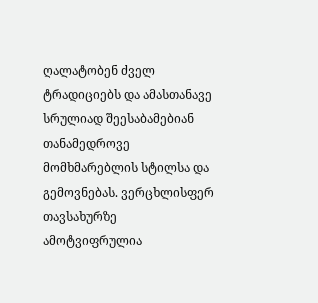ღალატობენ ძველ ტრადიციებს და ამასთანავე სრულიად შეესაბამებიან თანამედროვე მომხმარებლის სტილსა და გემოვნებას. ვერცხლისფერ თავსახურზე ამოტვიფრულია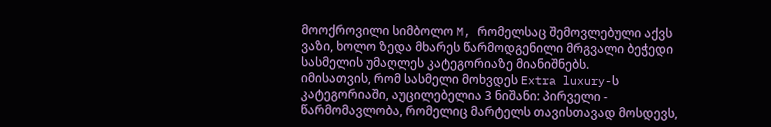მოოქროვილი სიმბოლო M, რომელსაც შემოვლებული აქვს ვაზი, ხოლო ზედა მხარეს წარმოდგენილი მრგვალი ბეჭედი სასმელის უმაღლეს კატეგორიაზე მიანიშნებს.
იმისათვის, რომ სასმელი მოხვდეს Extra luxury-ს კატეგორიაში, აუცილებელია 3 ნიშანი: პირველი - წარმომავლობა, რომელიც მარტელს თავისთავად მოსდევს,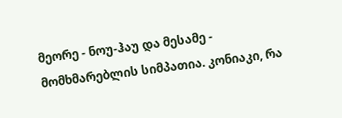მეორე - ნოუ-ჰაუ და მესამე - მომხმარებლის სიმპათია. კონიაკი, რა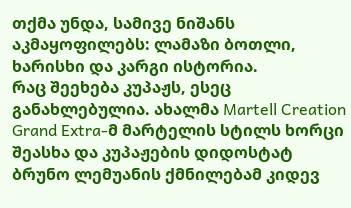თქმა უნდა, სამივე ნიშანს აკმაყოფილებს: ლამაზი ბოთლი, ხარისხი და კარგი ისტორია.
რაც შეეხება კუპაჟს, ესეც განახლებულია. ახალმა Martell Creation Grand Extra-მ მარტელის სტილს ხორცი შეასხა და კუპაჟების დიდოსტატ ბრუნო ლემუანის ქმნილებამ კიდევ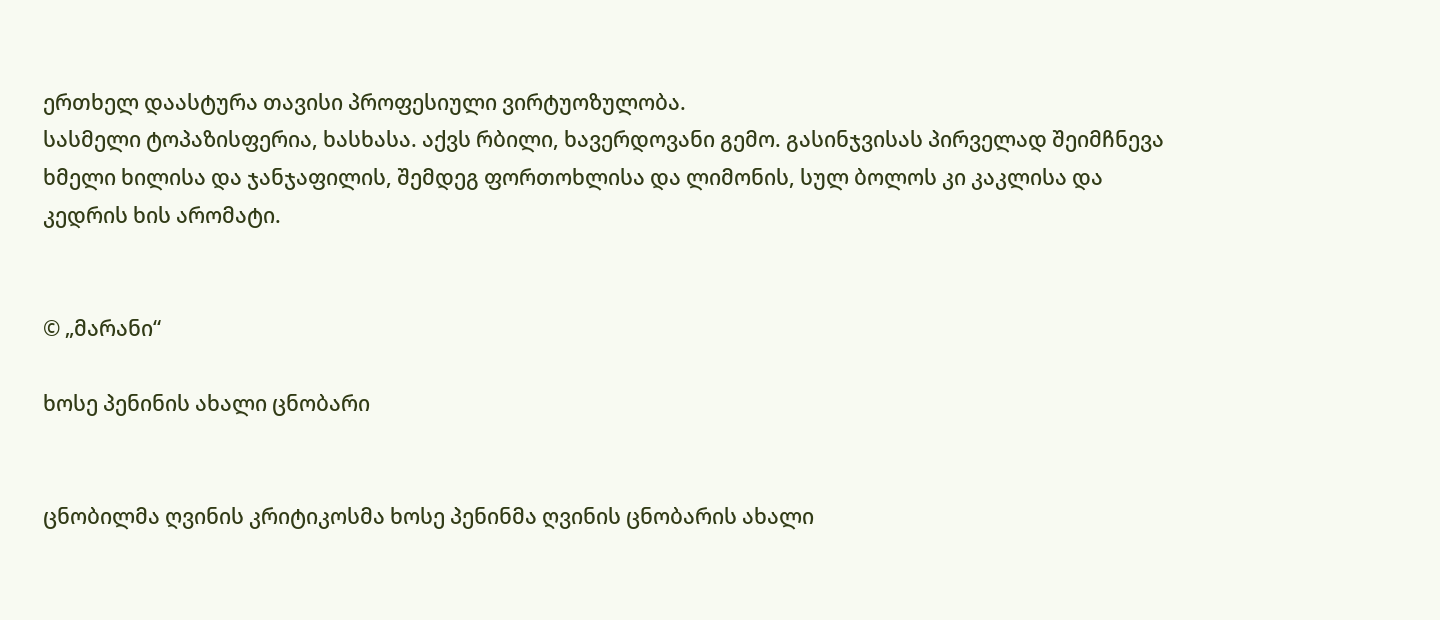ერთხელ დაასტურა თავისი პროფესიული ვირტუოზულობა.
სასმელი ტოპაზისფერია, ხასხასა. აქვს რბილი, ხავერდოვანი გემო. გასინჯვისას პირველად შეიმჩნევა ხმელი ხილისა და ჯანჯაფილის, შემდეგ ფორთოხლისა და ლიმონის, სულ ბოლოს კი კაკლისა და კედრის ხის არომატი.


© „მარანი“

ხოსე პენინის ახალი ცნობარი


ცნობილმა ღვინის კრიტიკოსმა ხოსე პენინმა ღვინის ცნობარის ახალი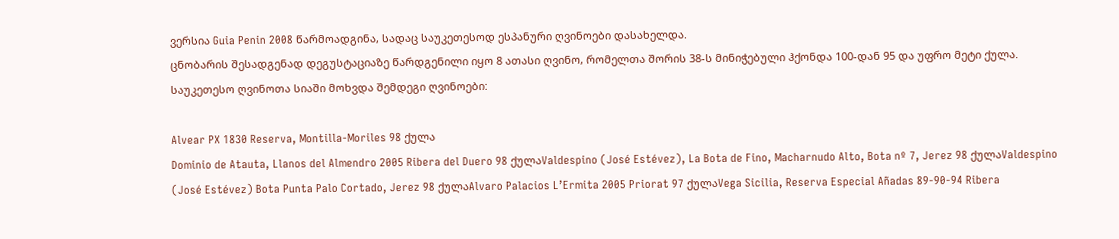ვერსია Guia Penin 2008 წარმოადგინა, სადაც საუკეთესოდ ესპანური ღვინოები დასახელდა.
ცნობარის შესადგენად დეგუსტაციაზე წარდგენილი იყო 8 ათასი ღვინო, რომელთა შორის 38-ს მინიჭებული ჰქონდა 100-დან 95 და უფრო მეტი ქულა. საუკეთესო ღვინოთა სიაში მოხვდა შემდეგი ღვინოები:

Alvear PX 1830 Reserva, Montilla-Moriles 98 ქულა
Dominio de Atauta, Llanos del Almendro 2005 Ribera del Duero 98 ქულაValdespino (José Estévez), La Bota de Fino, Macharnudo Alto, Bota nº 7, Jerez 98 ქულაValdespino (José Estévez) Bota Punta Palo Cortado, Jerez 98 ქულაAlvaro Palacios L’Ermita 2005 Priorat 97 ქულაVega Sicilia, Reserva Especial Añadas 89-90-94 Ribera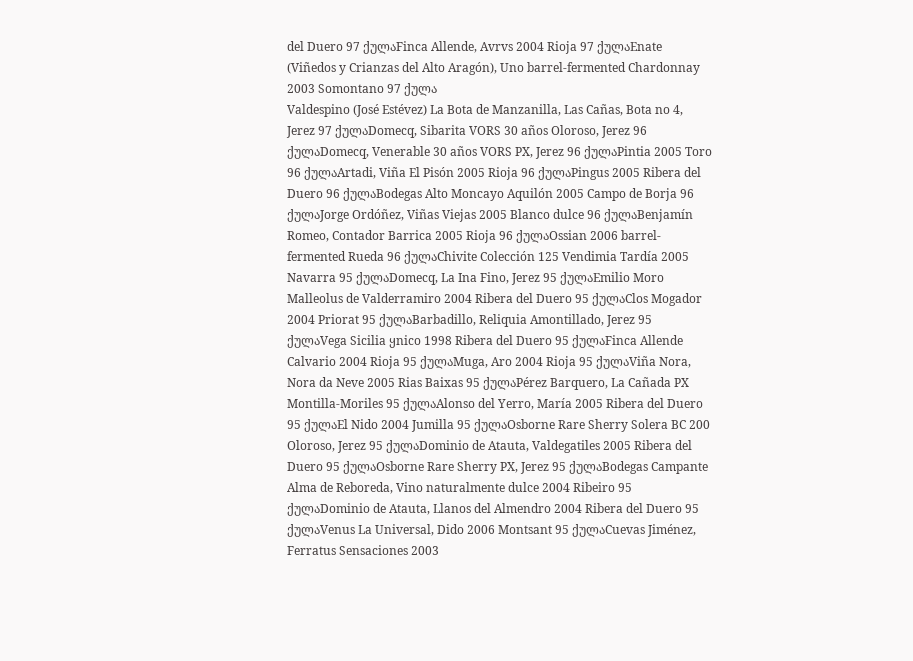del Duero 97 ქულაFinca Allende, Avrvs 2004 Rioja 97 ქულაEnate (Viñedos y Crianzas del Alto Aragón), Uno barrel-fermented Chardonnay 2003 Somontano 97 ქულა
Valdespino (José Estévez) La Bota de Manzanilla, Las Cañas, Bota no 4, Jerez 97 ქულაDomecq, Sibarita VORS 30 años Oloroso, Jerez 96 ქულაDomecq, Venerable 30 años VORS PX, Jerez 96 ქულაPintia 2005 Toro 96 ქულაArtadi, Viña El Pisón 2005 Rioja 96 ქულაPingus 2005 Ribera del Duero 96 ქულაBodegas Alto Moncayo Aquilón 2005 Campo de Borja 96 ქულაJorge Ordóñez, Viñas Viejas 2005 Blanco dulce 96 ქულაBenjamín Romeo, Contador Barrica 2005 Rioja 96 ქულაOssian 2006 barrel-fermented Rueda 96 ქულაChivite Colección 125 Vendimia Tardía 2005 Navarra 95 ქულაDomecq, La Ina Fino, Jerez 95 ქულაEmilio Moro Malleolus de Valderramiro 2004 Ribera del Duero 95 ქულაClos Mogador 2004 Priorat 95 ქულაBarbadillo, Reliquia Amontillado, Jerez 95 ქულაVega Sicilia ყnico 1998 Ribera del Duero 95 ქულაFinca Allende Calvario 2004 Rioja 95 ქულაMuga, Aro 2004 Rioja 95 ქულაViña Nora, Nora da Neve 2005 Rias Baixas 95 ქულაPérez Barquero, La Cañada PX Montilla-Moriles 95 ქულაAlonso del Yerro, María 2005 Ribera del Duero 95 ქულაEl Nido 2004 Jumilla 95 ქულაOsborne Rare Sherry Solera BC 200 Oloroso, Jerez 95 ქულაDominio de Atauta, Valdegatiles 2005 Ribera del Duero 95 ქულაOsborne Rare Sherry PX, Jerez 95 ქულაBodegas Campante Alma de Reboreda, Vino naturalmente dulce 2004 Ribeiro 95 ქულაDominio de Atauta, Llanos del Almendro 2004 Ribera del Duero 95 ქულაVenus La Universal, Dido 2006 Montsant 95 ქულაCuevas Jiménez, Ferratus Sensaciones 2003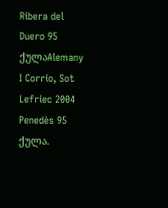Ribera del Duero 95 ქულაAlemany I Corrio, Sot Lefriec 2004 Penedès 95 ქულა.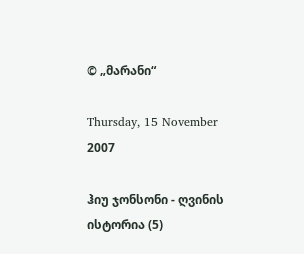© „მარანი“

Thursday, 15 November 2007

ჰიუ ჯონსონი - ღვინის ისტორია (5)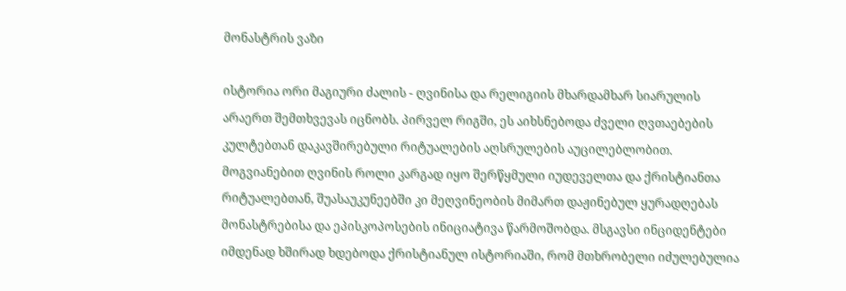მონასტრის ვაზი

ისტორია ორი მაგიური ძალის - ღვინისა და რელიგიის მხარდამხარ სიარულის არაერთ შემთხვევას იცნობს. პირველ რიგში, ეს აიხსნებოდა ძველი ღვთაებების კულტებთან დაკავშირებული რიტუალების აღსრულების აუცილებლობით. მოგვიანებით ღვინის როლი კარგად იყო შერწყმული იუდეველთა და ქრისტიანთა რიტუალებთან, შუასაუკუნეებში კი მეღვინეობის მიმართ დაჟინებულ ყურადღებას მონასტრებისა და ეპისკოპოსების ინიციატივა წარმოშობდა. მსგავსი ინციდენტები იმდენად ხშირად ხდებოდა ქრისტიანულ ისტორიაში, რომ მთხრობელი იძულებულია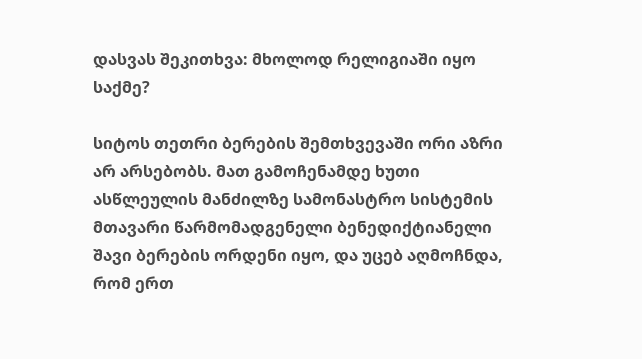დასვას შეკითხვა: მხოლოდ რელიგიაში იყო საქმე?

სიტოს თეთრი ბერების შემთხვევაში ორი აზრი არ არსებობს. მათ გამოჩენამდე ხუთი ასწლეულის მანძილზე სამონასტრო სისტემის მთავარი წარმომადგენელი ბენედიქტიანელი შავი ბერების ორდენი იყო, და უცებ აღმოჩნდა, რომ ერთ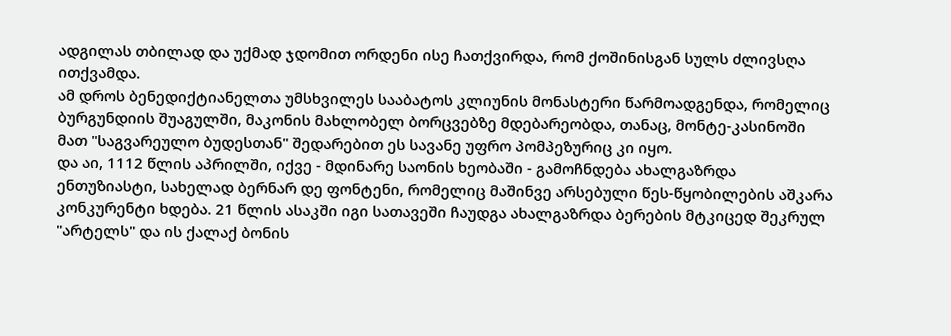ადგილას თბილად და უქმად ჯდომით ორდენი ისე ჩათქვირდა, რომ ქოშინისგან სულს ძლივსღა ითქვამდა.
ამ დროს ბენედიქტიანელთა უმსხვილეს სააბატოს კლიუნის მონასტერი წარმოადგენდა, რომელიც ბურგუნდიის შუაგულში, მაკონის მახლობელ ბორცვებზე მდებარეობდა, თანაც, მონტე-კასინოში მათ "საგვარეულო ბუდესთან" შედარებით ეს სავანე უფრო პომპეზურიც კი იყო.
და აი, 1112 წლის აპრილში, იქვე - მდინარე საონის ხეობაში - გამოჩნდება ახალგაზრდა ენთუზიასტი, სახელად ბერნარ დე ფონტენი, რომელიც მაშინვე არსებული წეს-წყობილების აშკარა კონკურენტი ხდება. 21 წლის ასაკში იგი სათავეში ჩაუდგა ახალგაზრდა ბერების მტკიცედ შეკრულ "არტელს" და ის ქალაქ ბონის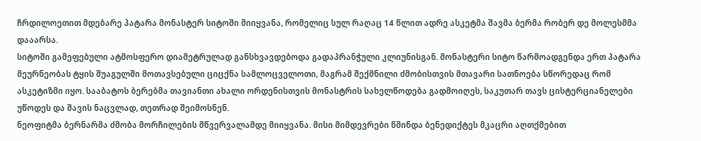ჩრდილოეთით მდებარე პატარა მონასტერ სიტოში მიიყვანა, რომელიც სულ რაღაც 14 წლით ადრე ასკეტმა შავმა ბერმა რობერ დე მოლესმმა დააარსა.
სიტოში გამეფებული ატმოსფერო დიამეტრულად განსხვავდებოდა გადაპრანჭული კლიუნისგან. მონასტერი სიტო წარმოადგენდა ერთ პატარა მეურნეობას ტყის შუაგულში მოთავსებული ციცქნა სამლოცველოთი, მაგრამ შექმნილი ძმობისთვის მთავარი სათნოება სწორედაც რომ ასკეტიზმი იყო. სააბატოს ბერებმა თავიანთი ახალი ორდენისთვის მონასტრის სახელწოდება გადმოიღეს, საკუთარ თავს ცისტერციანელები უწოდეს და შავის ნაცვლად, თეთრად შეიმოსნენ.
ნეოფიტმა ბერნარმა ძმობა მორჩილების მწვერვალამდე მიიყვანა. მისი მიმდევრები წმინდა ბენედიქტეს მკაცრი აღთქმებით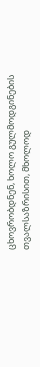ცხოვრობდნენ, ხოლო გულმოდგინების თვალსაზრისით, მხოლოდ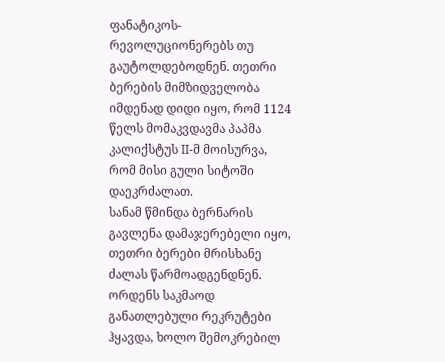ფანატიკოს-რევოლუციონერებს თუ გაუტოლდებოდნენ. თეთრი ბერების მიმზიდველობა იმდენად დიდი იყო, რომ 1124 წელს მომაკვდავმა პაპმა კალიქსტუს II-მ მოისურვა, რომ მისი გული სიტოში დაეკრძალათ.
სანამ წმინდა ბერნარის გავლენა დამაჯერებელი იყო, თეთრი ბერები მრისხანე ძალას წარმოადგენდნენ. ორდენს საკმაოდ განათლებული რეკრუტები ჰყავდა, ხოლო შემოკრებილ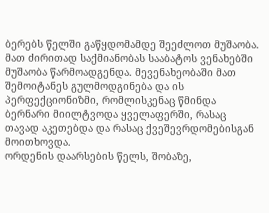ბერებს წელში გაწყდომამდე შეეძლოთ მუშაობა. მათ ძირითად საქმიანობას სააბატოს ვენახებში მუშაობა წარმოადგენდა. მევენახეობაში მათ შემოიტანეს გულმოდგინება და ის პერფექციონიზმი, რომლისკენაც წმინდა ბერნარი მიილტვოდა ყველაფერში, რასაც თავად აკეთებდა და რასაც ქვეშევრდომებისგან მოითხოვდა.
ორდენის დაარსების წელს, შობაზე,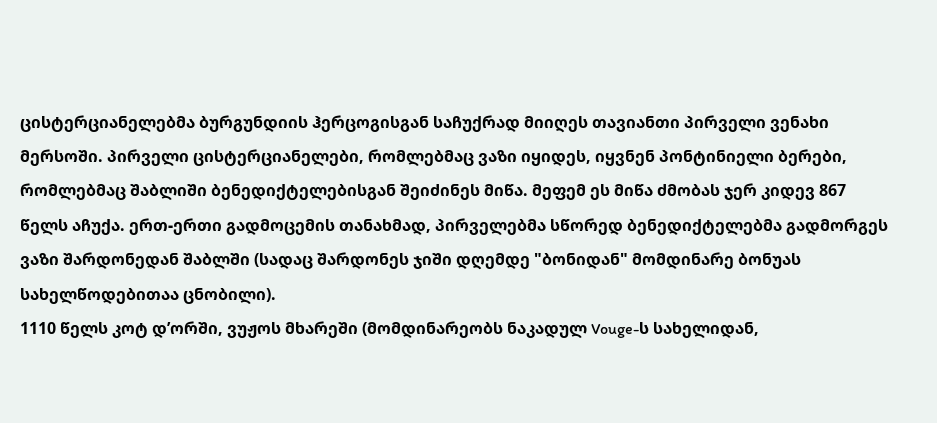ცისტერციანელებმა ბურგუნდიის ჰერცოგისგან საჩუქრად მიიღეს თავიანთი პირველი ვენახი მერსოში. პირველი ცისტერციანელები, რომლებმაც ვაზი იყიდეს, იყვნენ პონტინიელი ბერები, რომლებმაც შაბლიში ბენედიქტელებისგან შეიძინეს მიწა. მეფემ ეს მიწა ძმობას ჯერ კიდევ 867 წელს აჩუქა. ერთ-ერთი გადმოცემის თანახმად, პირველებმა სწორედ ბენედიქტელებმა გადმორგეს ვაზი შარდონედან შაბლში (სადაც შარდონეს ჯიში დღემდე "ბონიდან" მომდინარე ბონუას სახელწოდებითაა ცნობილი).
1110 წელს კოტ დ’ორში, ვუჟოს მხარეში (მომდინარეობს ნაკადულ Vouge-ს სახელიდან,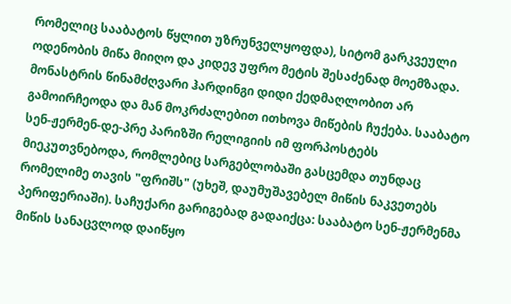რომელიც სააბატოს წყლით უზრუნველყოფდა), სიტომ გარკვეული ოდენობის მიწა მიიღო და კიდევ უფრო მეტის შესაძენად მოემზადა. მონასტრის წინამძღვარი ჰარდინგი დიდი ქედმაღლობით არ გამოირჩეოდა და მან მოკრძალებით ითხოვა მიწების ჩუქება. სააბატო სენ-ჟერმენ-დე-პრე პარიზში რელიგიის იმ ფორპოსტებს მიეკუთვნებოდა, რომლებიც სარგებლობაში გასცემდა თუნდაც რომელიმე თავის "ფრიშს" (უხეშ, დაუმუშავებელ მიწის ნაკვეთებს პერიფერიაში). საჩუქარი გარიგებად გადაიქცა: სააბატო სენ-ჟერმენმა მიწის სანაცვლოდ დაიწყო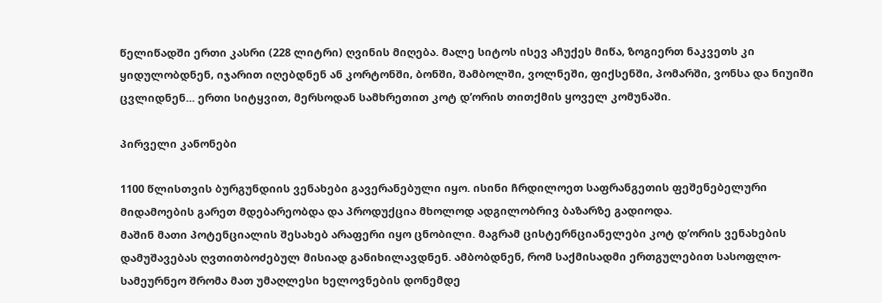წელიწადში ერთი კასრი (228 ლიტრი) ღვინის მიღება. მალე სიტოს ისევ აჩუქეს მიწა, ზოგიერთ ნაკვეთს კი ყიდულობდნენ, იჯარით იღებდნენ ან კორტონში, ბონში, შამბოლში, ვოლნეში, ფიქსენში, პომარში, ვონსა და ნიუიში ცვლიდნენ... ერთი სიტყვით, მერსოდან სამხრეთით კოტ დ’ორის თითქმის ყოველ კომუნაში.

პირველი კანონები

1100 წლისთვის ბურგუნდიის ვენახები გავერანებული იყო. ისინი ჩრდილოეთ საფრანგეთის ფეშენებელური მიდამოების გარეთ მდებარეობდა და პროდუქცია მხოლოდ ადგილობრივ ბაზარზე გადიოდა.
მაშინ მათი პოტენციალის შესახებ არაფერი იყო ცნობილი. მაგრამ ცისტერნციანელები კოტ დ’ორის ვენახების დამუშავებას ღვთითბოძებულ მისიად განიხილავდნენ. ამბობდნენ, რომ საქმისადმი ერთგულებით სასოფლო-სამეურნეო შრომა მათ უმაღლესი ხელოვნების დონემდე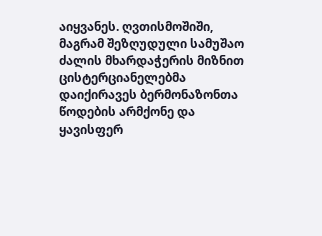აიყვანეს. ღვთისმოშიში, მაგრამ შეზღუდული სამუშაო ძალის მხარდაჭერის მიზნით ცისტერციანელებმა დაიქირავეს ბერმონაზონთა წოდების არმქონე და ყავისფერ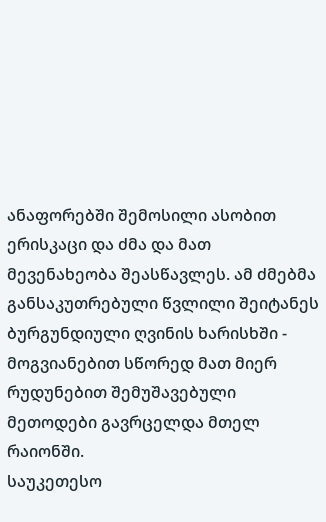ანაფორებში შემოსილი ასობით ერისკაცი და ძმა და მათ მევენახეობა შეასწავლეს. ამ ძმებმა განსაკუთრებული წვლილი შეიტანეს ბურგუნდიული ღვინის ხარისხში - მოგვიანებით სწორედ მათ მიერ რუდუნებით შემუშავებული მეთოდები გავრცელდა მთელ რაიონში.
საუკეთესო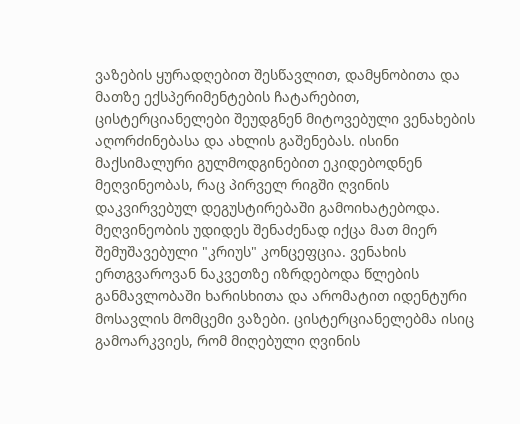ვაზების ყურადღებით შესწავლით, დამყნობითა და მათზე ექსპერიმენტების ჩატარებით, ცისტერციანელები შეუდგნენ მიტოვებული ვენახების აღორძინებასა და ახლის გაშენებას. ისინი მაქსიმალური გულმოდგინებით ეკიდებოდნენ მეღვინეობას, რაც პირველ რიგში ღვინის დაკვირვებულ დეგუსტირებაში გამოიხატებოდა.
მეღვინეობის უდიდეს შენაძენად იქცა მათ მიერ შემუშავებული "კრიუს" კონცეფცია. ვენახის ერთგვაროვან ნაკვეთზე იზრდებოდა წლების განმავლობაში ხარისხითა და არომატით იდენტური მოსავლის მომცემი ვაზები. ცისტერციანელებმა ისიც გამოარკვიეს, რომ მიღებული ღვინის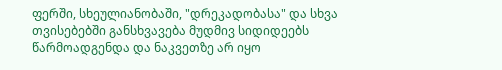ფერში, სხეულიანობაში, "დრეკადობასა" და სხვა თვისებებში განსხვავება მუდმივ სიდიდეებს წარმოადგენდა და ნაკვეთზე არ იყო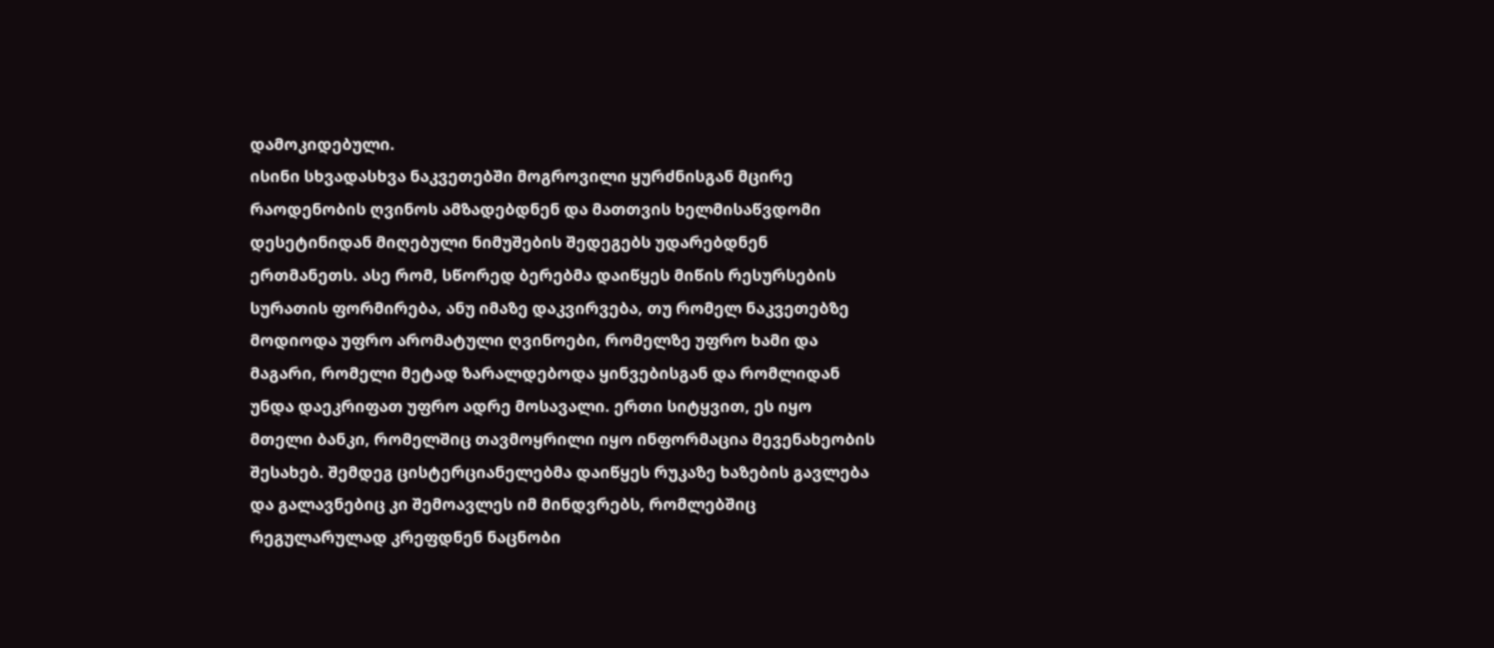დამოკიდებული.
ისინი სხვადასხვა ნაკვეთებში მოგროვილი ყურძნისგან მცირე რაოდენობის ღვინოს ამზადებდნენ და მათთვის ხელმისაწვდომი დესეტინიდან მიღებული ნიმუშების შედეგებს უდარებდნენ ერთმანეთს. ასე რომ, სწორედ ბერებმა დაიწყეს მიწის რესურსების სურათის ფორმირება, ანუ იმაზე დაკვირვება, თუ რომელ ნაკვეთებზე მოდიოდა უფრო არომატული ღვინოები, რომელზე უფრო ხამი და მაგარი, რომელი მეტად ზარალდებოდა ყინვებისგან და რომლიდან უნდა დაეკრიფათ უფრო ადრე მოსავალი. ერთი სიტყვით, ეს იყო მთელი ბანკი, რომელშიც თავმოყრილი იყო ინფორმაცია მევენახეობის შესახებ. შემდეგ ცისტერციანელებმა დაიწყეს რუკაზე ხაზების გავლება და გალავნებიც კი შემოავლეს იმ მინდვრებს, რომლებშიც რეგულარულად კრეფდნენ ნაცნობი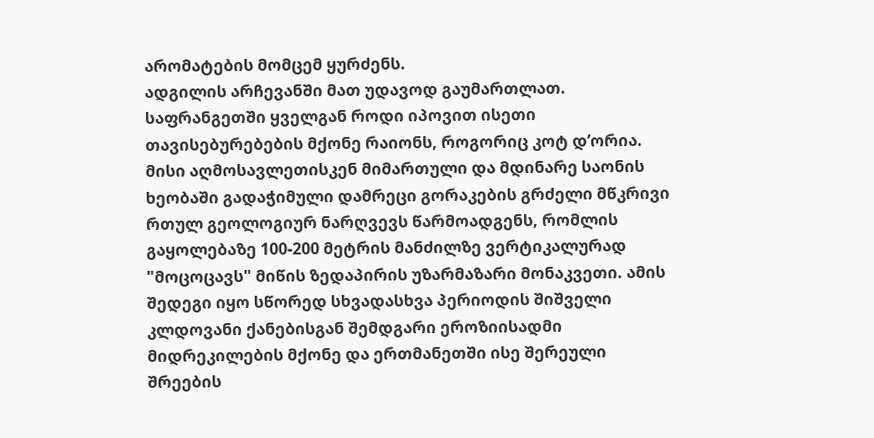არომატების მომცემ ყურძენს.
ადგილის არჩევანში მათ უდავოდ გაუმართლათ. საფრანგეთში ყველგან როდი იპოვით ისეთი თავისებურებების მქონე რაიონს, როგორიც კოტ დ’ორია. მისი აღმოსავლეთისკენ მიმართული და მდინარე საონის ხეობაში გადაჭიმული დამრეცი გორაკების გრძელი მწკრივი რთულ გეოლოგიურ ნარღვევს წარმოადგენს, რომლის გაყოლებაზე 100-200 მეტრის მანძილზე ვერტიკალურად "მოცოცავს" მიწის ზედაპირის უზარმაზარი მონაკვეთი. ამის შედეგი იყო სწორედ სხვადასხვა პერიოდის შიშველი კლდოვანი ქანებისგან შემდგარი ეროზიისადმი მიდრეკილების მქონე და ერთმანეთში ისე შერეული შრეების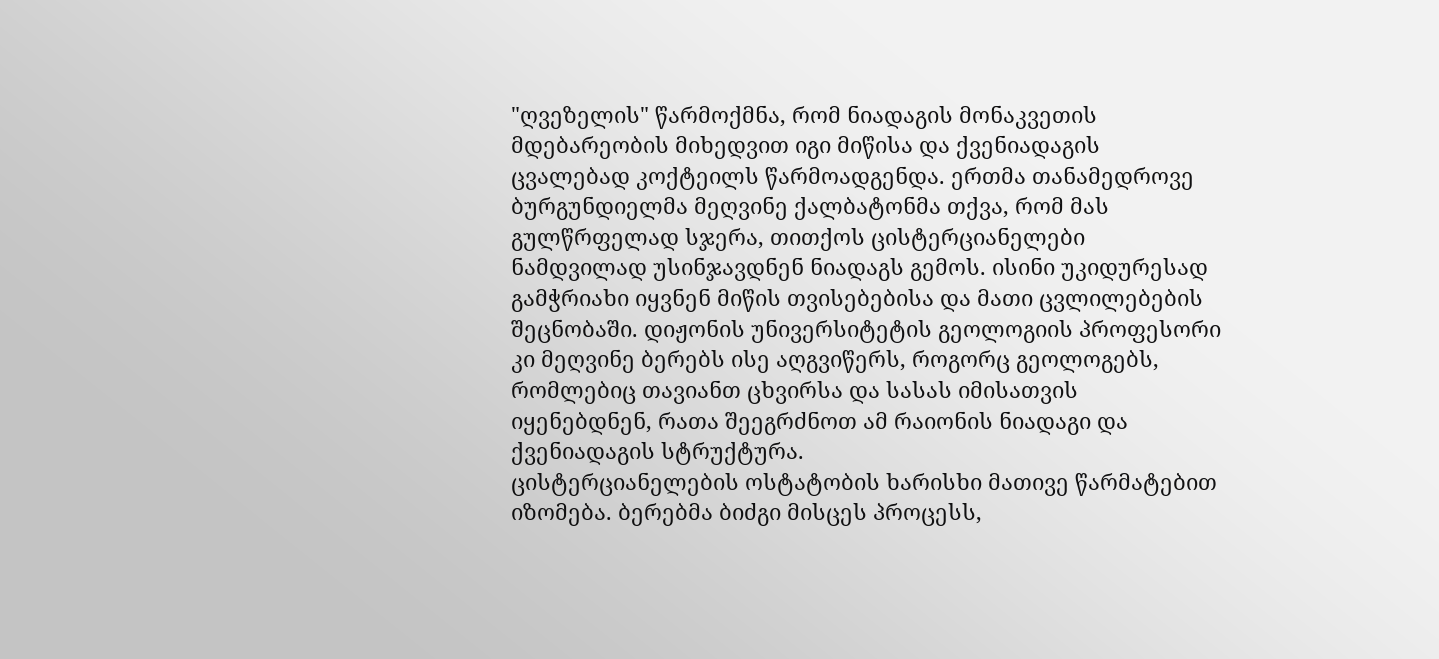"ღვეზელის" წარმოქმნა, რომ ნიადაგის მონაკვეთის მდებარეობის მიხედვით იგი მიწისა და ქვენიადაგის ცვალებად კოქტეილს წარმოადგენდა. ერთმა თანამედროვე ბურგუნდიელმა მეღვინე ქალბატონმა თქვა, რომ მას გულწრფელად სჯერა, თითქოს ცისტერციანელები ნამდვილად უსინჯავდნენ ნიადაგს გემოს. ისინი უკიდურესად გამჭრიახი იყვნენ მიწის თვისებებისა და მათი ცვლილებების შეცნობაში. დიჟონის უნივერსიტეტის გეოლოგიის პროფესორი კი მეღვინე ბერებს ისე აღგვიწერს, როგორც გეოლოგებს, რომლებიც თავიანთ ცხვირსა და სასას იმისათვის იყენებდნენ, რათა შეეგრძნოთ ამ რაიონის ნიადაგი და ქვენიადაგის სტრუქტურა.
ცისტერციანელების ოსტატობის ხარისხი მათივე წარმატებით იზომება. ბერებმა ბიძგი მისცეს პროცესს,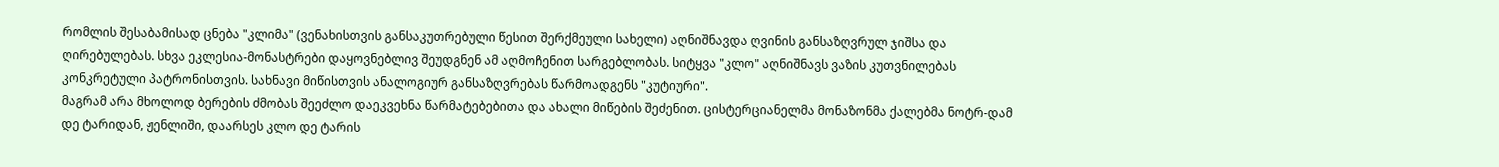რომლის შესაბამისად ცნება "კლიმა" (ვენახისთვის განსაკუთრებული წესით შერქმეული სახელი) აღნიშნავდა ღვინის განსაზღვრულ ჯიშსა და ღირებულებას. სხვა ეკლესია-მონასტრები დაყოვნებლივ შეუდგნენ ამ აღმოჩენით სარგებლობას. სიტყვა "კლო" აღნიშნავს ვაზის კუთვნილებას კონკრეტული პატრონისთვის. სახნავი მიწისთვის ანალოგიურ განსაზღვრებას წარმოადგენს "კუტიური".
მაგრამ არა მხოლოდ ბერების ძმობას შეეძლო დაეკვეხნა წარმატებებითა და ახალი მიწების შეძენით. ცისტერციანელმა მონაზონმა ქალებმა ნოტრ-დამ დე ტარიდან, ჟენლიში, დაარსეს კლო დე ტარის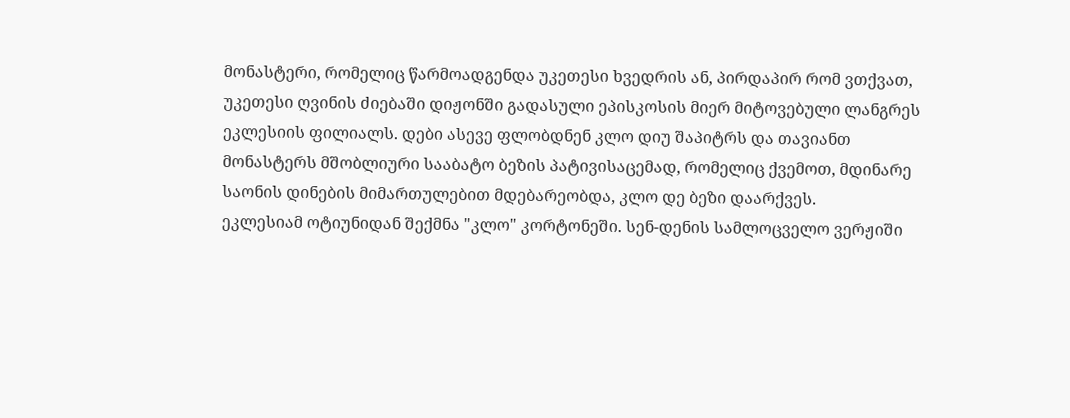მონასტერი, რომელიც წარმოადგენდა უკეთესი ხვედრის ან, პირდაპირ რომ ვთქვათ, უკეთესი ღვინის ძიებაში დიჟონში გადასული ეპისკოსის მიერ მიტოვებული ლანგრეს ეკლესიის ფილიალს. დები ასევე ფლობდნენ კლო დიუ შაპიტრს და თავიანთ მონასტერს მშობლიური სააბატო ბეზის პატივისაცემად, რომელიც ქვემოთ, მდინარე საონის დინების მიმართულებით მდებარეობდა, კლო დე ბეზი დაარქვეს.
ეკლესიამ ოტიუნიდან შექმნა "კლო" კორტონეში. სენ-დენის სამლოცველო ვერჟიში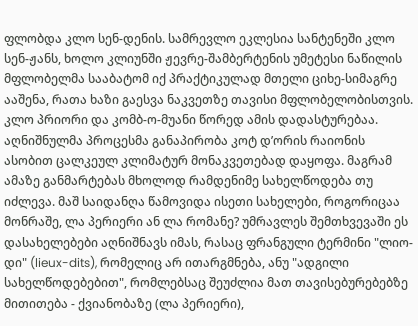ფლობდა კლო სენ-დენის. სამრევლო ეკლესია სანტენეში კლო სენ-ჟანს, ხოლო კლიუნში ჟევრე-შამბერტენის უმეტესი ნაწილის მფლობელმა სააბატომ იქ პრაქტიკულად მთელი ციხე-სიმაგრე ააშენა, რათა ხაზი გაესვა ნაკვეთზე თავისი მფლობელობისთვის. კლო პრიორი და კომბ-ო-მუანი წორედ ამის დადასტურებაა.
აღნიშნულმა პროცესმა განაპირობა კოტ დ’ორის რაიონის ასობით ცალკეულ კლიმატურ მონაკვეთებად დაყოფა. მაგრამ ამაზე განმარტებას მხოლოდ რამდენიმე სახელწოდება თუ იძლევა. მაშ საიდანღა წამოვიდა ისეთი სახელები, როგორიცაა მონრაშე, ლა პერიერი ან ლა რომანე? უმრავლეს შემთხვევაში ეს დასახელებები აღნიშნავს იმას, რასაც ფრანგული ტერმინი "ლიო-დი" (lieux-dits), რომელიც არ ითარგმნება, ანუ "ადგილი სახელწოდებებით", რომლებსაც შეუძლია მათ თავისებურებებზე მითითება - ქვიანობაზე (ლა პერიერი),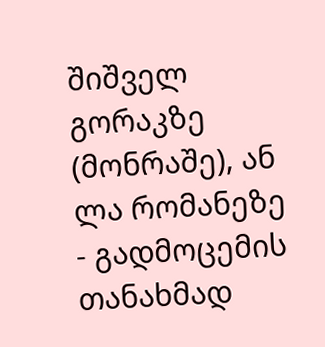შიშველ გორაკზე (მონრაშე), ან ლა რომანეზე - გადმოცემის თანახმად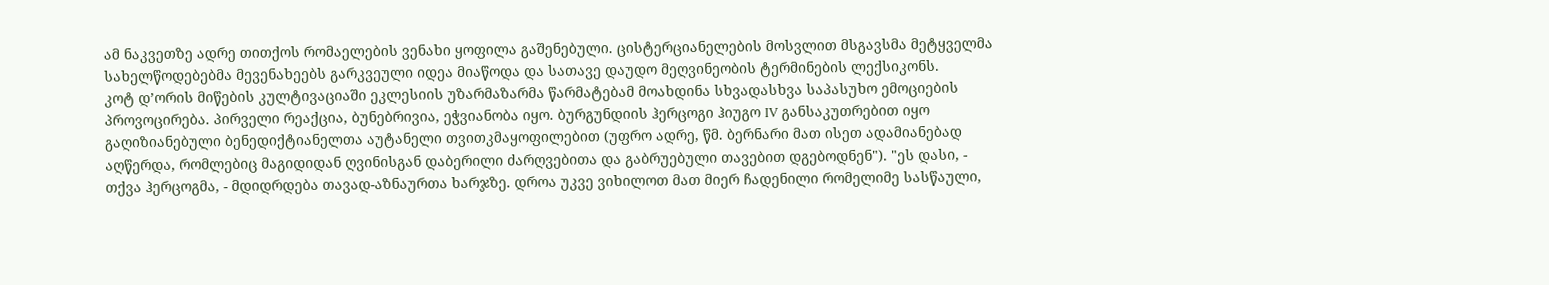ამ ნაკვეთზე ადრე თითქოს რომაელების ვენახი ყოფილა გაშენებული. ცისტერციანელების მოსვლით მსგავსმა მეტყველმა სახელწოდებებმა მევენახეებს გარკვეული იდეა მიაწოდა და სათავე დაუდო მეღვინეობის ტერმინების ლექსიკონს.
კოტ დ’ორის მიწების კულტივაციაში ეკლესიის უზარმაზარმა წარმატებამ მოახდინა სხვადასხვა საპასუხო ემოციების პროვოცირება. პირველი რეაქცია, ბუნებრივია, ეჭვიანობა იყო. ბურგუნდიის ჰერცოგი ჰიუგო IV განსაკუთრებით იყო გაღიზიანებული ბენედიქტიანელთა აუტანელი თვითკმაყოფილებით (უფრო ადრე, წმ. ბერნარი მათ ისეთ ადამიანებად აღწერდა, რომლებიც მაგიდიდან ღვინისგან დაბერილი ძარღვებითა და გაბრუებული თავებით დგებოდნენ"). "ეს დასი, - თქვა ჰერცოგმა, - მდიდრდება თავად-აზნაურთა ხარჯზე. დროა უკვე ვიხილოთ მათ მიერ ჩადენილი რომელიმე სასწაული,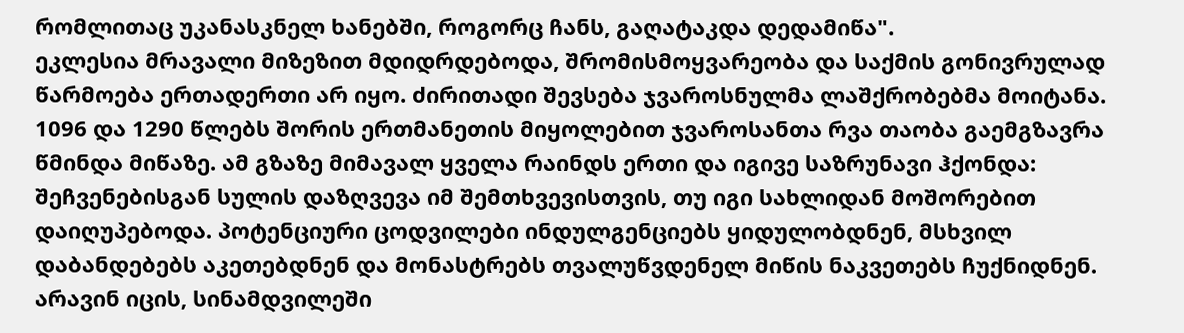რომლითაც უკანასკნელ ხანებში, როგორც ჩანს, გაღატაკდა დედამიწა".
ეკლესია მრავალი მიზეზით მდიდრდებოდა, შრომისმოყვარეობა და საქმის გონივრულად წარმოება ერთადერთი არ იყო. ძირითადი შევსება ჯვაროსნულმა ლაშქრობებმა მოიტანა. 1096 და 1290 წლებს შორის ერთმანეთის მიყოლებით ჯვაროსანთა რვა თაობა გაემგზავრა წმინდა მიწაზე. ამ გზაზე მიმავალ ყველა რაინდს ერთი და იგივე საზრუნავი ჰქონდა: შეჩვენებისგან სულის დაზღვევა იმ შემთხვევისთვის, თუ იგი სახლიდან მოშორებით დაიღუპებოდა. პოტენციური ცოდვილები ინდულგენციებს ყიდულობდნენ, მსხვილ დაბანდებებს აკეთებდნენ და მონასტრებს თვალუწვდენელ მიწის ნაკვეთებს ჩუქნიდნენ. არავინ იცის, სინამდვილეში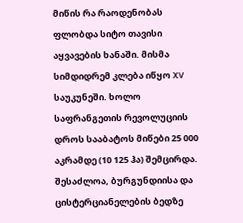მიწის რა რაოდენობას ფლობდა სიტო თავისი აყვავების ხანაში. მისმა სიმდიდრემ კლება იწყო XV საუკუნეში. ხოლო საფრანგეთის რევოლუციის დროს სააბატოს მიწები 25 000 აკრამდე (10 125 ჰა) შემცირდა.
შესაძლოა, ბურგუნდიისა და ცისტერციანელების ბედზე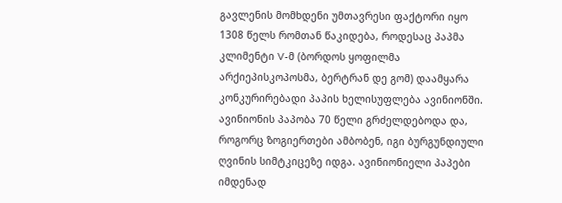გავლენის მომხდენი უმთავრესი ფაქტორი იყო 1308 წელს რომთან წაკიდება, როდესაც პაპმა კლიმენტი V-მ (ბორდოს ყოფილმა არქიეპისკოპოსმა, ბერტრან დე გომ) დაამყარა კონკურირებადი პაპის ხელისუფლება ავინიონში. ავინიონის პაპობა 70 წელი გრძელდებოდა და, როგორც ზოგიერთები ამბობენ, იგი ბურგუნდიული ღვინის სიმტკიცეზე იდგა. ავინიონიელი პაპები იმდენად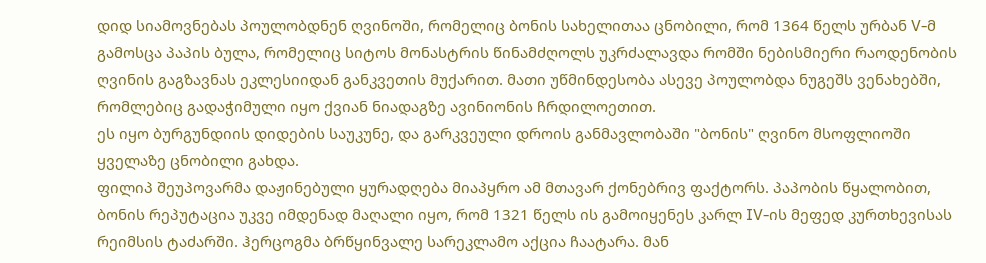დიდ სიამოვნებას პოულობდნენ ღვინოში, რომელიც ბონის სახელითაა ცნობილი, რომ 1364 წელს ურბან V-მ გამოსცა პაპის ბულა, რომელიც სიტოს მონასტრის წინამძღოლს უკრძალავდა რომში ნებისმიერი რაოდენობის ღვინის გაგზავნას ეკლესიიდან განკვეთის მუქარით. მათი უწმინდესობა ასევე პოულობდა ნუგეშს ვენახებში, რომლებიც გადაჭიმული იყო ქვიან ნიადაგზე ავინიონის ჩრდილოეთით.
ეს იყო ბურგუნდიის დიდების საუკუნე, და გარკვეული დროის განმავლობაში "ბონის" ღვინო მსოფლიოში ყველაზე ცნობილი გახდა.
ფილიპ შეუპოვარმა დაჟინებული ყურადღება მიაპყრო ამ მთავარ ქონებრივ ფაქტორს. პაპობის წყალობით, ბონის რეპუტაცია უკვე იმდენად მაღალი იყო, რომ 1321 წელს ის გამოიყენეს კარლ IV-ის მეფედ კურთხევისას რეიმსის ტაძარში. ჰერცოგმა ბრწყინვალე სარეკლამო აქცია ჩაატარა. მან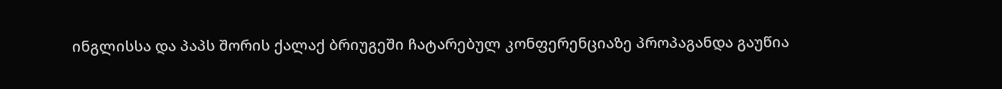ინგლისსა და პაპს შორის ქალაქ ბრიუგეში ჩატარებულ კონფერენციაზე პროპაგანდა გაუწია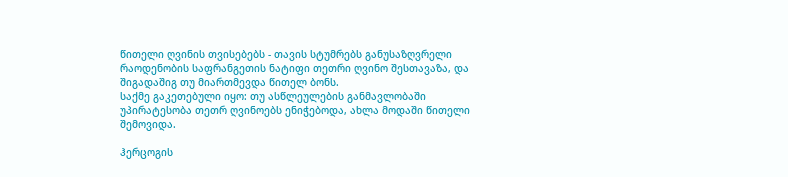წითელი ღვინის თვისებებს - თავის სტუმრებს განუსაზღვრელი რაოდენობის საფრანგეთის ნატიფი თეთრი ღვინო შესთავაზა, და შიგადაშიგ თუ მიართმევდა წითელ ბონს.
საქმე გაკეთებული იყო: თუ ასწლეულების განმავლობაში უპირატესობა თეთრ ღვინოებს ენიჭებოდა, ახლა მოდაში წითელი შემოვიდა.

ჰერცოგის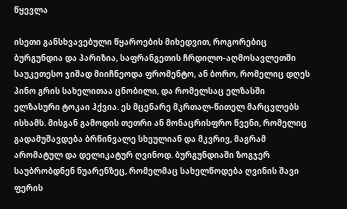წყევლა

ისეთი განსხვავებული წყაროების მიხედვით, როგორებიც ბურგუნდია და პარიზია, საფრანგეთის ჩრდილო-აღმოსავლეთში საუკეთესო ჯიშად მიიჩნეოდა ფრომენტო, ან ბორო, რომელიც დღეს პინო გრის სახელითაა ცნობილი, და რომელსაც ელზასში ელზასური ტოკაი ჰქვია. ეს მცენარე მკრთალ-წითელ მარცვლებს ისხამს. მისგან გამოდის თეთრი ან მონაცრისფრო წვენი, რომელიც გადამუშავდება ბრწინვალე სხეულიან და მკვრივ, მაგრამ არომატულ და დელიკატურ ღვინოდ. ბურგუნდიაში ზოგჯერ საუბრობდნენ ნუარენზეც, რომელმაც სახელწოდება ღვინის შავი ფერის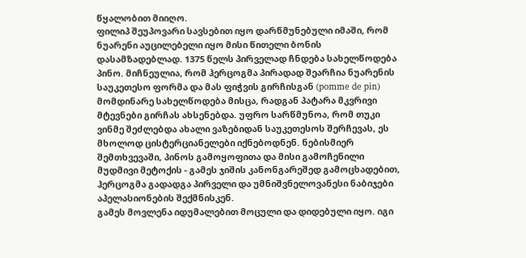წყალობით მიიღო.
ფილიპ შეუპოვარი სავსებით იყო დარწმუნებული იმაში, რომ ნუარენი აუცილებელი იყო მისი წითელი ბონის დასამზადებლად. 1375 წელს პირველად ჩნდება სახელწოდება პინო. მიჩნეულია, რომ ჰერცოგმა პირადად შეარჩია ნუარენის საუკეთესო ფორმა და მას ფიჭვის გირჩისგან (pomme de pin) მომდინარე სახელწოდება მისცა, რადგან პატარა მკვრივი მტევნები გირჩას ახსენებდა. უფრო სარწმუნოა, რომ თუკი ვინმე შეძლებდა ახალი ვაზებიდან საუკეთესოს შერჩევას, ეს მხოლოდ ცისტერციანელები იქნებოდნენ. ნებისმიერ შემთხვევაში, პინოს გამოყოფითა და მისი გამოჩენილი მუდმივი მეტოქის - გამეს ჯიშის კანონგარეშედ გამოცხადებით, ჰერცოგმა გადადგა პირველი და უმნიშვნელოვანესი ნაბიჯები აპელასიონების შექმნისკენ.
გამეს მოვლენა იდუმალებით მოცული და დიდებული იყო. იგი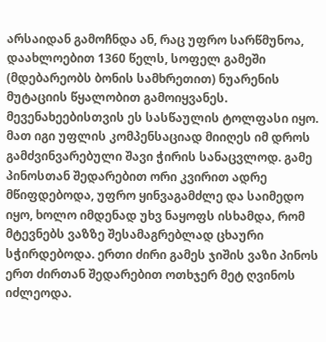არსაიდან გამოჩნდა ან, რაც უფრო სარწმუნოა, დაახლოებით 1360 წელს, სოფელ გამეში (მდებარეობს ბონის სამხრეთით) ნუარენის მუტაციის წყალობით გამოიყვანეს. მევენახეებისთვის ეს სასწაულის ტოლფასი იყო. მათ იგი უფლის კომპენსაციად მიიღეს იმ დროს გამძვინვარებული შავი ჭირის სანაცვლოდ. გამე პინოსთან შედარებით ორი კვირით ადრე მწიფდებოდა, უფრო ყინვაგამძლე და საიმედო იყო, ხოლო იმდენად უხვ ნაყოფს ისხამდა, რომ მტევნებს ვაზზე შესამაგრებლად ცხაური სჭირდებოდა. ერთი ძირი გამეს ჯიშის ვაზი პინოს ერთ ძირთან შედარებით ოთხჯერ მეტ ღვინოს იძლეოდა.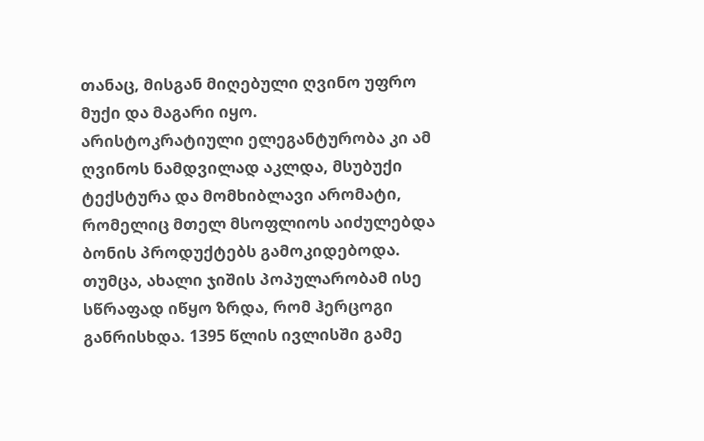თანაც, მისგან მიღებული ღვინო უფრო მუქი და მაგარი იყო.
არისტოკრატიული ელეგანტურობა კი ამ ღვინოს ნამდვილად აკლდა, მსუბუქი ტექსტურა და მომხიბლავი არომატი, რომელიც მთელ მსოფლიოს აიძულებდა ბონის პროდუქტებს გამოკიდებოდა. თუმცა, ახალი ჯიშის პოპულარობამ ისე სწრაფად იწყო ზრდა, რომ ჰერცოგი განრისხდა. 1395 წლის ივლისში გამე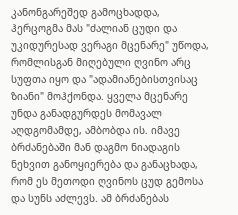კანონგარეშედ გამოცხადდა, ჰერცოგმა მას "ძალიან ცუდი და უკიდურესად ვერაგი მცენარე" უწოდა, რომლისგან მიღებული ღვინო არც სუფთა იყო და "ადამიანებისთვისაც ზიანი" მოჰქონდა. ყველა მცენარე უნდა განადგურდეს მომავალ აღდგომამდე, ამბობდა ის. იმავე ბრძანებაში მან დაგმო ნიადაგის ნეხვით განოყიერება და განაცხადა, რომ ეს მეთოდი ღვინოს ცუდ გემოსა და სუნს აძლევს. ამ ბრძანებას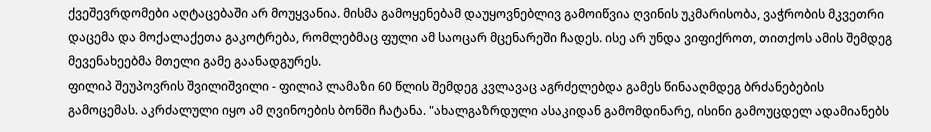ქვეშევრდომები აღტაცებაში არ მოუყვანია. მისმა გამოყენებამ დაუყოვნებლივ გამოიწვია ღვინის უკმარისობა, ვაჭრობის მკვეთრი დაცემა და მოქალაქეთა გაკოტრება, რომლებმაც ფული ამ საოცარ მცენარეში ჩადეს. ისე არ უნდა ვიფიქროთ, თითქოს ამის შემდეგ მევენახეებმა მთელი გამე გაანადგურეს.
ფილიპ შეუპოვრის შვილიშვილი - ფილიპ ლამაზი 60 წლის შემდეგ კვლავაც აგრძელებდა გამეს წინააღმდეგ ბრძანებების გამოცემას. აკრძალული იყო ამ ღვინოების ბონში ჩატანა. "ახალგაზრდული ასაკიდან გამომდინარე, ისინი გამოუცდელ ადამიანებს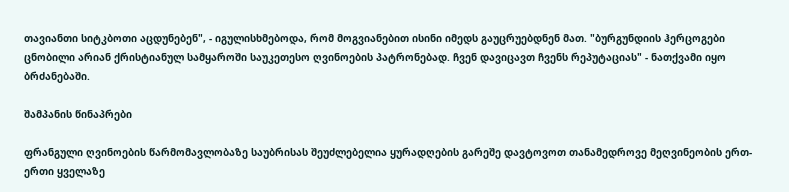თავიანთი სიტკბოთი აცდუნებენ", - იგულისხმებოდა, რომ მოგვიანებით ისინი იმედს გაუცრუებდნენ მათ. "ბურგუნდიის ჰერცოგები ცნობილი არიან ქრისტიანულ სამყაროში საუკეთესო ღვინოების პატრონებად. ჩვენ დავიცავთ ჩვენს რეპუტაციას" - ნათქვამი იყო ბრძანებაში.

შამპანის წინაპრები

ფრანგული ღვინოების წარმომავლობაზე საუბრისას შეუძლებელია ყურადღების გარეშე დავტოვოთ თანამედროვე მეღვინეობის ერთ-ერთი ყველაზე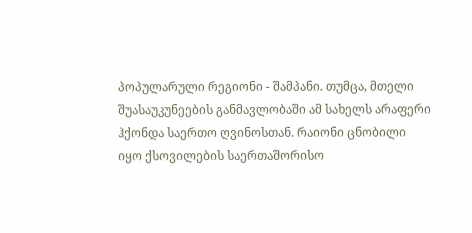პოპულარული რეგიონი - შამპანი. თუმცა, მთელი შუასაუკუნეების განმავლობაში ამ სახელს არაფერი ჰქონდა საერთო ღვინოსთან. რაიონი ცნობილი იყო ქსოვილების საერთაშორისო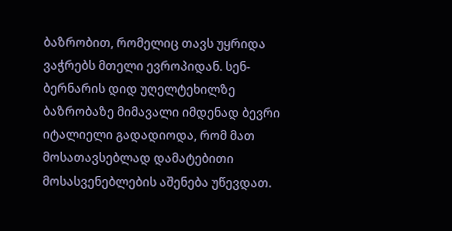ბაზრობით, რომელიც თავს უყრიდა ვაჭრებს მთელი ევროპიდან. სენ-ბერნარის დიდ უღელტეხილზე ბაზრობაზე მიმავალი იმდენად ბევრი იტალიელი გადადიოდა, რომ მათ მოსათავსებლად დამატებითი მოსასვენებლების აშენება უწევდათ.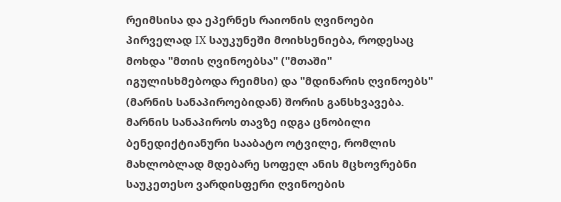რეიმსისა და ეპერნეს რაიონის ღვინოები პირველად IX საუკუნეში მოიხსენიება, როდესაც მოხდა "მთის ღვინოებსა" ("მთაში" იგულისხმებოდა რეიმსი) და "მდინარის ღვინოებს" (მარნის სანაპიროებიდან) შორის განსხვავება. მარნის სანაპიროს თავზე იდგა ცნობილი ბენედიქტიანური სააბატო ოტვილე, რომლის მახლობლად მდებარე სოფელ ანის მცხოვრებნი საუკეთესო ვარდისფერი ღვინოების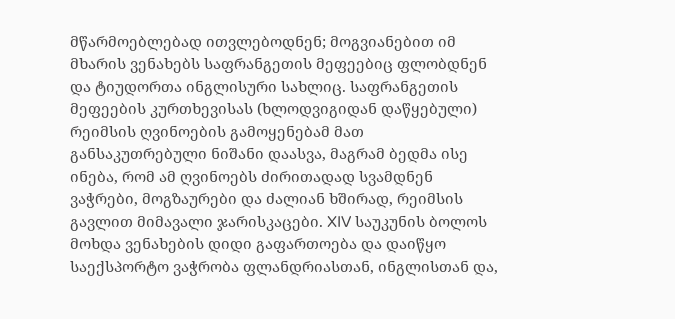მწარმოებლებად ითვლებოდნენ; მოგვიანებით იმ მხარის ვენახებს საფრანგეთის მეფეებიც ფლობდნენ და ტიუდორთა ინგლისური სახლიც. საფრანგეთის მეფეების კურთხევისას (ხლოდვიგიდან დაწყებული) რეიმსის ღვინოების გამოყენებამ მათ განსაკუთრებული ნიშანი დაასვა, მაგრამ ბედმა ისე ინება, რომ ამ ღვინოებს ძირითადად სვამდნენ ვაჭრები, მოგზაურები და ძალიან ხშირად, რეიმსის გავლით მიმავალი ჯარისკაცები. XIV საუკუნის ბოლოს მოხდა ვენახების დიდი გაფართოება და დაიწყო საექსპორტო ვაჭრობა ფლანდრიასთან, ინგლისთან და,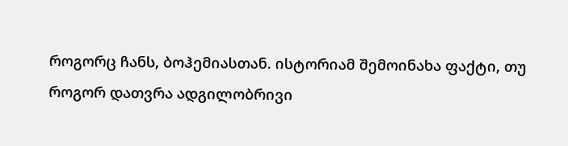როგორც ჩანს, ბოჰემიასთან. ისტორიამ შემოინახა ფაქტი, თუ როგორ დათვრა ადგილობრივი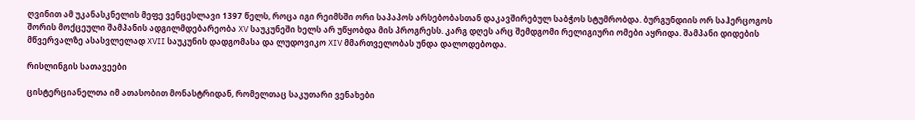ღვინით ამ უკანასკნელის მეფე ვენცესლავი 1397 წელს, როცა იგი რეიმსში ორი საპაპოს არსებობასთან დაკავშირებულ საბჭოს სტუმრობდა. ბურგუნდიის ორ საჰერცოგოს შორის მოქცეული შამპანის ადგილმდებარეობა XV საუკუნეში ხელს არ უწყობდა მის პროგრესს. კარგ დღეს არც შემდგომი რელიგიური ომები აყრიდა. შამპანი დიდების მწვერვალზე ასასვლელად XVII საუკუნის დადგომასა და ლუდოვიკო XIV მმართველობას უნდა დალოდებოდა.

რისლინგის სათავეები

ცისტერციანელთა იმ ათასობით მონასტრიდან, რომელთაც საკუთარი ვენახები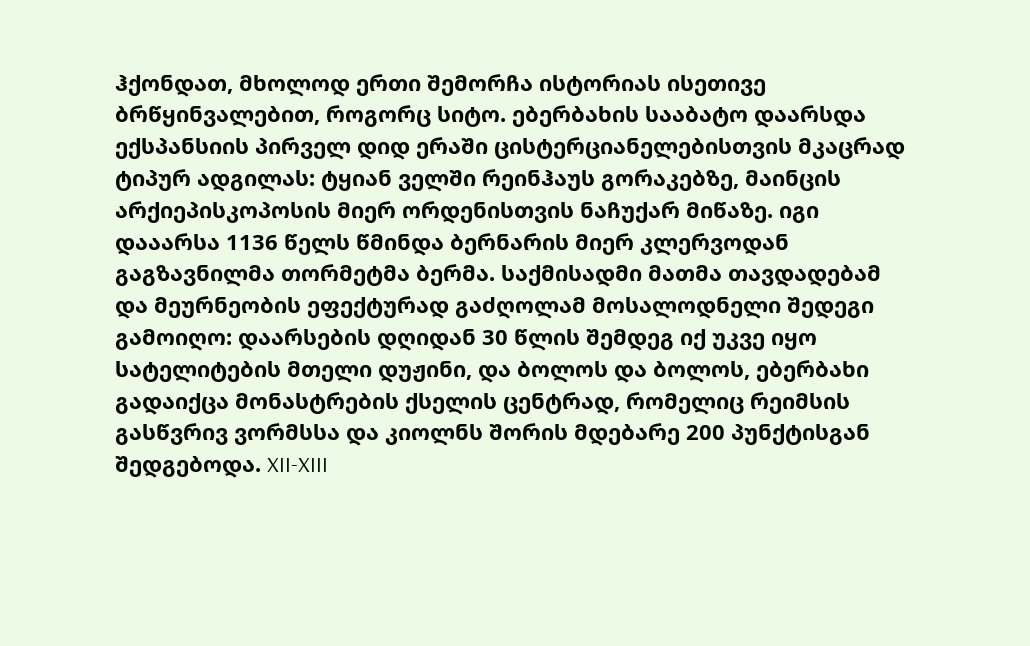ჰქონდათ, მხოლოდ ერთი შემორჩა ისტორიას ისეთივე ბრწყინვალებით, როგორც სიტო. ებერბახის სააბატო დაარსდა ექსპანსიის პირველ დიდ ერაში ცისტერციანელებისთვის მკაცრად ტიპურ ადგილას: ტყიან ველში რეინჰაუს გორაკებზე, მაინცის არქიეპისკოპოსის მიერ ორდენისთვის ნაჩუქარ მიწაზე. იგი დააარსა 1136 წელს წმინდა ბერნარის მიერ კლერვოდან გაგზავნილმა თორმეტმა ბერმა. საქმისადმი მათმა თავდადებამ და მეურნეობის ეფექტურად გაძღოლამ მოსალოდნელი შედეგი გამოიღო: დაარსების დღიდან 30 წლის შემდეგ იქ უკვე იყო სატელიტების მთელი დუჟინი, და ბოლოს და ბოლოს, ებერბახი გადაიქცა მონასტრების ქსელის ცენტრად, რომელიც რეიმსის გასწვრივ ვორმსსა და კიოლნს შორის მდებარე 200 პუნქტისგან შედგებოდა. XII-XIII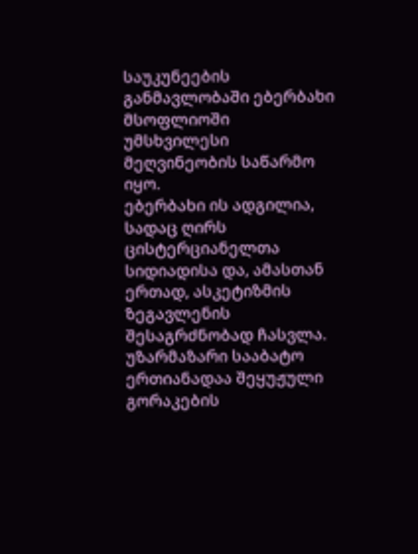საუკუნეების განმავლობაში ებერბახი მსოფლიოში უმსხვილესი მეღვინეობის საწარმო იყო.
ებერბახი ის ადგილია, სადაც ღირს ცისტერციანელთა სიდიადისა და, ამასთან ერთად, ასკეტიზმის ზეგავლენის შესაგრძნობად ჩასვლა. უზარმაზარი სააბატო ერთიანადაა შეყუჟული გორაკების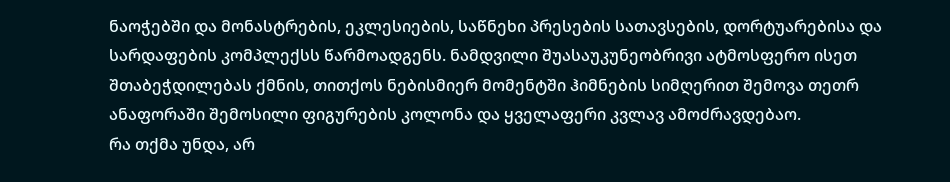ნაოჭებში და მონასტრების, ეკლესიების, საწნეხი პრესების სათავსების, დორტუარებისა და სარდაფების კომპლექსს წარმოადგენს. ნამდვილი შუასაუკუნეობრივი ატმოსფერო ისეთ შთაბეჭდილებას ქმნის, თითქოს ნებისმიერ მომენტში ჰიმნების სიმღერით შემოვა თეთრ ანაფორაში შემოსილი ფიგურების კოლონა და ყველაფერი კვლავ ამოძრავდებაო.
რა თქმა უნდა, არ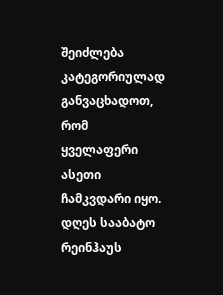შეიძლება კატეგორიულად განვაცხადოთ, რომ ყველაფერი ასეთი ჩამკვდარი იყო. დღეს სააბატო რეინჰაუს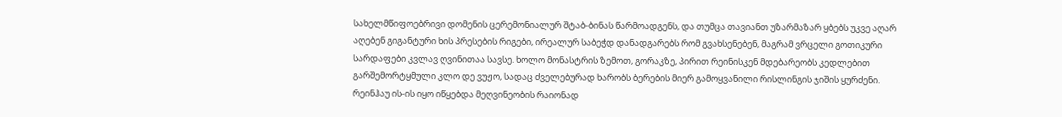სახელმწიფოებრივი დომენის ცერემონიალურ შტაბ-ბინას წარმოადგენს, და თუმცა თავიანთ უზარმაზარ ყბებს უკვე აღარ აღებენ გიგანტური ხის პრესების რიგები, ირეალურ საბეჭდ დანადგარებს რომ გვახსენებენ, მაგრამ ვრცელი გოთიკური სარდაფები კვლავ ღვინითაა სავსე. ხოლო მონასტრის ზემოთ, გორაკზე, პირით რეინისკენ მდებარეობს კედლებით გარშემორტყმული კლო დე ვუჟო, სადაც ძველებურად ხარობს ბერების მიერ გამოყვანილი რისლინგის ჯიშის ყურძენი.
რეინჰაუ ის-ის იყო იწყებდა მეღვინეობის რაიონად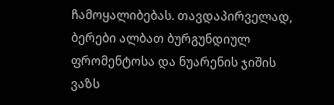ჩამოყალიბებას. თავდაპირველად, ბერები ალბათ ბურგუნდიულ ფრომენტოსა და ნუარენის ჯიშის ვაზს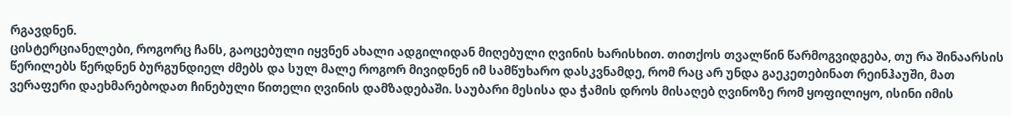რგავდნენ.
ცისტერციანელები, როგორც ჩანს, გაოცებული იყვნენ ახალი ადგილიდან მიღებული ღვინის ხარისხით. თითქოს თვალწინ წარმოგვიდგება, თუ რა შინაარსის წერილებს წერდნენ ბურგუნდიელ ძმებს და სულ მალე როგორ მივიდნენ იმ სამწუხარო დასკვნამდე, რომ რაც არ უნდა გაეკეთებინათ რეინჰაუში, მათ ვერაფერი დაეხმარებოდათ ჩინებული წითელი ღვინის დამზადებაში. საუბარი მესისა და ჭამის დროს მისაღებ ღვინოზე რომ ყოფილიყო, ისინი იმის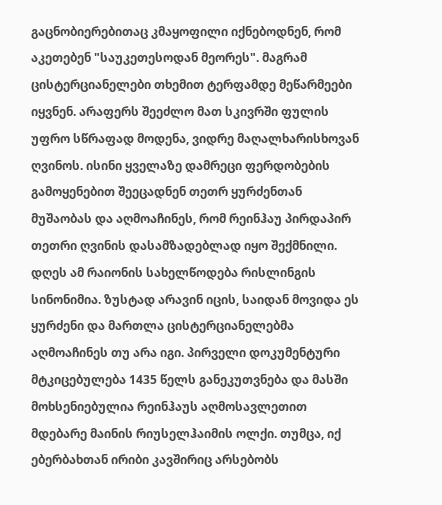გაცნობიერებითაც კმაყოფილი იქნებოდნენ, რომ აკეთებენ "საუკეთესოდან მეორეს". მაგრამ ცისტერციანელები თხემით ტერფამდე მეწარმეები იყვნენ. არაფერს შეეძლო მათ სკივრში ფულის უფრო სწრაფად მოდენა, ვიდრე მაღალხარისხოვან ღვინოს. ისინი ყველაზე დამრეცი ფერდობების გამოყენებით შეეცადნენ თეთრ ყურძენთან მუშაობას და აღმოაჩინეს, რომ რეინჰაუ პირდაპირ თეთრი ღვინის დასამზადებლად იყო შექმნილი.
დღეს ამ რაიონის სახელწოდება რისლინგის სინონიმია. ზუსტად არავინ იცის, საიდან მოვიდა ეს ყურძენი და მართლა ცისტერციანელებმა აღმოაჩინეს თუ არა იგი. პირველი დოკუმენტური მტკიცებულება 1435 წელს განეკუთვნება და მასში მოხსენიებულია რეინჰაუს აღმოსავლეთით მდებარე მაინის რიუსელჰაიმის ოლქი. თუმცა, იქ ებერბახთან ირიბი კავშირიც არსებობს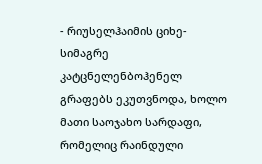- რიუსელჰაიმის ციხე-სიმაგრე კატცნელენბოჰენელ გრაფებს ეკუთვნოდა, ხოლო მათი საოჯახო სარდაფი, რომელიც რაინდული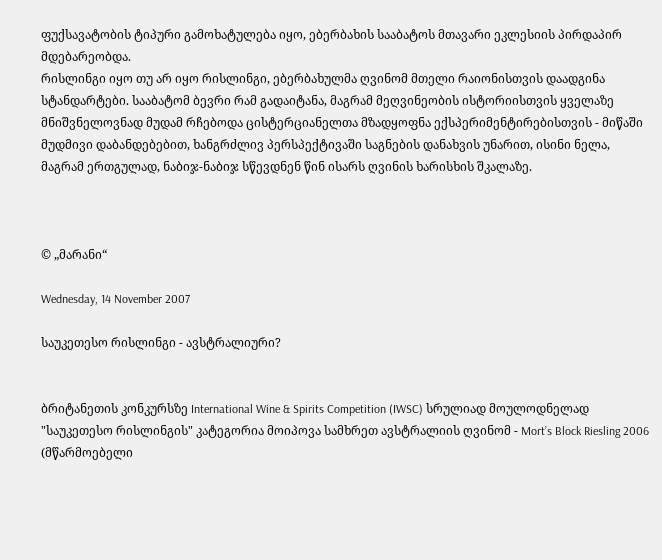ფუქსავატობის ტიპური გამოხატულება იყო, ებერბახის სააბატოს მთავარი ეკლესიის პირდაპირ მდებარეობდა.
რისლინგი იყო თუ არ იყო რისლინგი, ებერბახულმა ღვინომ მთელი რაიონისთვის დაადგინა სტანდარტები. სააბატომ ბევრი რამ გადაიტანა, მაგრამ მეღვინეობის ისტორიისთვის ყველაზე მნიშვნელოვნად მუდამ რჩებოდა ცისტერციანელთა მზადყოფნა ექსპერიმენტირებისთვის - მიწაში მუდმივი დაბანდებებით, ხანგრძლივ პერსპექტივაში საგნების დანახვის უნარით, ისინი ნელა, მაგრამ ერთგულად, ნაბიჯ-ნაბიჯ სწევდნენ წინ ისარს ღვინის ხარისხის შკალაზე.



© „მარანი“

Wednesday, 14 November 2007

საუკეთესო რისლინგი - ავსტრალიური?


ბრიტანეთის კონკურსზე International Wine & Spirits Competition (IWSC) სრულიად მოულოდნელად "საუკეთესო რისლინგის" კატეგორია მოიპოვა სამხრეთ ავსტრალიის ღვინომ - Mort’s Block Riesling 2006 (მწარმოებელი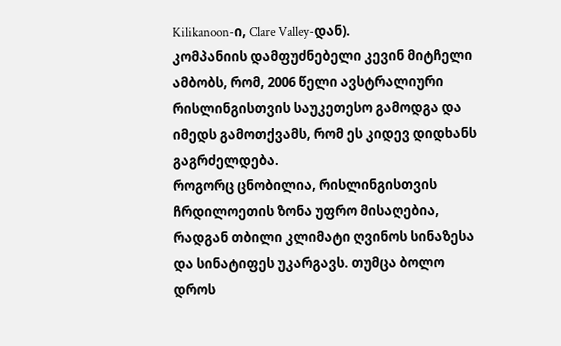Kilikanoon-ი, Clare Valley-დან).
კომპანიის დამფუძნებელი კევინ მიტჩელი ამბობს, რომ, 2006 წელი ავსტრალიური რისლინგისთვის საუკეთესო გამოდგა და იმედს გამოთქვამს, რომ ეს კიდევ დიდხანს გაგრძელდება.
როგორც ცნობილია, რისლინგისთვის ჩრდილოეთის ზონა უფრო მისაღებია, რადგან თბილი კლიმატი ღვინოს სინაზესა და სინატიფეს უკარგავს. თუმცა ბოლო დროს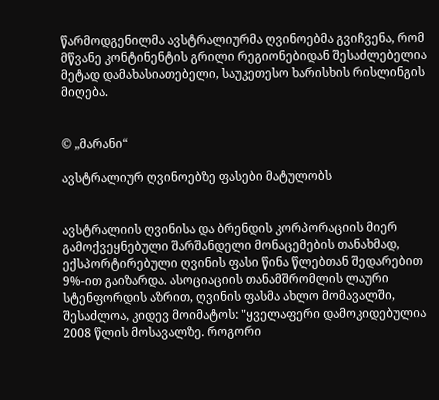წარმოდგენილმა ავსტრალიურმა ღვინოებმა გვიჩვენა, რომ მწვანე კონტინენტის გრილი რეგიონებიდან შესაძლებელია მეტად დამახასიათებელი, საუკეთესო ხარისხის რისლინგის მიღება.


© „მარანი“

ავსტრალიურ ღვინოებზე ფასები მატულობს


ავსტრალიის ღვინისა და ბრენდის კორპორაციის მიერ გამოქვეყნებული შარშანდელი მონაცემების თანახმად, ექსპორტირებული ღვინის ფასი წინა წლებთან შედარებით 9%-ით გაიზარდა. ასოციაციის თანამშრომლის ლაური სტენფორდის აზრით, ღვინის ფასმა ახლო მომავალში, შესაძლოა, კიდევ მოიმატოს: "ყველაფერი დამოკიდებულია 2008 წლის მოსავალზე. როგორი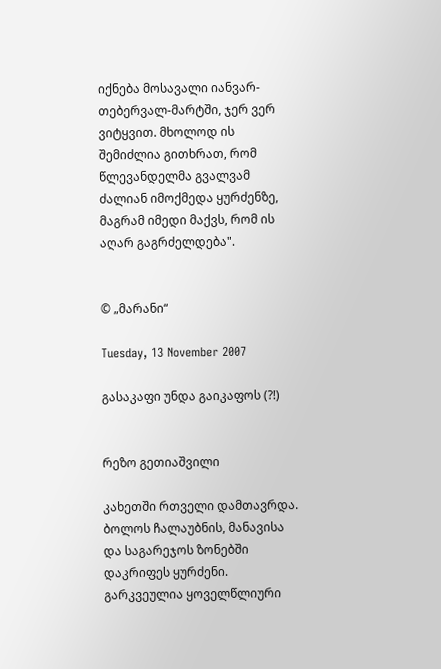იქნება მოსავალი იანვარ-თებერვალ-მარტში, ჯერ ვერ ვიტყვით. მხოლოდ ის შემიძლია გითხრათ, რომ წლევანდელმა გვალვამ ძალიან იმოქმედა ყურძენზე, მაგრამ იმედი მაქვს, რომ ის აღარ გაგრძელდება".


© „მარანი“

Tuesday, 13 November 2007

გასაკაფი უნდა გაიკაფოს (?!)


რეზო გეთიაშვილი

კახეთში რთველი დამთავრდა. ბოლოს ჩალაუბნის, მანავისა და საგარეჯოს ზონებში დაკრიფეს ყურძენი. გარკვეულია ყოველწლიური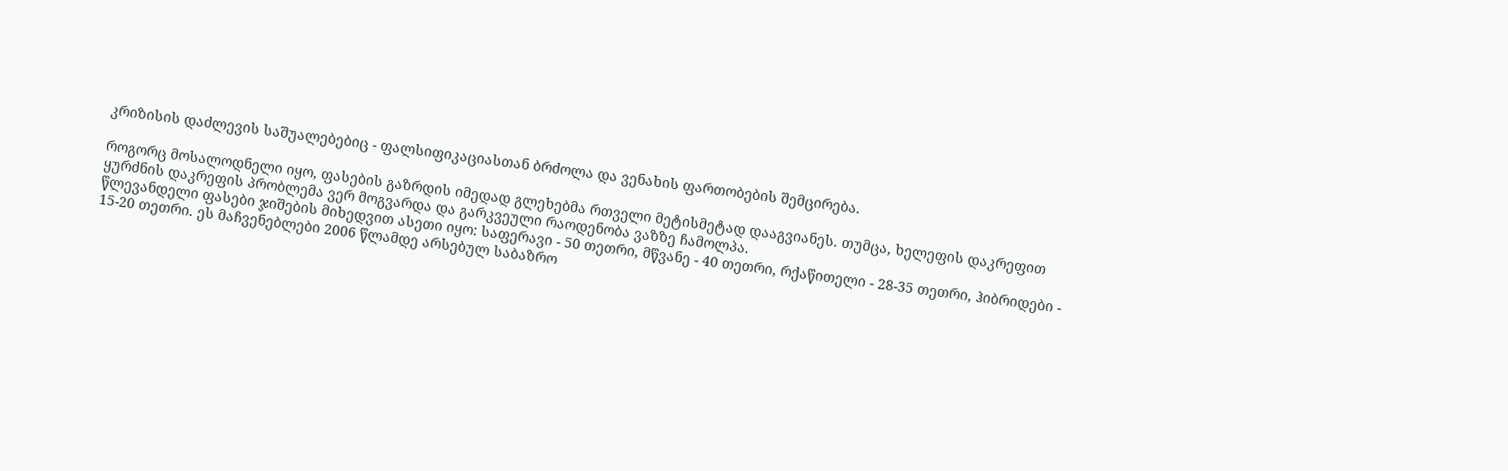კრიზისის დაძლევის საშუალებებიც - ფალსიფიკაციასთან ბრძოლა და ვენახის ფართობების შემცირება.

როგორც მოსალოდნელი იყო, ფასების გაზრდის იმედად გლეხებმა რთველი მეტისმეტად დააგვიანეს. თუმცა, ხელეფის დაკრეფით ყურძნის დაკრეფის პრობლემა ვერ მოგვარდა და გარკვეული რაოდენობა ვაზზე ჩამოლპა.
წლევანდელი ფასები ჯიშების მიხედვით ასეთი იყო: საფერავი - 50 თეთრი, მწვანე - 40 თეთრი, რქაწითელი - 28-35 თეთრი, ჰიბრიდები - 15-20 თეთრი. ეს მაჩვენებლები 2006 წლამდე არსებულ საბაზრო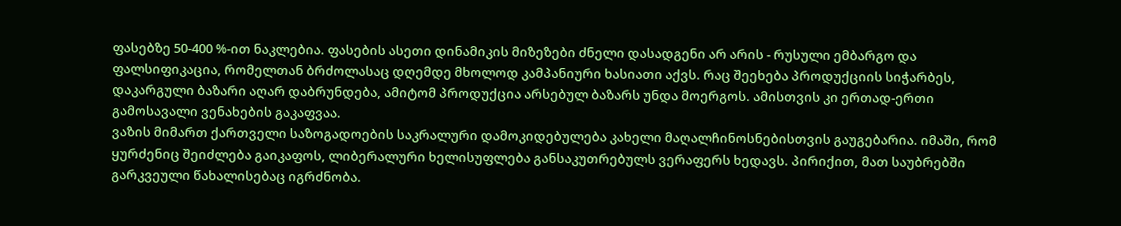ფასებზე 50-400 %-ით ნაკლებია. ფასების ასეთი დინამიკის მიზეზები ძნელი დასადგენი არ არის - რუსული ემბარგო და ფალსიფიკაცია, რომელთან ბრძოლასაც დღემდე მხოლოდ კამპანიური ხასიათი აქვს. რაც შეეხება პროდუქციის სიჭარბეს, დაკარგული ბაზარი აღარ დაბრუნდება, ამიტომ პროდუქცია არსებულ ბაზარს უნდა მოერგოს. ამისთვის კი ერთად-ერთი გამოსავალი ვენახების გაკაფვაა.
ვაზის მიმართ ქართველი საზოგადოების საკრალური დამოკიდებულება კახელი მაღალჩინოსნებისთვის გაუგებარია. იმაში, რომ ყურძენიც შეიძლება გაიკაფოს, ლიბერალური ხელისუფლება განსაკუთრებულს ვერაფერს ხედავს. პირიქით, მათ საუბრებში გარკვეული წახალისებაც იგრძნობა.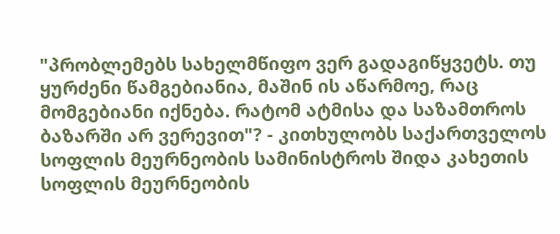"პრობლემებს სახელმწიფო ვერ გადაგიწყვეტს. თუ ყურძენი წამგებიანია, მაშინ ის აწარმოე, რაც მომგებიანი იქნება. რატომ ატმისა და საზამთროს ბაზარში არ ვერევით"? - კითხულობს საქართველოს სოფლის მეურნეობის სამინისტროს შიდა კახეთის სოფლის მეურნეობის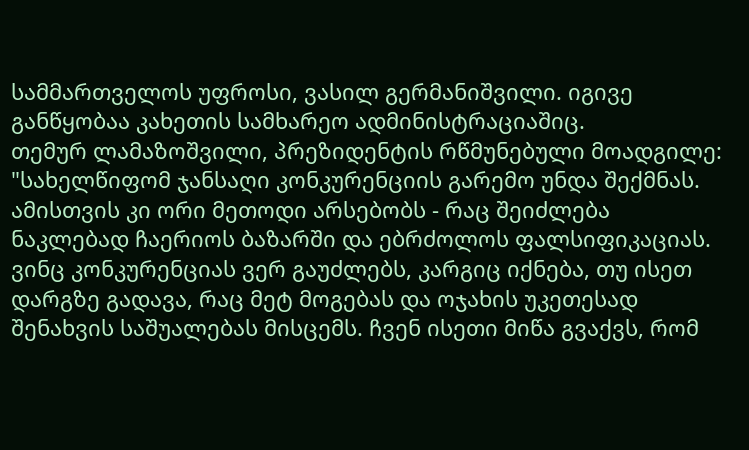სამმართველოს უფროსი, ვასილ გერმანიშვილი. იგივე განწყობაა კახეთის სამხარეო ადმინისტრაციაშიც.
თემურ ლამაზოშვილი, პრეზიდენტის რწმუნებული მოადგილე: "სახელწიფომ ჯანსაღი კონკურენციის გარემო უნდა შექმნას. ამისთვის კი ორი მეთოდი არსებობს - რაც შეიძლება ნაკლებად ჩაერიოს ბაზარში და ებრძოლოს ფალსიფიკაციას. ვინც კონკურენციას ვერ გაუძლებს, კარგიც იქნება, თუ ისეთ დარგზე გადავა, რაც მეტ მოგებას და ოჯახის უკეთესად შენახვის საშუალებას მისცემს. ჩვენ ისეთი მიწა გვაქვს, რომ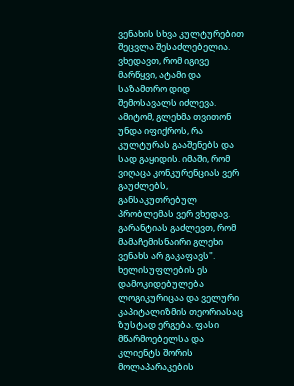ვენახის სხვა კულტურებით შეცვლა შესაძლებელია. ვხედავთ, რომ იგივე მარწყვი, ატამი და საზამთრო დიდ შემოსავალს იძლევა. ამიტომ, გლეხმა თვითონ უნდა იფიქროს, რა კულტურას გააშენებს და სად გაყიდის. იმაში, რომ ვიღაცა კონკურენციას ვერ გაუძლებს, განსაკუთრებულ პრობლემას ვერ ვხედავ. გარანტიას გაძლევთ, რომ მამაჩემისნაირი გლეხი ვენახს არ გაკაფავს".
ხელისუფლების ეს დამოკიდებულება ლოგიკურიცაა და ველური კაპიტალიზმის თეორიასაც ზუსტად ერგება. ფასი მწარმოებელსა და კლიენტს შორის მოლაპარაკების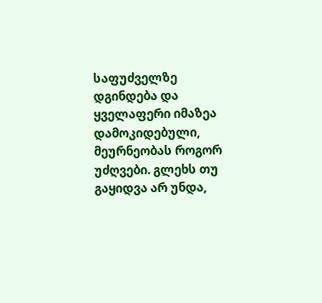საფუძველზე დგინდება და ყველაფერი იმაზეა დამოკიდებული, მეურნეობას როგორ უძღვები. გლეხს თუ გაყიდვა არ უნდა,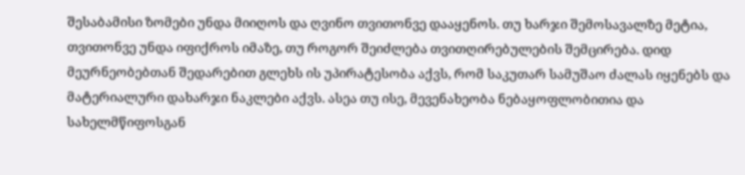შესაბამისი ზომები უნდა მიიღოს და ღვინო თვითონვე დააყენოს. თუ ხარჯი შემოსავალზე მეტია, თვითონვე უნდა იფიქროს იმაზე, თუ როგორ შეიძლება თვითღირებულების შემცირება. დიდ მეურნეობებთან შედარებით გლეხს ის უპირატესობა აქვს, რომ საკუთარ სამუშაო ძალას იყენებს და მატერიალური დახარჯი ნაკლები აქვს. ასეა თუ ისე, მევენახეობა ნებაყოფლობითია და სახელმწიფოსგან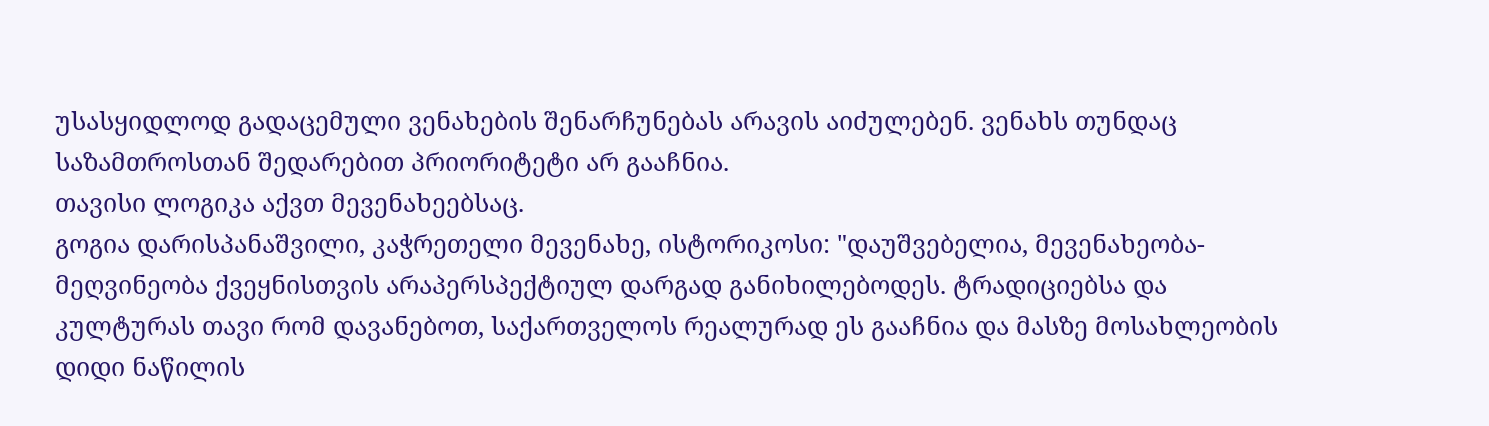უსასყიდლოდ გადაცემული ვენახების შენარჩუნებას არავის აიძულებენ. ვენახს თუნდაც საზამთროსთან შედარებით პრიორიტეტი არ გააჩნია.
თავისი ლოგიკა აქვთ მევენახეებსაც.
გოგია დარისპანაშვილი, კაჭრეთელი მევენახე, ისტორიკოსი: "დაუშვებელია, მევენახეობა-მეღვინეობა ქვეყნისთვის არაპერსპექტიულ დარგად განიხილებოდეს. ტრადიციებსა და კულტურას თავი რომ დავანებოთ, საქართველოს რეალურად ეს გააჩნია და მასზე მოსახლეობის დიდი ნაწილის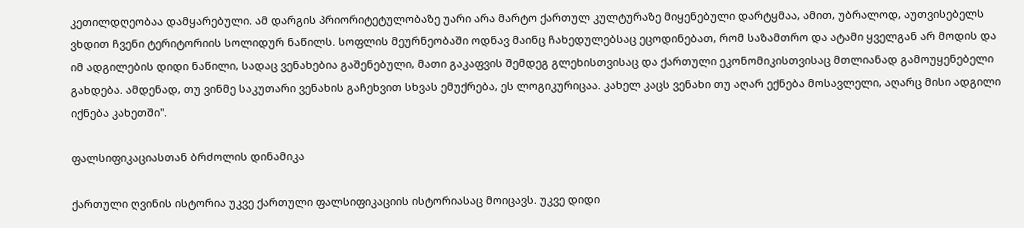კეთილდღეობაა დამყარებული. ამ დარგის პრიორიტეტულობაზე უარი არა მარტო ქართულ კულტურაზე მიყენებული დარტყმაა, ამით, უბრალოდ, აუთვისებელს ვხდით ჩვენი ტერიტორიის სოლიდურ ნაწილს. სოფლის მეურნეობაში ოდნავ მაინც ჩახედულებსაც ეცოდინებათ, რომ საზამთრო და ატამი ყველგან არ მოდის და იმ ადგილების დიდი ნაწილი, სადაც ვენახებია გაშენებული, მათი გაკაფვის შემდეგ გლეხისთვისაც და ქართული ეკონომიკისთვისაც მთლიანად გამოუყენებელი გახდება. ამდენად, თუ ვინმე საკუთარი ვენახის გაჩეხვით სხვას ემუქრება, ეს ლოგიკურიცაა. კახელ კაცს ვენახი თუ აღარ ექნება მოსავლელი, აღარც მისი ადგილი იქნება კახეთში".

ფალსიფიკაციასთან ბრძოლის დინამიკა

ქართული ღვინის ისტორია უკვე ქართული ფალსიფიკაციის ისტორიასაც მოიცავს. უკვე დიდი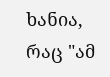ხანია, რაც "ამ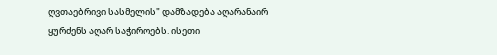ღვთაებრივი სასმელის" დამზადება აღარანაირ ყურძენს აღარ საჭიროებს. ისეთი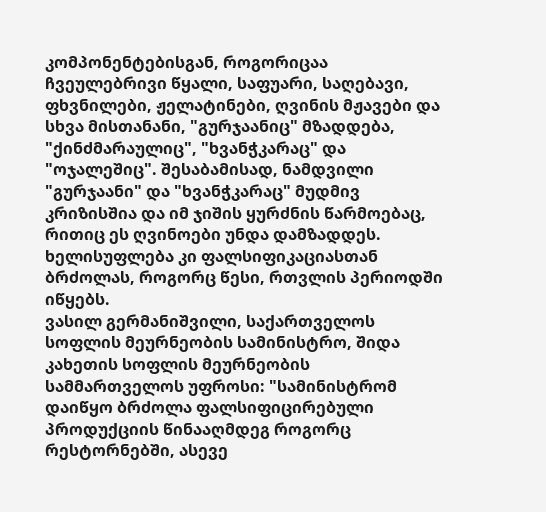კომპონენტებისგან, როგორიცაა ჩვეულებრივი წყალი, საფუარი, საღებავი, ფხვნილები, ჟელატინები, ღვინის მჟავები და სხვა მისთანანი, "გურჯაანიც" მზადდება, "ქინძმარაულიც", "ხვანჭკარაც" და "ოჯალეშიც". შესაბამისად, ნამდვილი "გურჯაანი" და "ხვანჭკარაც" მუდმივ კრიზისშია და იმ ჯიშის ყურძნის წარმოებაც, რითიც ეს ღვინოები უნდა დამზადდეს. ხელისუფლება კი ფალსიფიკაციასთან ბრძოლას, როგორც წესი, რთვლის პერიოდში იწყებს.
ვასილ გერმანიშვილი, საქართველოს სოფლის მეურნეობის სამინისტრო, შიდა კახეთის სოფლის მეურნეობის სამმართველოს უფროსი: "სამინისტრომ დაიწყო ბრძოლა ფალსიფიცირებული პროდუქციის წინააღმდეგ როგორც რესტორნებში, ასევე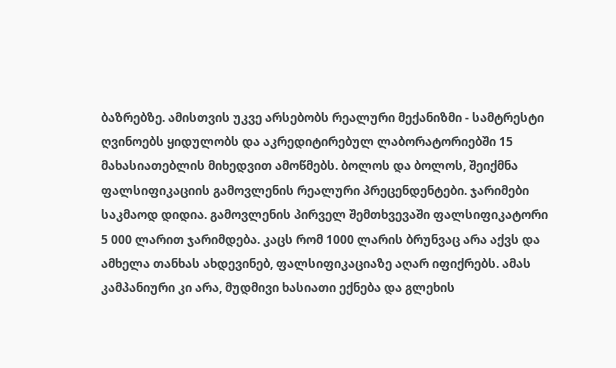ბაზრებზე. ამისთვის უკვე არსებობს რეალური მექანიზმი - სამტრესტი ღვინოებს ყიდულობს და აკრედიტირებულ ლაბორატორიებში 15 მახასიათებლის მიხედვით ამოწმებს. ბოლოს და ბოლოს, შეიქმნა ფალსიფიკაციის გამოვლენის რეალური პრეცენდენტები. ჯარიმები საკმაოდ დიდია. გამოვლენის პირველ შემთხვევაში ფალსიფიკატორი 5 000 ლარით ჯარიმდება. კაცს რომ 1000 ლარის ბრუნვაც არა აქვს და ამხელა თანხას ახდევინებ, ფალსიფიკაციაზე აღარ იფიქრებს. ამას კამპანიური კი არა, მუდმივი ხასიათი ექნება და გლეხის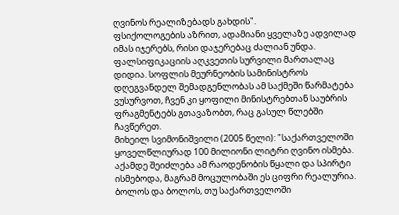ღვინოს რეალიზებადს გახდის".
ფსიქოლოგების აზრით, ადამიანი ყველაზე ადვილად იმას იჯერებს, რისი დაჯერებაც ძალიან უნდა. ფალსიფიკაციის აღკვეთის სურვილი მართალაც დიდია. სოფლის მეურნეობის სამინისტროს დღეგვანდელ შემადგენლობას ამ საქმეში წარმატება ვუსურვოთ, ჩვენ კი ყოფილი მინისტრებთან საუბრის ფრაგმენტებს გთავაზობთ, რაც გასულ წლებში ჩავწერეთ.
მიხეილ სვიმონიშვილი (2005 წელი): "საქართველოში ყოველწლიურად 100 მილიონი ლიტრი ღვინო ისმება. აქამდე შეიძლება ამ რაოდენობის წყალი და სპირტი ისმებოდა, მაგრამ მოცულობაში ეს ციფრი რეალურია. ბოლოს და ბოლოს, თუ საქართველოში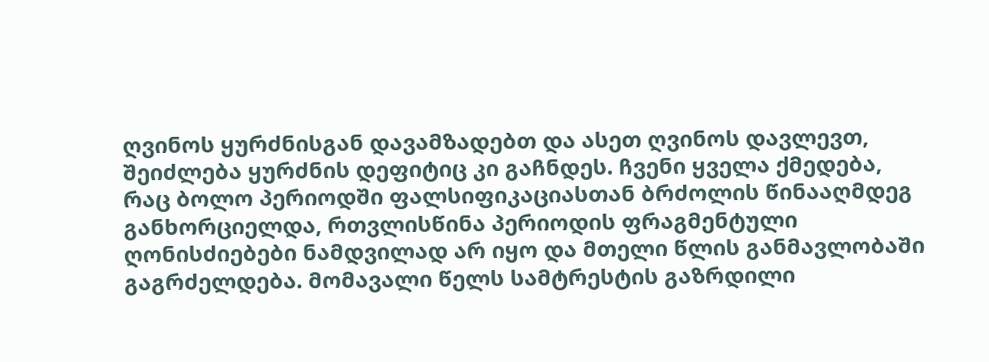ღვინოს ყურძნისგან დავამზადებთ და ასეთ ღვინოს დავლევთ, შეიძლება ყურძნის დეფიტიც კი გაჩნდეს. ჩვენი ყველა ქმედება, რაც ბოლო პერიოდში ფალსიფიკაციასთან ბრძოლის წინააღმდეგ განხორციელდა, რთვლისწინა პერიოდის ფრაგმენტული ღონისძიებები ნამდვილად არ იყო და მთელი წლის განმავლობაში გაგრძელდება. მომავალი წელს სამტრესტის გაზრდილი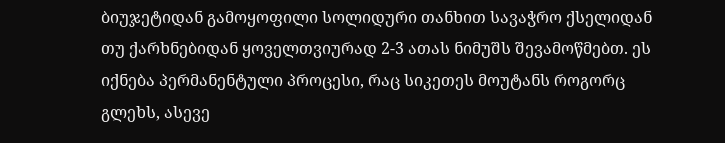ბიუჯეტიდან გამოყოფილი სოლიდური თანხით სავაჭრო ქსელიდან თუ ქარხნებიდან ყოველთვიურად 2-3 ათას ნიმუშს შევამოწმებთ. ეს იქნება პერმანენტული პროცესი, რაც სიკეთეს მოუტანს როგორც გლეხს, ასევე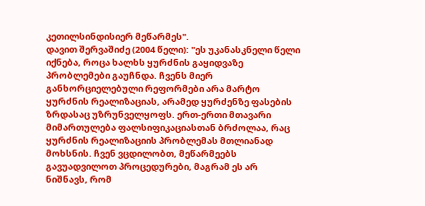კეთილსინდისიერ მეწარმეს".
დავით შერვაშიძე (2004 წელი): "ეს უკანასკნელი წელი იქნება, როცა ხალხს ყურძნის გაყიდვაზე პრობლემები გაუჩნდა. ჩვენს მიერ განხორციელებული რეფორმები არა მარტო ყურძნის რეალიზაციას, არამედ ყურძენზე ფასების ზრდასაც უზრუნველყოფს. ერთ-ერთი მთავარი მიმართულება ფალსიფიკაციასთან ბრძოლაა, რაც ყურძნის რეალიზაციის პრობლემას მთლიანად მოხსნის. ჩვენ ვცდილობთ, მეწარმეებს გავუადვილოთ პროცედურები, მაგრამ ეს არ ნიშნავს, რომ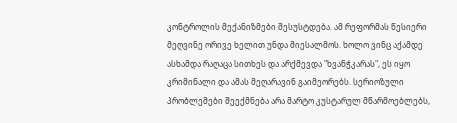კონტროლის მექანიზმები შესუსტდება. ამ რეფორმას წესიერი მეღვინე ორივე ხელით უნდა მიესალმოს. ხოლო ვინც აქამდე ასხამდა რაღაცა სითხეს და არქმევდა "ხვანჭკარას", ეს იყო კრიმინალი და ამას მეღარავინ გაიმეორებს. სერიოზული პრობლემები შეექმნება არა მარტო კუსტარულ მწარმოებლებს,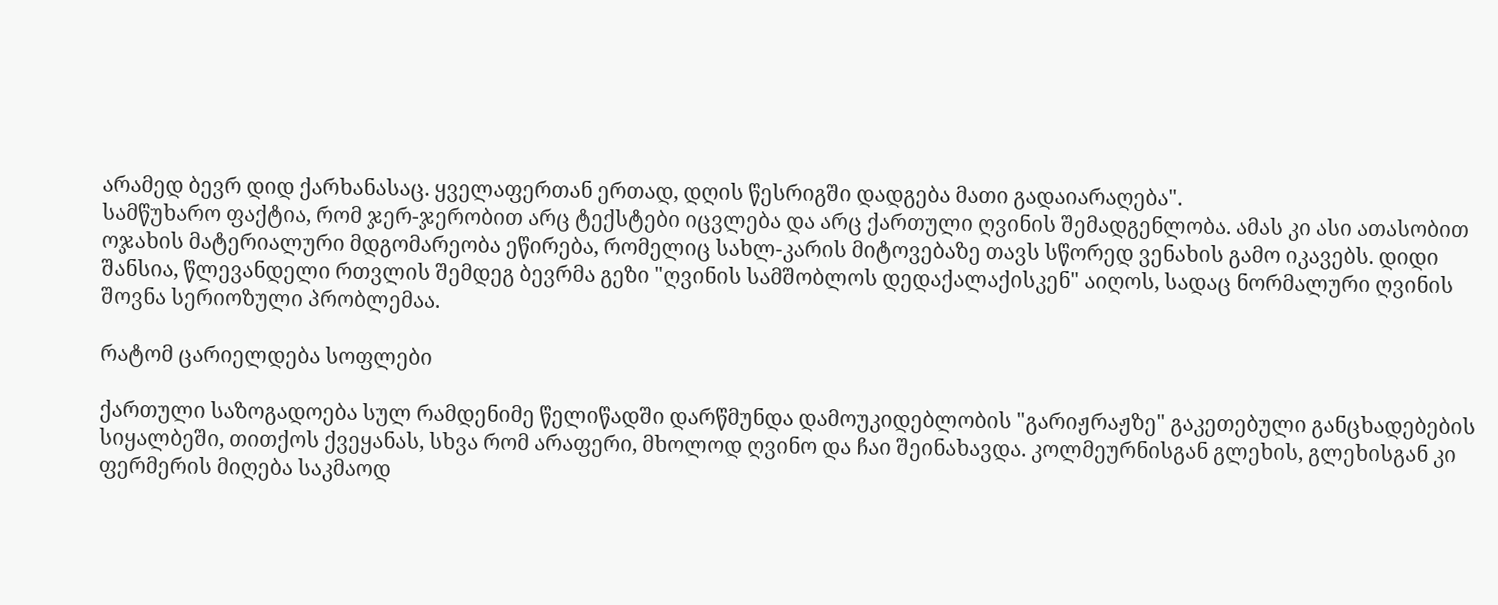არამედ ბევრ დიდ ქარხანასაც. ყველაფერთან ერთად, დღის წესრიგში დადგება მათი გადაიარაღება".
სამწუხარო ფაქტია, რომ ჯერ-ჯერობით არც ტექსტები იცვლება და არც ქართული ღვინის შემადგენლობა. ამას კი ასი ათასობით ოჯახის მატერიალური მდგომარეობა ეწირება, რომელიც სახლ-კარის მიტოვებაზე თავს სწორედ ვენახის გამო იკავებს. დიდი შანსია, წლევანდელი რთვლის შემდეგ ბევრმა გეზი "ღვინის სამშობლოს დედაქალაქისკენ" აიღოს, სადაც ნორმალური ღვინის შოვნა სერიოზული პრობლემაა.

რატომ ცარიელდება სოფლები

ქართული საზოგადოება სულ რამდენიმე წელიწადში დარწმუნდა დამოუკიდებლობის "გარიჟრაჟზე" გაკეთებული განცხადებების სიყალბეში, თითქოს ქვეყანას, სხვა რომ არაფერი, მხოლოდ ღვინო და ჩაი შეინახავდა. კოლმეურნისგან გლეხის, გლეხისგან კი ფერმერის მიღება საკმაოდ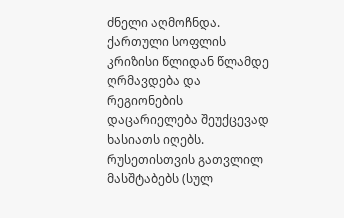ძნელი აღმოჩნდა. ქართული სოფლის კრიზისი წლიდან წლამდე ღრმავდება და რეგიონების დაცარიელება შეუქცევად ხასიათს იღებს.
რუსეთისთვის გათვლილ მასშტაბებს (სულ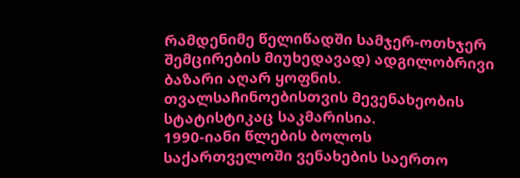რამდენიმე წელიწადში სამჯერ-ოთხჯერ შემცირების მიუხედავად) ადგილობრივი ბაზარი აღარ ყოფნის. თვალსაჩინოებისთვის მევენახეობის სტატისტიკაც საკმარისია.
1990-იანი წლების ბოლოს საქართველოში ვენახების საერთო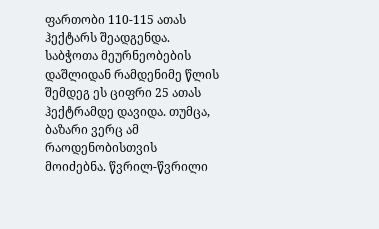ფართობი 110-115 ათას ჰექტარს შეადგენდა. საბჭოთა მეურნეობების დაშლიდან რამდენიმე წლის შემდეგ ეს ციფრი 25 ათას ჰექტრამდე დავიდა. თუმცა, ბაზარი ვერც ამ რაოდენობისთვის მოიძებნა. წვრილ-წვრილი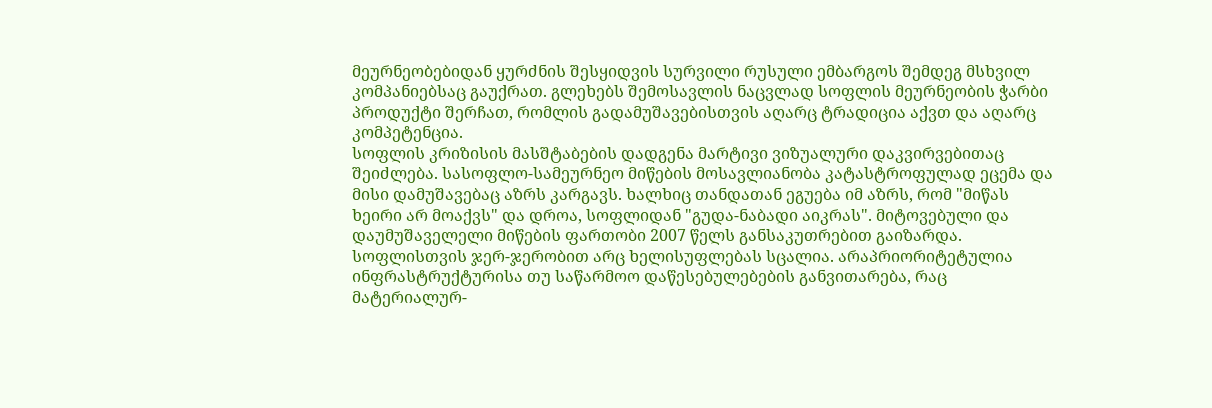მეურნეობებიდან ყურძნის შესყიდვის სურვილი რუსული ემბარგოს შემდეგ მსხვილ კომპანიებსაც გაუქრათ. გლეხებს შემოსავლის ნაცვლად სოფლის მეურნეობის ჭარბი პროდუქტი შერჩათ, რომლის გადამუშავებისთვის აღარც ტრადიცია აქვთ და აღარც კომპეტენცია.
სოფლის კრიზისის მასშტაბების დადგენა მარტივი ვიზუალური დაკვირვებითაც შეიძლება. სასოფლო-სამეურნეო მიწების მოსავლიანობა კატასტროფულად ეცემა და მისი დამუშავებაც აზრს კარგავს. ხალხიც თანდათან ეგუება იმ აზრს, რომ "მიწას ხეირი არ მოაქვს" და დროა, სოფლიდან "გუდა-ნაბადი აიკრას". მიტოვებული და დაუმუშაველელი მიწების ფართობი 2007 წელს განსაკუთრებით გაიზარდა.
სოფლისთვის ჯერ-ჯერობით არც ხელისუფლებას სცალია. არაპრიორიტეტულია ინფრასტრუქტურისა თუ საწარმოო დაწესებულებების განვითარება, რაც მატერიალურ-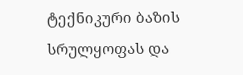ტექნიკური ბაზის სრულყოფას და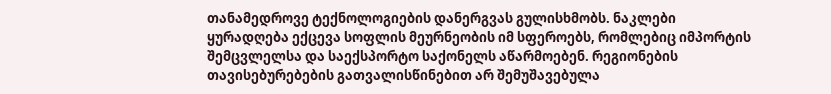თანამედროვე ტექნოლოგიების დანერგვას გულისხმობს. ნაკლები ყურადღება ექცევა სოფლის მეურნეობის იმ სფეროებს, რომლებიც იმპორტის შემცვლელსა და საექსპორტო საქონელს აწარმოებენ. რეგიონების თავისებურებების გათვალისწინებით არ შემუშავებულა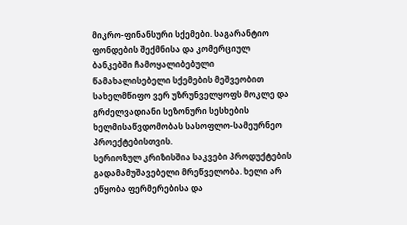მიკრო-ფინანსური სქემები. საგარანტიო ფონდების შექმნისა და კომერციულ ბანკებში ჩამოყალიბებული წამახალისებელი სქემების მეშვეობით სახელმწიფო ვერ უზრუნველყოფს მოკლე და გრძელვადიანი სეზონური სესხების ხელმისაწვდომობას სასოფლო-სამეურნეო პროექტებისთვის.
სერიოზულ კრიზისშია საკვები პროდუქტების გადამამუშავებელი მრეწველობა. ხელი არ ეწყობა ფერმერებისა და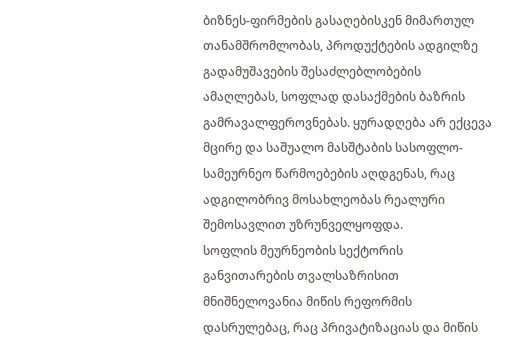ბიზნეს-ფირმების გასაღებისკენ მიმართულ თანამშრომლობას, პროდუქტების ადგილზე გადამუშავების შესაძლებლობების ამაღლებას, სოფლად დასაქმების ბაზრის გამრავალფეროვნებას. ყურადღება არ ექცევა მცირე და საშუალო მასშტაბის სასოფლო-სამეურნეო წარმოებების აღდგენას, რაც ადგილობრივ მოსახლეობას რეალური შემოსავლით უზრუნველყოფდა.
სოფლის მეურნეობის სექტორის განვითარების თვალსაზრისით მნიშნელოვანია მიწის რეფორმის დასრულებაც, რაც პრივატიზაციას და მიწის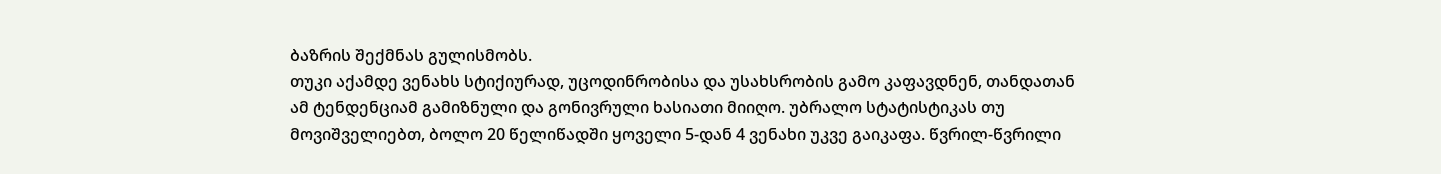ბაზრის შექმნას გულისმობს.
თუკი აქამდე ვენახს სტიქიურად, უცოდინრობისა და უსახსრობის გამო კაფავდნენ, თანდათან ამ ტენდენციამ გამიზნული და გონივრული ხასიათი მიიღო. უბრალო სტატისტიკას თუ მოვიშველიებთ, ბოლო 20 წელიწადში ყოველი 5-დან 4 ვენახი უკვე გაიკაფა. წვრილ-წვრილი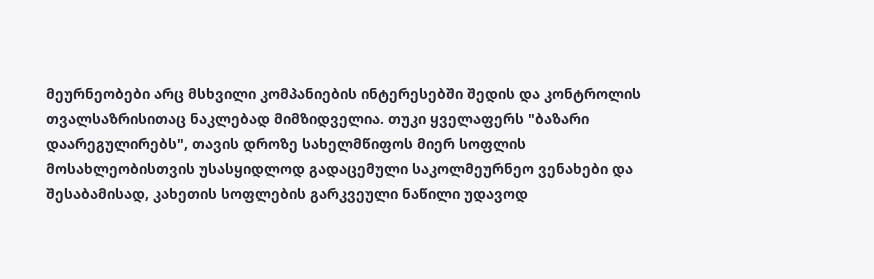მეურნეობები არც მსხვილი კომპანიების ინტერესებში შედის და კონტროლის თვალსაზრისითაც ნაკლებად მიმზიდველია. თუკი ყველაფერს "ბაზარი დაარეგულირებს", თავის დროზე სახელმწიფოს მიერ სოფლის მოსახლეობისთვის უსასყიდლოდ გადაცემული საკოლმეურნეო ვენახები და შესაბამისად, კახეთის სოფლების გარკვეული ნაწილი უდავოდ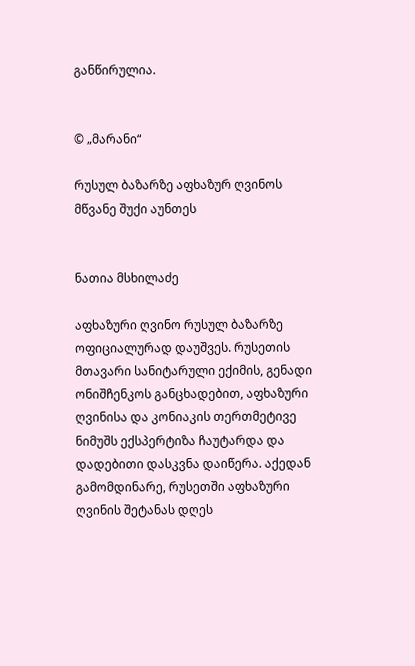განწირულია.


© „მარანი“

რუსულ ბაზარზე აფხაზურ ღვინოს მწვანე შუქი აუნთეს


ნათია მსხილაძე

აფხაზური ღვინო რუსულ ბაზარზე ოფიციალურად დაუშვეს. რუსეთის მთავარი სანიტარული ექიმის, გენადი ონიშჩენკოს განცხადებით, აფხაზური ღვინისა და კონიაკის თერთმეტივე ნიმუშს ექსპერტიზა ჩაუტარდა და დადებითი დასკვნა დაიწერა. აქედან გამომდინარე, რუსეთში აფხაზური ღვინის შეტანას დღეს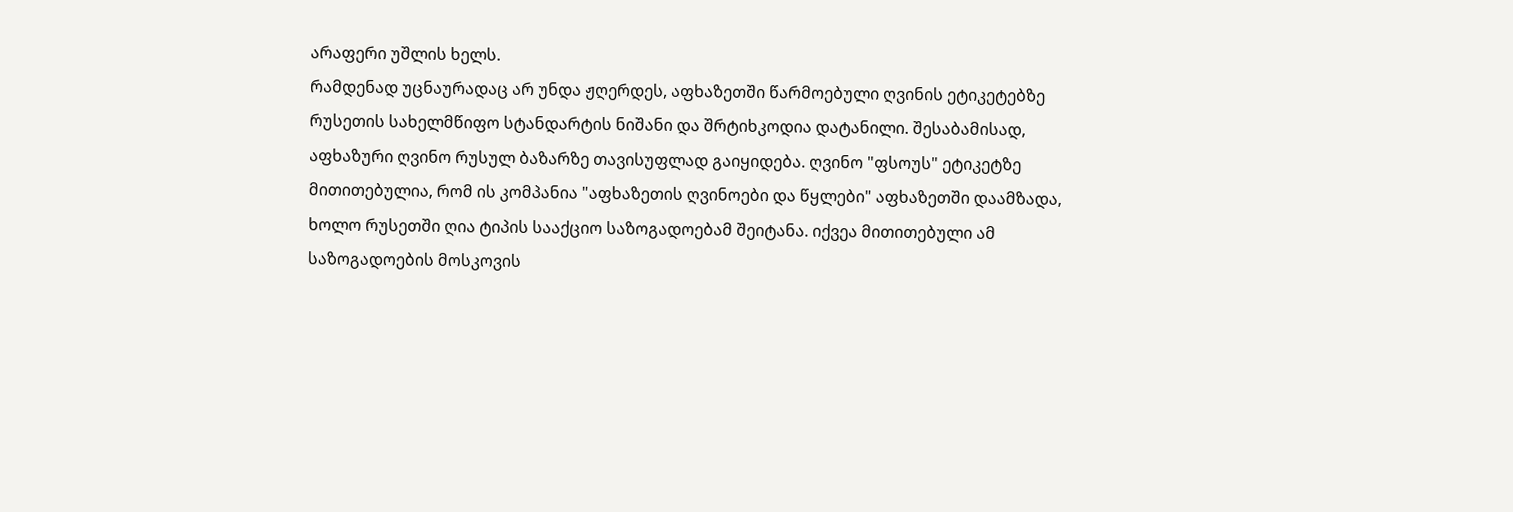არაფერი უშლის ხელს.
რამდენად უცნაურადაც არ უნდა ჟღერდეს, აფხაზეთში წარმოებული ღვინის ეტიკეტებზე რუსეთის სახელმწიფო სტანდარტის ნიშანი და შრტიხკოდია დატანილი. შესაბამისად, აფხაზური ღვინო რუსულ ბაზარზე თავისუფლად გაიყიდება. ღვინო "ფსოუს" ეტიკეტზე მითითებულია, რომ ის კომპანია "აფხაზეთის ღვინოები და წყლები" აფხაზეთში დაამზადა, ხოლო რუსეთში ღია ტიპის სააქციო საზოგადოებამ შეიტანა. იქვეა მითითებული ამ საზოგადოების მოსკოვის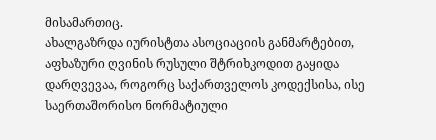მისამართიც.
ახალგაზრდა იურისტთა ასოციაციის განმარტებით, აფხაზური ღვინის რუსული შტრიხკოდით გაყიდა დარღვევაა, როგორც საქართველოს კოდექსისა, ისე საერთაშორისო ნორმატიული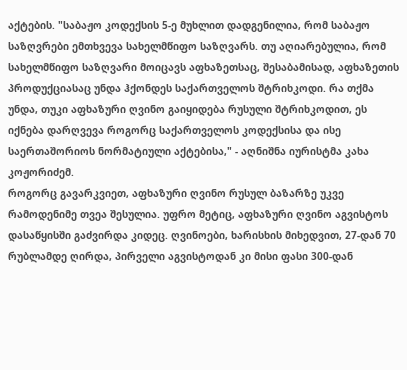აქტების. "საბაჟო კოდექსის 5-ე მუხლით დადგენილია, რომ საბაჟო საზღვრები ემთხვევა სახელმწიფო საზღვარს. თუ აღიარებულია, რომ სახელმწიფო საზღვარი მოიცავს აფხაზეთსაც, შესაბამისად, აფხაზეთის პროდუქციასაც უნდა ჰქონდეს საქართველოს შტრიხკოდი. რა თქმა უნდა, თუკი აფხაზური ღვინო გაიყიდება რუსული შტრიხკოდით, ეს იქნება დარღვევა როგორც საქართველოს კოდექსისა და ისე საერთაშორიოს ნორმატიული აქტებისა," - აღნიშნა იურისტმა კახა კოჟორიძემ.
როგორც გავარკვიეთ, აფხაზური ღვინო რუსულ ბაზარზე უკვე რამოდენიმე თვეა შესულია. უფრო მეტიც, აფხაზური ღვინო აგვისტოს დასაწყისში გაძვირდა კიდეც. ღვინოები, ხარისხის მიხედვით, 27-დან 70 რუბლამდე ღირდა, პირველი აგვისტოდან კი მისი ფასი 300-დან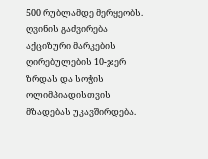500 რუბლამდე მერყეობს. ღვინის გაძვირება აქციზური მარკების ღირებულების 10-ჯერ ზრდას და სოჭის ოლიმპიადისთვის მზადებას უკავშირდება.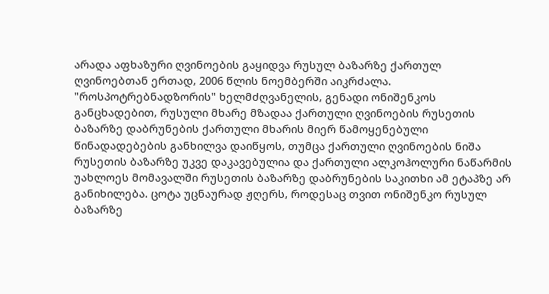არადა აფხაზური ღვინოების გაყიდვა რუსულ ბაზარზე ქართულ ღვინოებთან ერთად, 2006 წლის ნოემბერში აიკრძალა.
"როსპოტრებნადზორის" ხელმძღვანელის, გენადი ონიშენკოს განცხადებით, რუსული მხარე მზადაა ქართული ღვინოების რუსეთის ბაზარზე დაბრუნების ქართული მხარის მიერ წამოყენებული წინადადებების განხილვა დაიწყოს, თუმცა ქართული ღვინოების ნიშა რუსეთის ბაზარზე უკვე დაკავებულია და ქართული ალკოჰოლური ნაწარმის უახლოეს მომავალში რუსეთის ბაზარზე დაბრუნების საკითხი ამ ეტაპზე არ განიხილება. ცოტა უცნაურად ჟღერს, როდესაც თვით ონიშენკო რუსულ ბაზარზე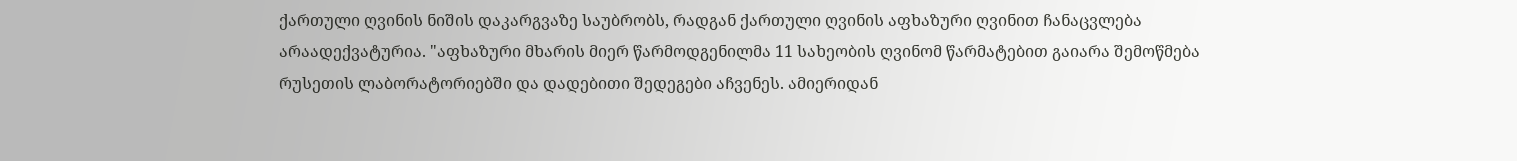ქართული ღვინის ნიშის დაკარგვაზე საუბრობს, რადგან ქართული ღვინის აფხაზური ღვინით ჩანაცვლება არაადექვატურია. "აფხაზური მხარის მიერ წარმოდგენილმა 11 სახეობის ღვინომ წარმატებით გაიარა შემოწმება რუსეთის ლაბორატორიებში და დადებითი შედეგები აჩვენეს. ამიერიდან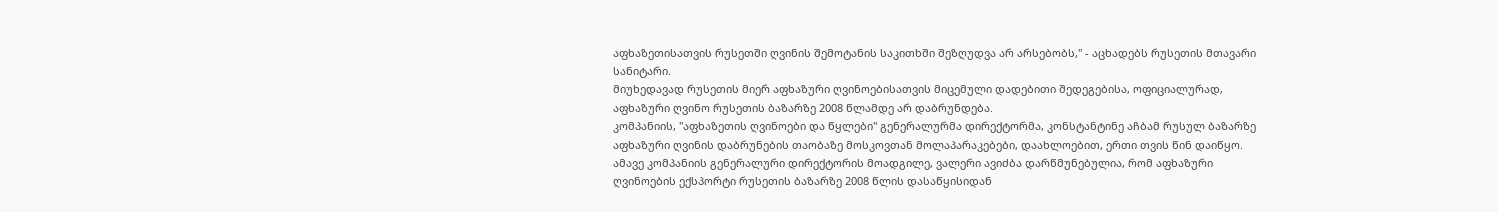აფხაზეთისათვის რუსეთში ღვინის შემოტანის საკითხში შეზღუდვა არ არსებობს," - აცხადებს რუსეთის მთავარი სანიტარი.
მიუხედავად რუსეთის მიერ აფხაზური ღვინოებისათვის მიცემული დადებითი შედეგებისა, ოფიციალურად, აფხაზური ღვინო რუსეთის ბაზარზე 2008 წლამდე არ დაბრუნდება.
კომპანიის, "აფხაზეთის ღვინოები და წყლები" გენერალურმა დირექტორმა, კონსტანტინე აჩბამ რუსულ ბაზარზე აფხაზური ღვინის დაბრუნების თაობაზე მოსკოვთან მოლაპარაკებები, დაახლოებით, ერთი თვის წინ დაიწყო. ამავე კომპანიის გენერალური დირექტორის მოადგილე, ვალერი ავიძბა დარწმუნებულია, რომ აფხაზური ღვინოების ექსპორტი რუსეთის ბაზარზე 2008 წლის დასაწყისიდან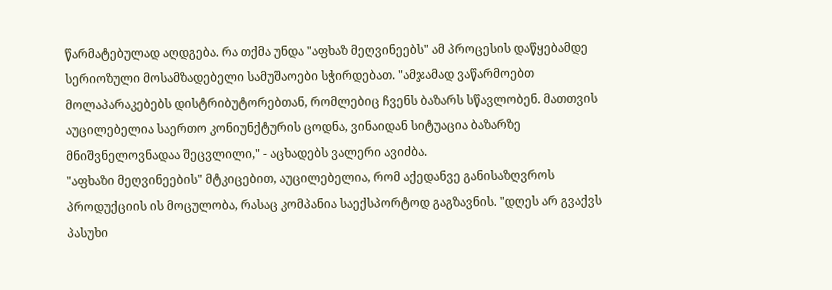წარმატებულად აღდგება. რა თქმა უნდა "აფხაზ მეღვინეებს" ამ პროცესის დაწყებამდე სერიოზული მოსამზადებელი სამუშაოები სჭირდებათ. "ამჯამად ვაწარმოებთ მოლაპარაკებებს დისტრიბუტორებთან, რომლებიც ჩვენს ბაზარს სწავლობენ. მათთვის აუცილებელია საერთო კონიუნქტურის ცოდნა, ვინაიდან სიტუაცია ბაზარზე მნიშვნელოვნადაა შეცვლილი," - აცხადებს ვალერი ავიძბა.
"აფხაზი მეღვინეების" მტკიცებით, აუცილებელია, რომ აქედანვე განისაზღვროს პროდუქციის ის მოცულობა, რასაც კომპანია საექსპორტოდ გაგზავნის. "დღეს არ გვაქვს პასუხი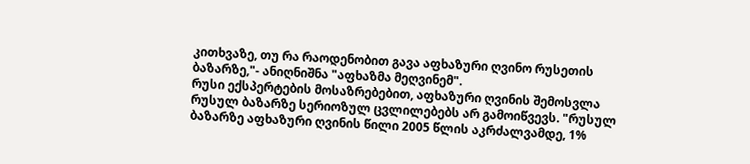კითხვაზე, თუ რა რაოდენობით გავა აფხაზური ღვინო რუსეთის ბაზარზე,"- ანიღნიშნა "აფხაზმა მეღვინემ".
რუსი ექსპერტების მოსაზრებებით, აფხაზური ღვინის შემოსვლა რუსულ ბაზარზე სერიოზულ ცვლილებებს არ გამოიწვევს. "რუსულ ბაზარზე აფხაზური ღვინის წილი 2005 წლის აკრძალვამდე, 1%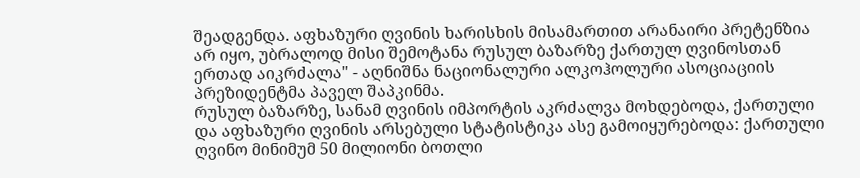შეადგენდა. აფხაზური ღვინის ხარისხის მისამართით არანაირი პრეტენზია არ იყო, უბრალოდ მისი შემოტანა რუსულ ბაზარზე ქართულ ღვინოსთან ერთად აიკრძალა" - აღნიშნა ნაციონალური ალკოჰოლური ასოციაციის პრეზიდენტმა პაველ შაპკინმა.
რუსულ ბაზარზე, სანამ ღვინის იმპორტის აკრძალვა მოხდებოდა, ქართული და აფხაზური ღვინის არსებული სტატისტიკა ასე გამოიყურებოდა: ქართული ღვინო მინიმუმ 50 მილიონი ბოთლი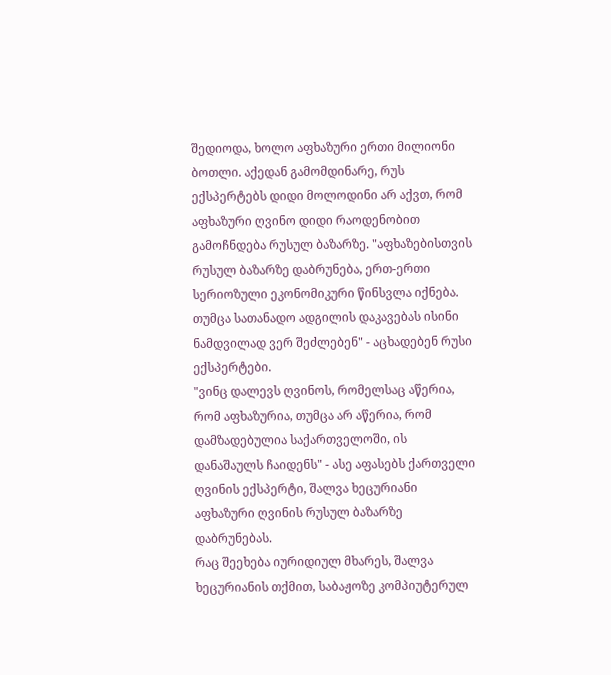შედიოდა, ხოლო აფხაზური ერთი მილიონი ბოთლი. აქედან გამომდინარე, რუს ექსპერტებს დიდი მოლოდინი არ აქვთ, რომ აფხაზური ღვინო დიდი რაოდენობით გამოჩნდება რუსულ ბაზარზე. "აფხაზებისთვის რუსულ ბაზარზე დაბრუნება, ერთ-ერთი სერიოზული ეკონომიკური წინსვლა იქნება. თუმცა სათანადო ადგილის დაკავებას ისინი ნამდვილად ვერ შეძლებენ" - აცხადებენ რუსი ექსპერტები.
"ვინც დალევს ღვინოს, რომელსაც აწერია, რომ აფხაზურია, თუმცა არ აწერია, რომ დამზადებულია საქართველოში, ის დანაშაულს ჩაიდენს" - ასე აფასებს ქართველი ღვინის ექსპერტი, შალვა ხეცურიანი აფხაზური ღვინის რუსულ ბაზარზე დაბრუნებას.
რაც შეეხება იურიდიულ მხარეს, შალვა ხეცურიანის თქმით, საბაჟოზე კომპიუტერულ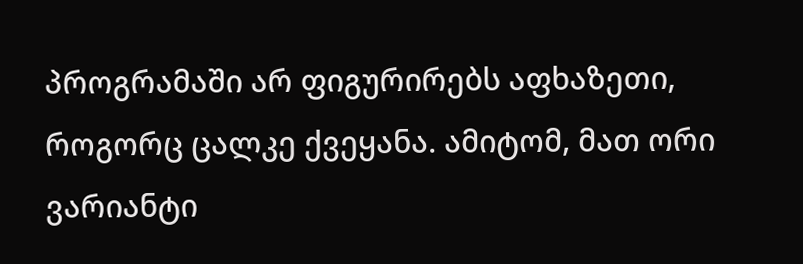პროგრამაში არ ფიგურირებს აფხაზეთი, როგორც ცალკე ქვეყანა. ამიტომ, მათ ორი ვარიანტი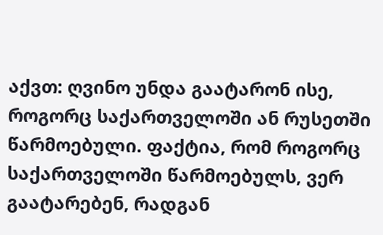აქვთ: ღვინო უნდა გაატარონ ისე, როგორც საქართველოში ან რუსეთში წარმოებული. ფაქტია, რომ როგორც საქართველოში წარმოებულს, ვერ გაატარებენ, რადგან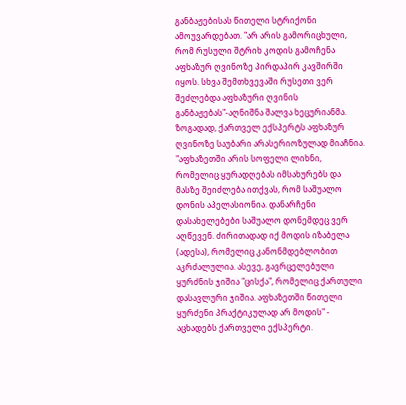განბაჟებისას წითელი სტრიქონი ამოუვარდებათ. "არ არის გამორიცხული, რომ რუსული შტრიხ კოდის გამოჩენა აფხაზურ ღვინოზე პირდაპირ კავშირში იყოს. სხვა შემთხვევაში რუსეთი ვერ შეძლებდა აფხაზური ღვინის განბაჟებას"-აღნიშნა შალვა ხეცურიანმა.
ზოგადად, ქართველ ექსპერტს აფხაზურ ღვინოზე საუბარი არასერიოზულად მიაჩნია. "აფხაზეთში არის სოფელი ლიხნი, რომელიც ყურადღებას იმსახურებს და მასზე შეიძლება ითქვას, რომ საშუალო დონის აპელასიონია. დანარჩენი დასახელებები საშუალო დონემდეც ვერ აღწევენ. ძირითადად იქ მოდის იზაბელა (ადესა), რომელიც კანონმდებლობით აკრძალულია. ასევე, გავრცელებული ყურძნის ჯიშია "ცისქა", რომელიც ქართული დასავლური ჯიშია. აფხაზეთში წითელი ყურძენი პრაქტიკულად არ მოდის" - აცხადებს ქართველი ექსპერტი.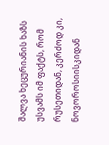შალვა ხეცურიანის ხაზს უსვამს იმ ფაქტს, რომ რუსეთიდან, კერძოდ კი, ნოვოროსიისკიდან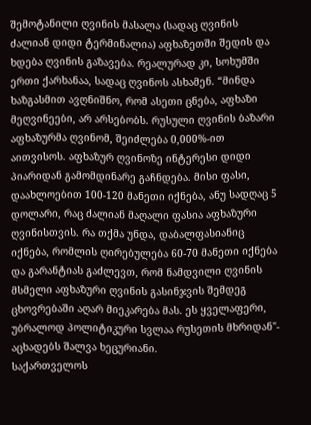შემოტანილი ღვინის მასალა (სადაც ღვინის ძალიან დიდი ტერმინალია) აფხაზეთში შედის და ხდება ღვინის გაზავება. რეალურად კი, სოხუმში ერთი ქარხანაა, სადაც ღვინოს ასხამენ. “მინდა ხაზგასმით ავღნიშნო, რომ ასეთი ცნება, აფხაზი მეღვინეები, არ არსებობს. რუსული ღვინის ბაზარი აფხაზურმა ღვინომ, შეიძლება 0,000%-ით აითვისოს. აფხაზურ ღვინოზე ინტერესი დიდი პიარიდან გამომდინარე გაჩნდება. მისი ფასი, დაახლოებით 100-120 მანეთი იქნება, ანუ სადღაც 5 დოლარი, რაც ძალიან მაღალი ფასია აფხაზური ღვინისთვის. რა თქმა უნდა, დაბალფასიანიც იქნება, რომლის ღირებულება 60-70 მანეთი იქნება და გარანტიას გაძლევთ, რომ ნამდვილი ღვინის მსმელი აფხაზური ღვინის გასინჯვის შემდეგ ცხოვრებაში აღარ მიეკარება მას. ეს ყველაფერი, უბრალოდ პოლიტიკური სვლაა რუსეთის მხრიდან"- აცხადებს შალვა ხეცურიანი.
საქართველოს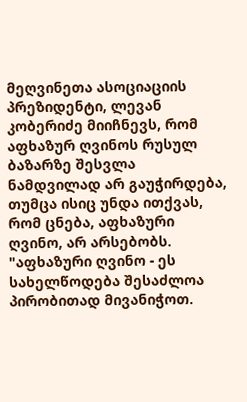მეღვინეთა ასოციაციის პრეზიდენტი, ლევან კობერიძე მიიჩნევს, რომ აფხაზურ ღვინოს რუსულ ბაზარზე შესვლა ნამდვილად არ გაუჭირდება, თუმცა ისიც უნდა ითქვას, რომ ცნება, აფხაზური ღვინო, არ არსებობს. "აფხაზური ღვინო - ეს სახელწოდება შესაძლოა პირობითად მივანიჭოთ.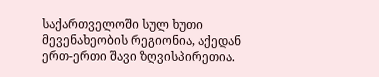საქართველოში სულ ხუთი მევენახეობის რეგიონია, აქედან ერთ-ერთი შავი ზღვისპირეთია.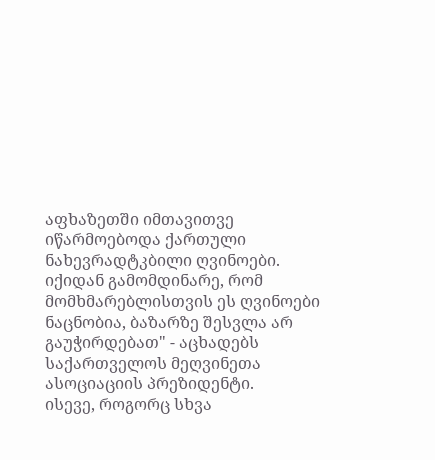აფხაზეთში იმთავითვე იწარმოებოდა ქართული ნახევრადტკბილი ღვინოები. იქიდან გამომდინარე, რომ მომხმარებლისთვის ეს ღვინოები ნაცნობია, ბაზარზე შესვლა არ გაუჭირდებათ" - აცხადებს საქართველოს მეღვინეთა ასოციაციის პრეზიდენტი.
ისევე, როგორც სხვა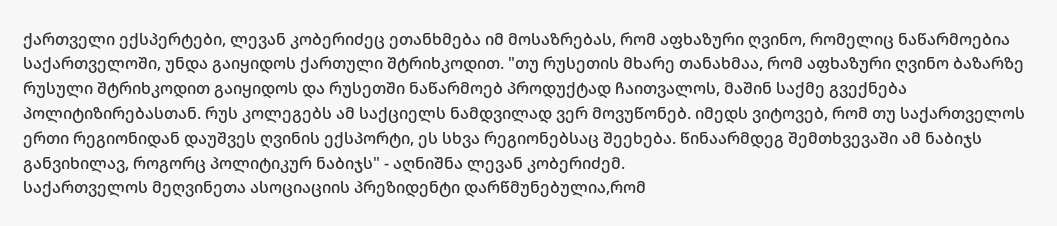ქართველი ექსპერტები, ლევან კობერიძეც ეთანხმება იმ მოსაზრებას, რომ აფხაზური ღვინო, რომელიც ნაწარმოებია საქართველოში, უნდა გაიყიდოს ქართული შტრიხკოდით. "თუ რუსეთის მხარე თანახმაა, რომ აფხაზური ღვინო ბაზარზე რუსული შტრიხკოდით გაიყიდოს და რუსეთში ნაწარმოებ პროდუქტად ჩაითვალოს, მაშინ საქმე გვექნება პოლიტიზირებასთან. რუს კოლეგებს ამ საქციელს ნამდვილად ვერ მოვუწონებ. იმედს ვიტოვებ, რომ თუ საქართველოს ერთი რეგიონიდან დაუშვეს ღვინის ექსპორტი, ეს სხვა რეგიონებსაც შეეხება. წინაარმდეგ შემთხვევაში ამ ნაბიჯს განვიხილავ, როგორც პოლიტიკურ ნაბიჯს" - აღნიშნა ლევან კობერიძემ.
საქართველოს მეღვინეთა ასოციაციის პრეზიდენტი დარწმუნებულია,რომ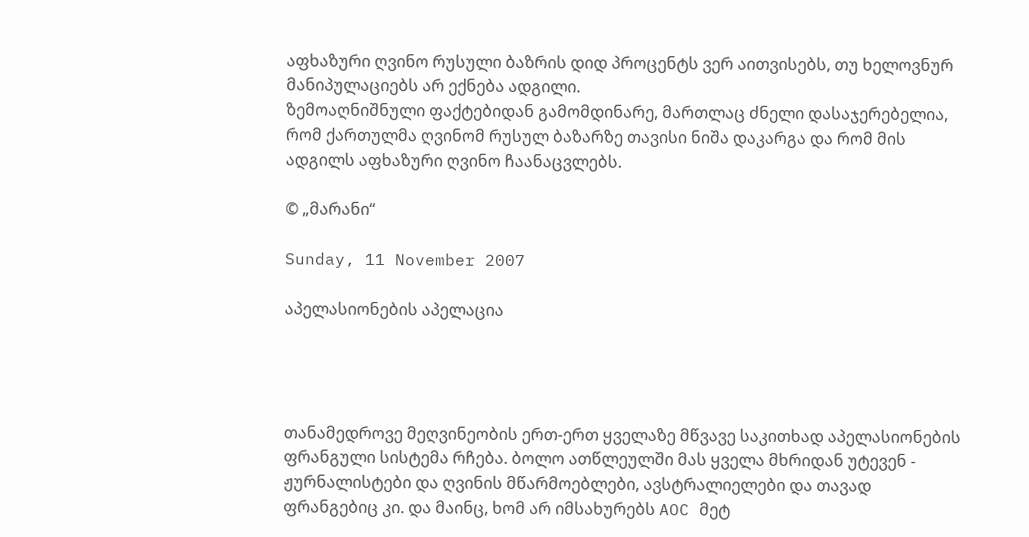აფხაზური ღვინო რუსული ბაზრის დიდ პროცენტს ვერ აითვისებს, თუ ხელოვნურ მანიპულაციებს არ ექნება ადგილი.
ზემოაღნიშნული ფაქტებიდან გამომდინარე, მართლაც ძნელი დასაჯერებელია, რომ ქართულმა ღვინომ რუსულ ბაზარზე თავისი ნიშა დაკარგა და რომ მის ადგილს აფხაზური ღვინო ჩაანაცვლებს.

© „მარანი“

Sunday, 11 November 2007

აპელასიონების აპელაცია




თანამედროვე მეღვინეობის ერთ-ერთ ყველაზე მწვავე საკითხად აპელასიონების ფრანგული სისტემა რჩება. ბოლო ათწლეულში მას ყველა მხრიდან უტევენ - ჟურნალისტები და ღვინის მწარმოებლები, ავსტრალიელები და თავად ფრანგებიც კი. და მაინც, ხომ არ იმსახურებს AOC მეტ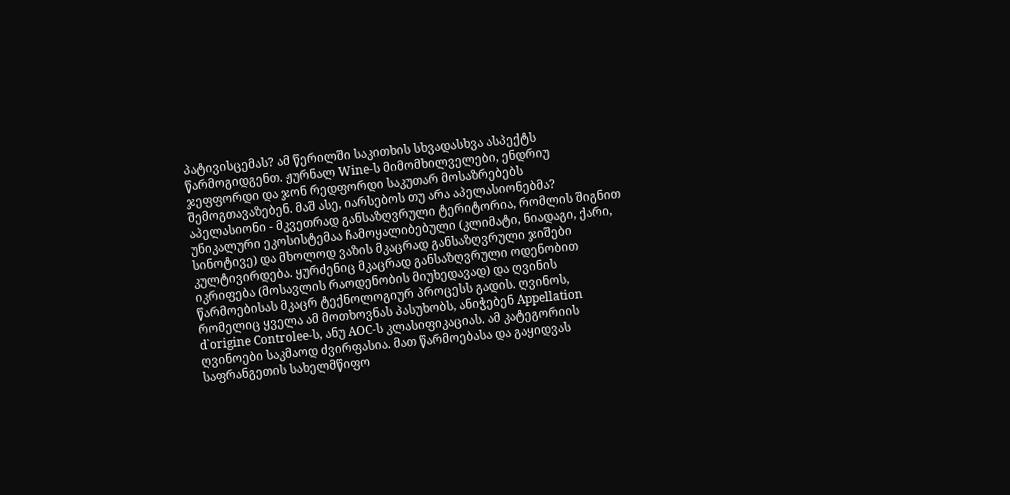პატივისცემას? ამ წერილში საკითხის სხვადასხვა ასპექტს წარმოგიდგენთ. ჟურნალ Wine-ს მიმომხილველები, ენდრიუ ჯეფფორდი და ჯონ რედფორდი საკუთარ მოსაზრებებს შემოგთავაზებენ. მაშ ასე, იარსებოს თუ არა აპელასიონებმა?
აპელასიონი - მკვეთრად განსაზღვრული ტერიტორია, რომლის შიგნით უნიკალური ეკოსისტემაა ჩამოყალიბებული (კლიმატი, ნიადაგი, ქარი, სინოტივე) და მხოლოდ ვაზის მკაცრად განსაზღვრული ჯიშები კულტივირდება. ყურძენიც მკაცრად განსაზღვრული ოდენობით იკრიფება (მოსავლის რაოდენობის მიუხედავად) და ღვინის წარმოებისას მკაცრ ტექნოლოგიურ პროცესს გადის. ღვინოს, რომელიც ყველა ამ მოთხოვნას პასუხობს, ანიჭებენ Appellation d`origine Controlee-ს, ანუ AOC-ს კლასიფიკაციას. ამ კატეგორიის ღვინოები საკმაოდ ძვირფასია. მათ წარმოებასა და გაყიდვას საფრანგეთის სახელმწიფო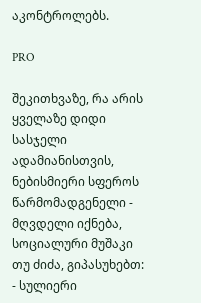აკონტროლებს.

PRO

შეკითხვაზე, რა არის ყველაზე დიდი სასჯელი ადამიანისთვის, ნებისმიერი სფეროს წარმომადგენელი - მღვდელი იქნება, სოციალური მუშაკი თუ ძიძა, გიპასუხებთ: - სულიერი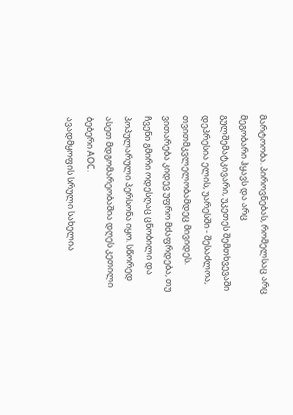მარტოობა. პიროვნებას, რომელსაც არც მეგობარი ჰყავს და არც გულშემატკივარი, უკეთეს შემთხვევაში დეპრესია ელის, უარესში - შესაძლოა, თვითმკვლელობამდეც მივიდეს. ვითარება კიდევ უფრო მძაფრდება, თუ ჩვენი გმირი ოდესღაც ცნობილი და პოპულარული პერსონა იყო. სწორედ ასეთ მდგომარეობაშია დღეს კეთილი ბებერი AOC.
ავადმყოფის სრული სახელია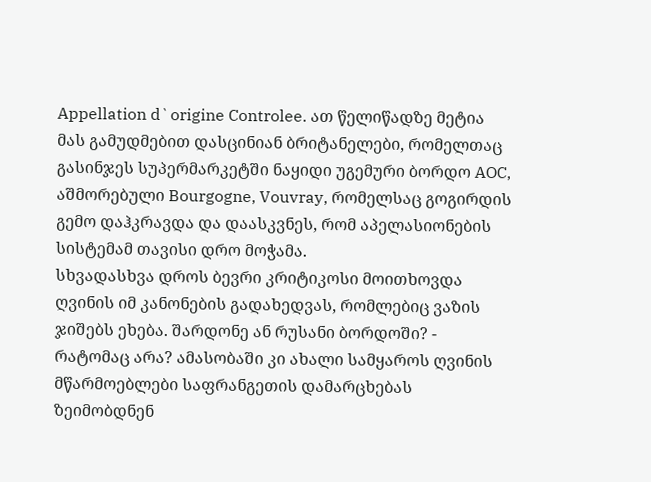Appellation d`origine Controlee. ათ წელიწადზე მეტია მას გამუდმებით დასცინიან ბრიტანელები, რომელთაც გასინჯეს სუპერმარკეტში ნაყიდი უგემური ბორდო AOC, აშმორებული Bourgogne, Vouvray, რომელსაც გოგირდის გემო დაჰკრავდა და დაასკვნეს, რომ აპელასიონების სისტემამ თავისი დრო მოჭამა.
სხვადასხვა დროს ბევრი კრიტიკოსი მოითხოვდა ღვინის იმ კანონების გადახედვას, რომლებიც ვაზის ჯიშებს ეხება. შარდონე ან რუსანი ბორდოში? - რატომაც არა? ამასობაში კი ახალი სამყაროს ღვინის მწარმოებლები საფრანგეთის დამარცხებას ზეიმობდნენ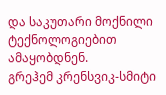და საკუთარი მოქნილი ტექნოლოგიებით ამაყობდნენ.
გრეჰემ კრენსვიკ-სმიტი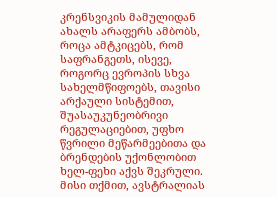კრენსვიკის მამულიდან ახალს არაფერს ამბობს, როცა ამტკიცებს, რომ საფრანგეთს, ისევე, როგორც ევროპის სხვა სახელმწიფოებს, თავისი არქაული სისტემით, შუასაუკუნეობრივი რეგულაციებით, უფხო წვრილი მეწარმეებითა და ბრენდების უქონლობით ხელ-ფეხი აქვს შეკრული. მისი თქმით, ავსტრალიას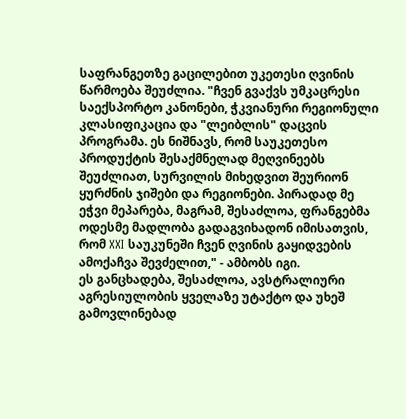საფრანგეთზე გაცილებით უკეთესი ღვინის წარმოება შეუძლია. "ჩვენ გვაქვს უმკაცრესი საექსპორტო კანონები, ჭკვიანური რეგიონული კლასიფიკაცია და "ლეიბლის" დაცვის პროგრამა. ეს ნიშნავს, რომ საუკეთესო პროდუქტის შესაქმნელად მეღვინეებს შეუძლიათ, სურვილის მიხედვით შეურიონ ყურძნის ჯიშები და რეგიონები. პირადად მე ეჭვი მეპარება, მაგრამ, შესაძლოა, ფრანგებმა ოდესმე მადლობა გადაგვიხადონ იმისათვის, რომ XXI საუკუნეში ჩვენ ღვინის გაყიდვების ამოქაჩვა შევძელით," - ამბობს იგი.
ეს განცხადება, შესაძლოა, ავსტრალიური აგრესიულობის ყველაზე უტაქტო და უხეშ გამოვლინებად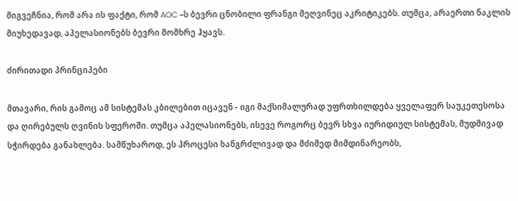მიგვეჩნია, რომ არა ის ფაქტი, რომ AOC –ს ბევრი ცნობილი ფრანგი მეღვინეც აკრიტიკებს. თუმცა, არაერთი ნაკლის მიუხედავად, აპელასიონებს ბევრი მომხრე ჰყავს.

ძირითადი პრინციპები

მთავარი, რის გამოც ამ სისტემას კბილებით იცავენ - იგი მაქსიმალურად უფრთხილდება ყველაფერ საუკეთესოსა და ღირებულს ღვინის სფეროში. თუმცა აპელასიონებს, ისევე როგორც ბევრ სხვა იურიდიულ სისტემას, მუდმივად სჭირდება განახლება. სამწუხაროდ, ეს პროცესი ხანგრძლივად და მძიმედ მიმდინარეობს,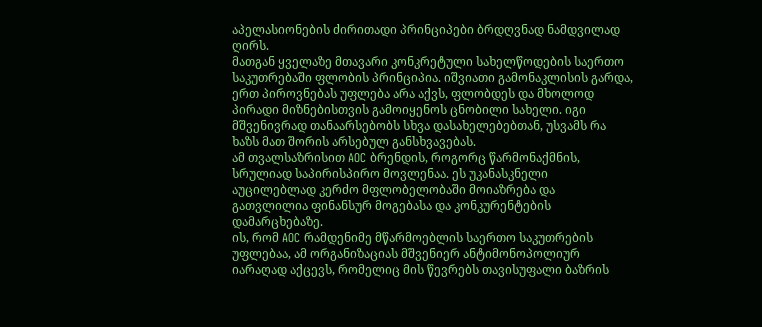აპელასიონების ძირითადი პრინციპები ბრდღვნად ნამდვილად ღირს.
მათგან ყველაზე მთავარი კონკრეტული სახელწოდების საერთო საკუთრებაში ფლობის პრინციპია. იშვიათი გამონაკლისის გარდა, ერთ პიროვნებას უფლება არა აქვს, ფლობდეს და მხოლოდ პირადი მიზნებისთვის გამოიყენოს ცნობილი სახელი. იგი მშვენივრად თანაარსებობს სხვა დასახელებებთან, უსვამს რა ხაზს მათ შორის არსებულ განსხვავებას.
ამ თვალსაზრისით AOC ბრენდის, როგორც წარმონაქმნის, სრულიად საპირისპირო მოვლენაა. ეს უკანასკნელი აუცილებლად კერძო მფლობელობაში მოიაზრება და გათვლილია ფინანსურ მოგებასა და კონკურენტების დამარცხებაზე.
ის, რომ AOC რამდენიმე მწარმოებლის საერთო საკუთრების უფლებაა, ამ ორგანიზაციას მშვენიერ ანტიმონოპოლიურ იარაღად აქცევს, რომელიც მის წევრებს თავისუფალი ბაზრის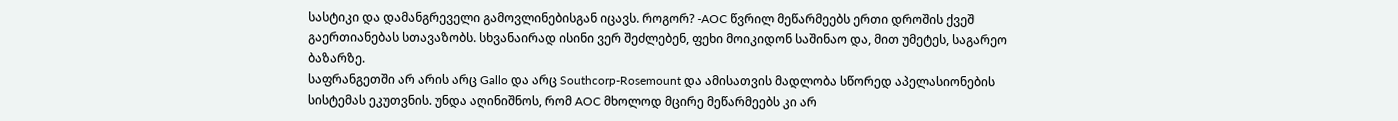სასტიკი და დამანგრეველი გამოვლინებისგან იცავს. როგორ? -AOC წვრილ მეწარმეებს ერთი დროშის ქვეშ გაერთიანებას სთავაზობს. სხვანაირად ისინი ვერ შეძლებენ, ფეხი მოიკიდონ საშინაო და, მით უმეტეს, საგარეო ბაზარზე.
საფრანგეთში არ არის არც Gallo და არც Southcorp-Rosemount და ამისათვის მადლობა სწორედ აპელასიონების სისტემას ეკუთვნის. უნდა აღინიშნოს, რომ AOC მხოლოდ მცირე მეწარმეებს კი არ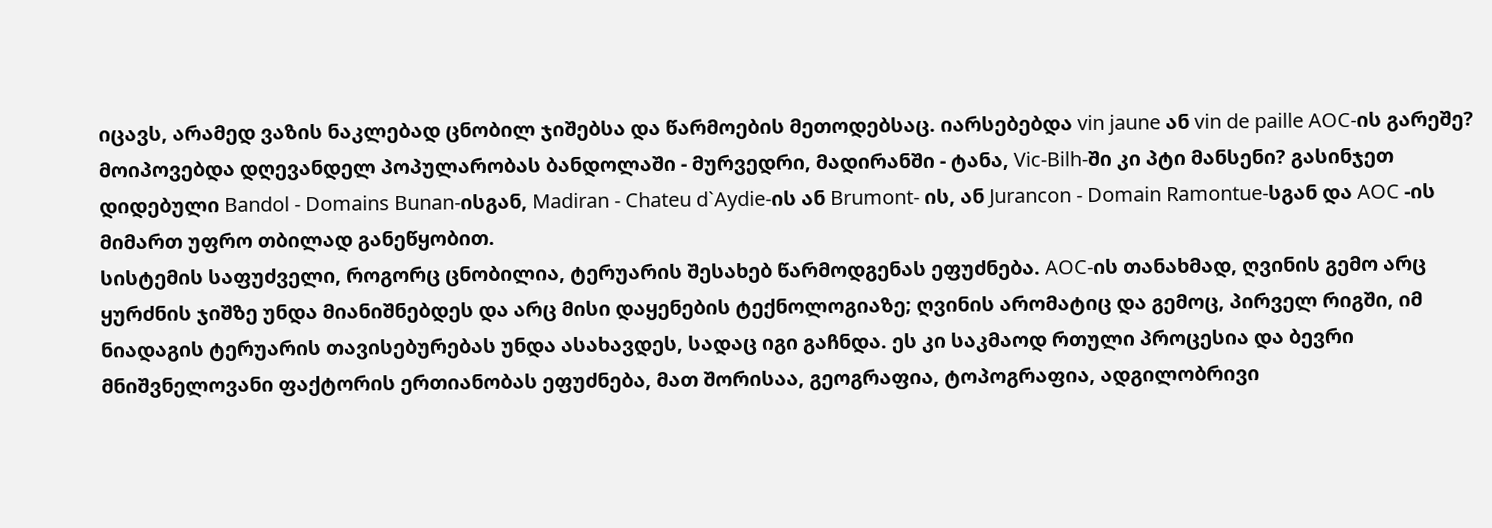იცავს, არამედ ვაზის ნაკლებად ცნობილ ჯიშებსა და წარმოების მეთოდებსაც. იარსებებდა vin jaune ან vin de paille AOC-ის გარეშე? მოიპოვებდა დღევანდელ პოპულარობას ბანდოლაში - მურვედრი, მადირანში - ტანა, Vic-Bilh-ში კი პტი მანსენი? გასინჯეთ დიდებული Bandol - Domains Bunan-ისგან, Madiran - Chateu d`Aydie-ის ან Brumont- ის, ან Jurancon - Domain Ramontue-სგან და AOC -ის მიმართ უფრო თბილად განეწყობით.
სისტემის საფუძველი, როგორც ცნობილია, ტერუარის შესახებ წარმოდგენას ეფუძნება. AOC-ის თანახმად, ღვინის გემო არც ყურძნის ჯიშზე უნდა მიანიშნებდეს და არც მისი დაყენების ტექნოლოგიაზე; ღვინის არომატიც და გემოც, პირველ რიგში, იმ ნიადაგის ტერუარის თავისებურებას უნდა ასახავდეს, სადაც იგი გაჩნდა. ეს კი საკმაოდ რთული პროცესია და ბევრი მნიშვნელოვანი ფაქტორის ერთიანობას ეფუძნება, მათ შორისაა, გეოგრაფია, ტოპოგრაფია, ადგილობრივი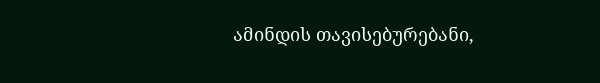ამინდის თავისებურებანი,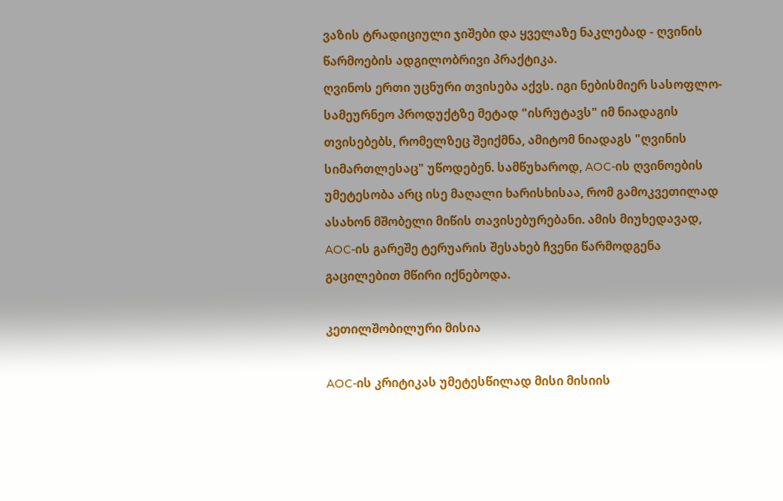ვაზის ტრადიციული ჯიშები და ყველაზე ნაკლებად - ღვინის წარმოების ადგილობრივი პრაქტიკა.
ღვინოს ერთი უცნური თვისება აქვს. იგი ნებისმიერ სასოფლო-სამეურნეო პროდუქტზე მეტად "ისრუტავს" იმ ნიადაგის თვისებებს, რომელზეც შეიქმნა, ამიტომ ნიადაგს "ღვინის სიმართლესაც" უწოდებენ. სამწუხაროდ, AOC-ის ღვინოების უმეტესობა არც ისე მაღალი ხარისხისაა, რომ გამოკვეთილად ასახონ მშობელი მიწის თავისებურებანი. ამის მიუხედავად, AOC-ის გარეშე ტერუარის შესახებ ჩვენი წარმოდგენა გაცილებით მწირი იქნებოდა.

კეთილშობილური მისია

AOC-ის კრიტიკას უმეტესწილად მისი მისიის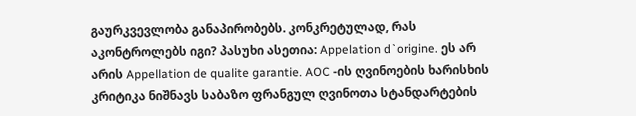გაურკვევლობა განაპირობებს. კონკრეტულად, რას აკონტროლებს იგი? პასუხი ასეთია: Appelation d`origine. ეს არ არის Appellation de qualite garantie. AOC -ის ღვინოების ხარისხის კრიტიკა ნიშნავს საბაზო ფრანგულ ღვინოთა სტანდარტების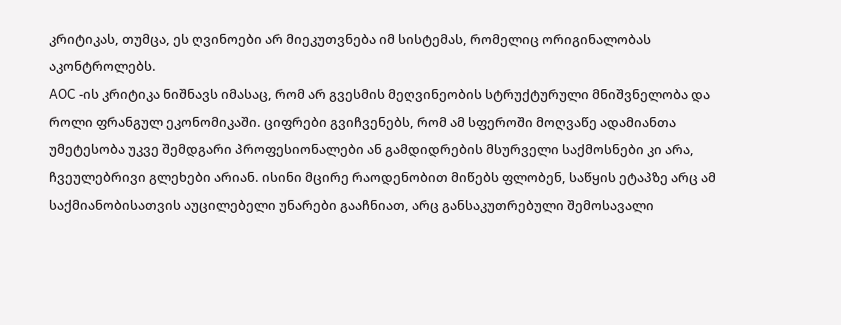კრიტიკას, თუმცა, ეს ღვინოები არ მიეკუთვნება იმ სისტემას, რომელიც ორიგინალობას აკონტროლებს.
AOC -ის კრიტიკა ნიშნავს იმასაც, რომ არ გვესმის მეღვინეობის სტრუქტურული მნიშვნელობა და როლი ფრანგულ ეკონომიკაში. ციფრები გვიჩვენებს, რომ ამ სფეროში მოღვაწე ადამიანთა უმეტესობა უკვე შემდგარი პროფესიონალები ან გამდიდრების მსურველი საქმოსნები კი არა, ჩვეულებრივი გლეხები არიან. ისინი მცირე რაოდენობით მიწებს ფლობენ, საწყის ეტაპზე არც ამ საქმიანობისათვის აუცილებელი უნარები გააჩნიათ, არც განსაკუთრებული შემოსავალი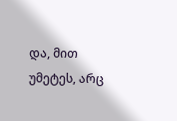და, მით უმეტეს, არც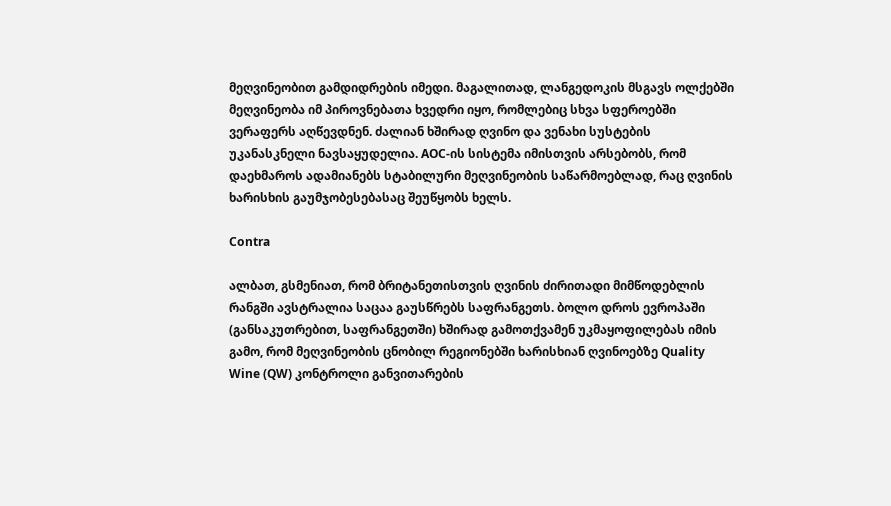მეღვინეობით გამდიდრების იმედი. მაგალითად, ლანგედოკის მსგავს ოლქებში მეღვინეობა იმ პიროვნებათა ხვედრი იყო, რომლებიც სხვა სფეროებში ვერაფერს აღწევდნენ. ძალიან ხშირად ღვინო და ვენახი სუსტების უკანასკნელი ნავსაყუდელია. AOC-ის სისტემა იმისთვის არსებობს, რომ დაეხმაროს ადამიანებს სტაბილური მეღვინეობის საწარმოებლად, რაც ღვინის ხარისხის გაუმჯობესებასაც შეუწყობს ხელს.

Contra

ალბათ, გსმენიათ, რომ ბრიტანეთისთვის ღვინის ძირითადი მიმწოდებლის რანგში ავსტრალია საცაა გაუსწრებს საფრანგეთს. ბოლო დროს ევროპაში (განსაკუთრებით, საფრანგეთში) ხშირად გამოთქვამენ უკმაყოფილებას იმის გამო, რომ მეღვინეობის ცნობილ რეგიონებში ხარისხიან ღვინოებზე Quality Wine (QW) კონტროლი განვითარების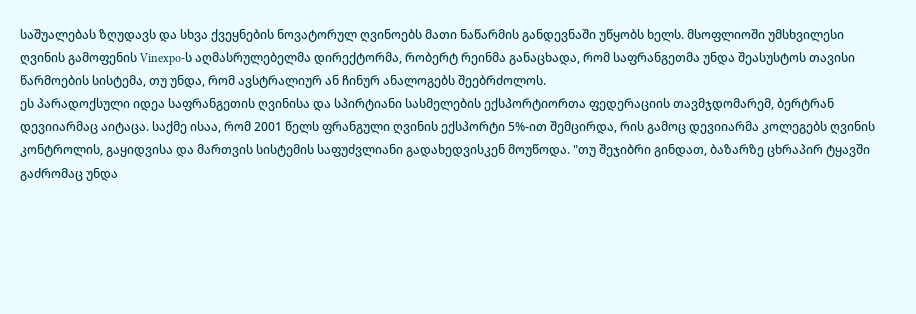საშუალებას ზღუდავს და სხვა ქვეყნების ნოვატორულ ღვინოებს მათი ნაწარმის განდევნაში უწყობს ხელს. მსოფლიოში უმსხვილესი ღვინის გამოფენის Vinexpo-ს აღმასრულებელმა დირექტორმა, რობერტ რეინმა განაცხადა, რომ საფრანგეთმა უნდა შეასუსტოს თავისი წარმოების სისტემა, თუ უნდა, რომ ავსტრალიურ ან ჩინურ ანალოგებს შეებრძოლოს.
ეს პარადოქსული იდეა საფრანგეთის ღვინისა და სპირტიანი სასმელების ექსპორტიორთა ფედერაციის თავმჯდომარემ, ბერტრან დევიიარმაც აიტაცა. საქმე ისაა, რომ 2001 წელს ფრანგული ღვინის ექსპორტი 5%-ით შემცირდა, რის გამოც დევიიარმა კოლეგებს ღვინის კონტროლის, გაყიდვისა და მართვის სისტემის საფუძვლიანი გადახედვისკენ მოუწოდა. "თუ შეჯიბრი გინდათ, ბაზარზე ცხრაპირ ტყავში გაძრომაც უნდა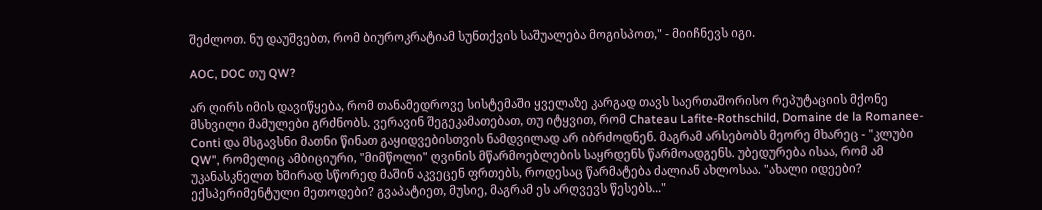შეძლოთ. ნუ დაუშვებთ, რომ ბიუროკრატიამ სუნთქვის საშუალება მოგისპოთ," - მიიჩნევს იგი.

AOC, DOC თუ QW?

არ ღირს იმის დავიწყება, რომ თანამედროვე სისტემაში ყველაზე კარგად თავს საერთაშორისო რეპუტაციის მქონე მსხვილი მამულები გრძნობს. ვერავინ შეგეკამათებათ, თუ იტყვით, რომ Chateau Lafite-Rothschild, Domaine de la Romanee-Conti და მსგავსნი მათნი წინათ გაყიდვებისთვის ნამდვილად არ იბრძოდნენ. მაგრამ არსებობს მეორე მხარეც - "კლუბი QW", რომელიც ამბიციური, "მიმწოლი" ღვინის მწარმოებლების საყრდენს წარმოადგენს. უბედურება ისაა, რომ ამ უკანასკნელთ ხშირად სწორედ მაშინ აკვეცენ ფრთებს, როდესაც წარმატება ძალიან ახლოსაა. "ახალი იდეები? ექსპერიმენტული მეთოდები? გვაპატიეთ, მუსიე, მაგრამ ეს არღვევს წესებს..."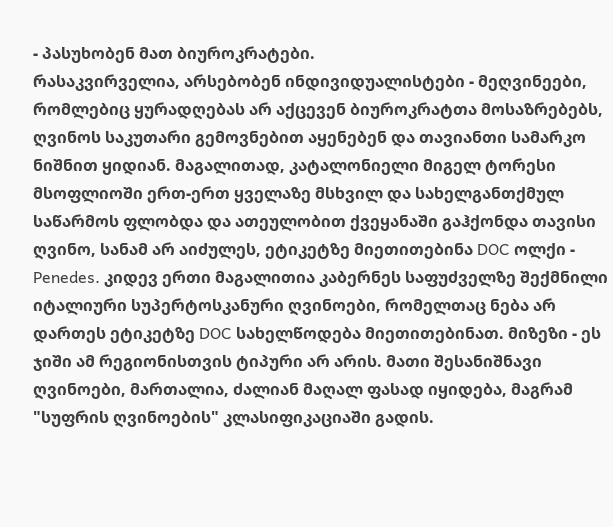- პასუხობენ მათ ბიუროკრატები.
რასაკვირველია, არსებობენ ინდივიდუალისტები - მეღვინეები, რომლებიც ყურადღებას არ აქცევენ ბიუროკრატთა მოსაზრებებს, ღვინოს საკუთარი გემოვნებით აყენებენ და თავიანთი სამარკო ნიშნით ყიდიან. მაგალითად, კატალონიელი მიგელ ტორესი მსოფლიოში ერთ-ერთ ყველაზე მსხვილ და სახელგანთქმულ საწარმოს ფლობდა და ათეულობით ქვეყანაში გაჰქონდა თავისი ღვინო, სანამ არ აიძულეს, ეტიკეტზე მიეთითებინა DOC ოლქი - Penedes. კიდევ ერთი მაგალითია კაბერნეს საფუძველზე შექმნილი იტალიური სუპერტოსკანური ღვინოები, რომელთაც ნება არ დართეს ეტიკეტზე DOC სახელწოდება მიეთითებინათ. მიზეზი - ეს ჯიში ამ რეგიონისთვის ტიპური არ არის. მათი შესანიშნავი ღვინოები, მართალია, ძალიან მაღალ ფასად იყიდება, მაგრამ "სუფრის ღვინოების" კლასიფიკაციაში გადის.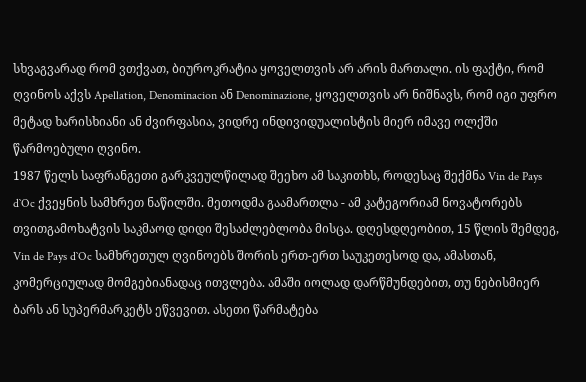სხვაგვარად რომ ვთქვათ, ბიუროკრატია ყოველთვის არ არის მართალი. ის ფაქტი, რომ ღვინოს აქვს Apellation, Denominacion ან Denominazione, ყოველთვის არ ნიშნავს, რომ იგი უფრო მეტად ხარისხიანი ან ძვირფასია, ვიდრე ინდივიდუალისტის მიერ იმავე ოლქში წარმოებული ღვინო.
1987 წელს საფრანგეთი გარკვეულწილად შეეხო ამ საკითხს, როდესაც შექმნა Vin de Pays d`Oc ქვეყნის სამხრეთ ნაწილში. მეთოდმა გაამართლა - ამ კატეგორიამ ნოვატორებს თვითგამოხატვის საკმაოდ დიდი შესაძლებლობა მისცა. დღესდღეობით, 15 წლის შემდეგ, Vin de Pays d`Oc სამხრეთულ ღვინოებს შორის ერთ-ერთ საუკეთესოდ და, ამასთან, კომერციულად მომგებიანადაც ითვლება. ამაში იოლად დარწმუნდებით, თუ ნებისმიერ ბარს ან სუპერმარკეტს ეწვევით. ასეთი წარმატება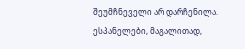შეუმჩნეველი არ დარჩენილა. ესპანელები, მაგალითად,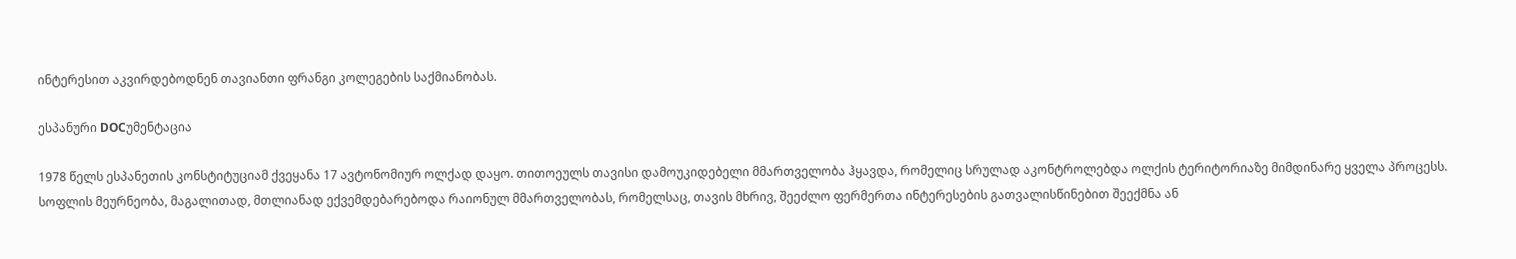ინტერესით აკვირდებოდნენ თავიანთი ფრანგი კოლეგების საქმიანობას.

ესპანური DOCუმენტაცია

1978 წელს ესპანეთის კონსტიტუციამ ქვეყანა 17 ავტონომიურ ოლქად დაყო. თითოეულს თავისი დამოუკიდებელი მმართველობა ჰყავდა, რომელიც სრულად აკონტროლებდა ოლქის ტერიტორიაზე მიმდინარე ყველა პროცესს. სოფლის მეურნეობა, მაგალითად, მთლიანად ექვემდებარებოდა რაიონულ მმართველობას, რომელსაც, თავის მხრივ, შეეძლო ფერმერთა ინტერესების გათვალისწინებით შეექმნა ან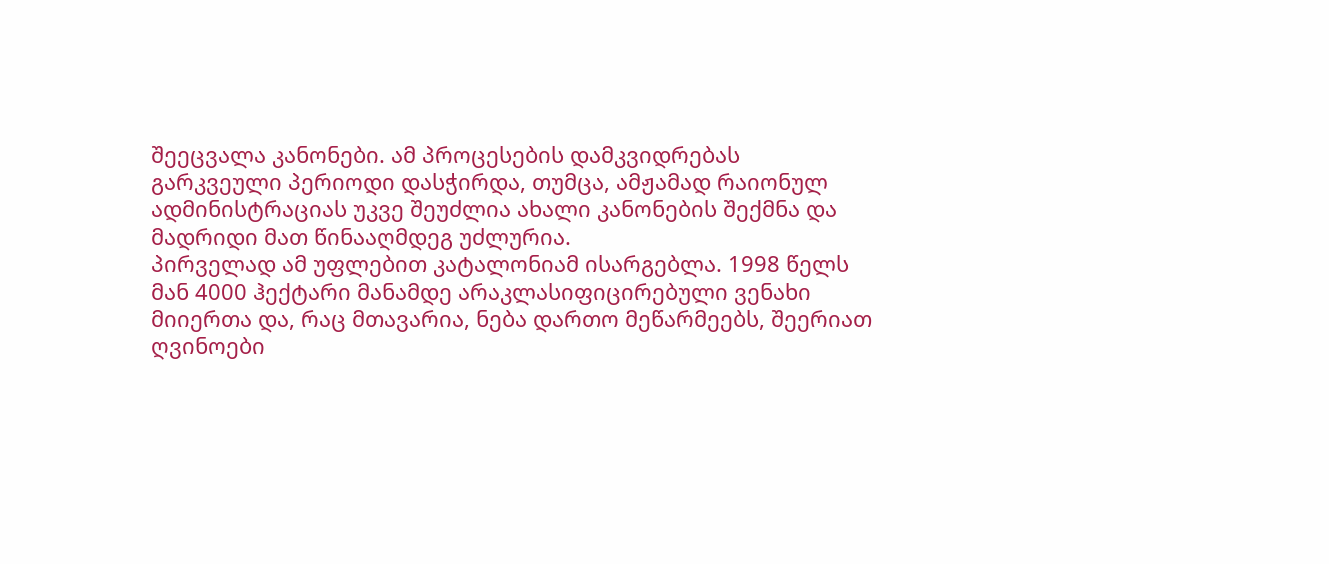შეეცვალა კანონები. ამ პროცესების დამკვიდრებას გარკვეული პერიოდი დასჭირდა, თუმცა, ამჟამად რაიონულ ადმინისტრაციას უკვე შეუძლია ახალი კანონების შექმნა და მადრიდი მათ წინააღმდეგ უძლურია.
პირველად ამ უფლებით კატალონიამ ისარგებლა. 1998 წელს მან 4000 ჰექტარი მანამდე არაკლასიფიცირებული ვენახი მიიერთა და, რაც მთავარია, ნება დართო მეწარმეებს, შეერიათ ღვინოები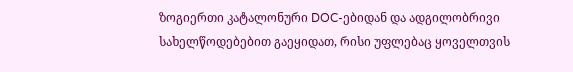ზოგიერთი კატალონური DOC-ებიდან და ადგილობრივი სახელწოდებებით გაეყიდათ, რისი უფლებაც ყოველთვის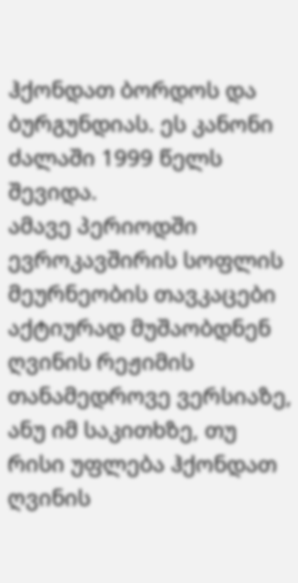ჰქონდათ ბორდოს და ბურგუნდიას. ეს კანონი ძალაში 1999 წელს შევიდა.
ამავე პერიოდში ევროკავშირის სოფლის მეურნეობის თავკაცები აქტიურად მუშაობდნენ ღვინის რეჟიმის თანამედროვე ვერსიაზე, ანუ იმ საკითხზე, თუ რისი უფლება ჰქონდათ ღვინის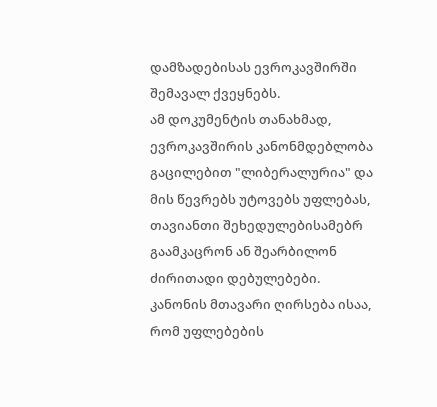დამზადებისას ევროკავშირში შემავალ ქვეყნებს.
ამ დოკუმენტის თანახმად, ევროკავშირის კანონმდებლობა გაცილებით "ლიბერალურია" და მის წევრებს უტოვებს უფლებას, თავიანთი შეხედულებისამებრ გაამკაცრონ ან შეარბილონ ძირითადი დებულებები. კანონის მთავარი ღირსება ისაა, რომ უფლებების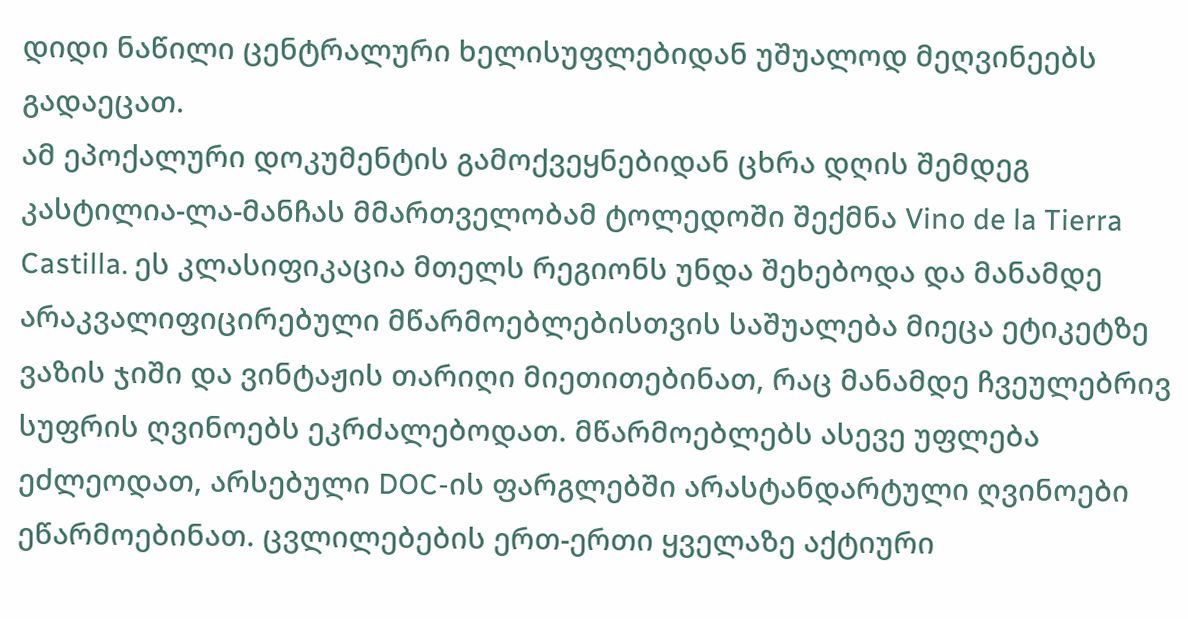დიდი ნაწილი ცენტრალური ხელისუფლებიდან უშუალოდ მეღვინეებს გადაეცათ.
ამ ეპოქალური დოკუმენტის გამოქვეყნებიდან ცხრა დღის შემდეგ კასტილია-ლა-მანჩას მმართველობამ ტოლედოში შექმნა Vino de la Tierra Castilla. ეს კლასიფიკაცია მთელს რეგიონს უნდა შეხებოდა და მანამდე არაკვალიფიცირებული მწარმოებლებისთვის საშუალება მიეცა ეტიკეტზე ვაზის ჯიში და ვინტაჟის თარიღი მიეთითებინათ, რაც მანამდე ჩვეულებრივ სუფრის ღვინოებს ეკრძალებოდათ. მწარმოებლებს ასევე უფლება ეძლეოდათ, არსებული DOC-ის ფარგლებში არასტანდარტული ღვინოები ეწარმოებინათ. ცვლილებების ერთ-ერთი ყველაზე აქტიური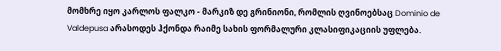მომხრე იყო კარლოს ფალკო - მარკიზ დე გრინიონი, რომლის ღვინოებსაც Dominio de Valdepusa არასოდეს ჰქონდა რაიმე სახის ფორმალური კლასიფიკაციის უფლება.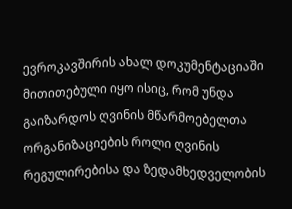ევროკავშირის ახალ დოკუმენტაციაში მითითებული იყო ისიც, რომ უნდა გაიზარდოს ღვინის მწარმოებელთა ორგანიზაციების როლი ღვინის რეგულირებისა და ზედამხედველობის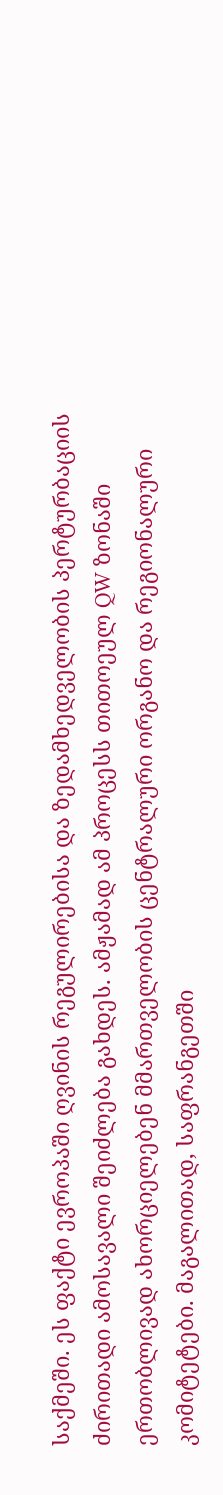საქმეში. ეს ფაქტი ევროპაში ღვინის რეგულირებისა და ზედამხედველობის პერტურბაციის ძირითადი ამოსავალი შეიძლება გახდეს. ამჟამად ამ პროცესს თითოეულ QW ზონაში ერთობლივად ახორციელებენ მმართველობის ცენტრალური ორგანო და რეგიონალური კომიტეტები. მაგალითად, საფრანგეთში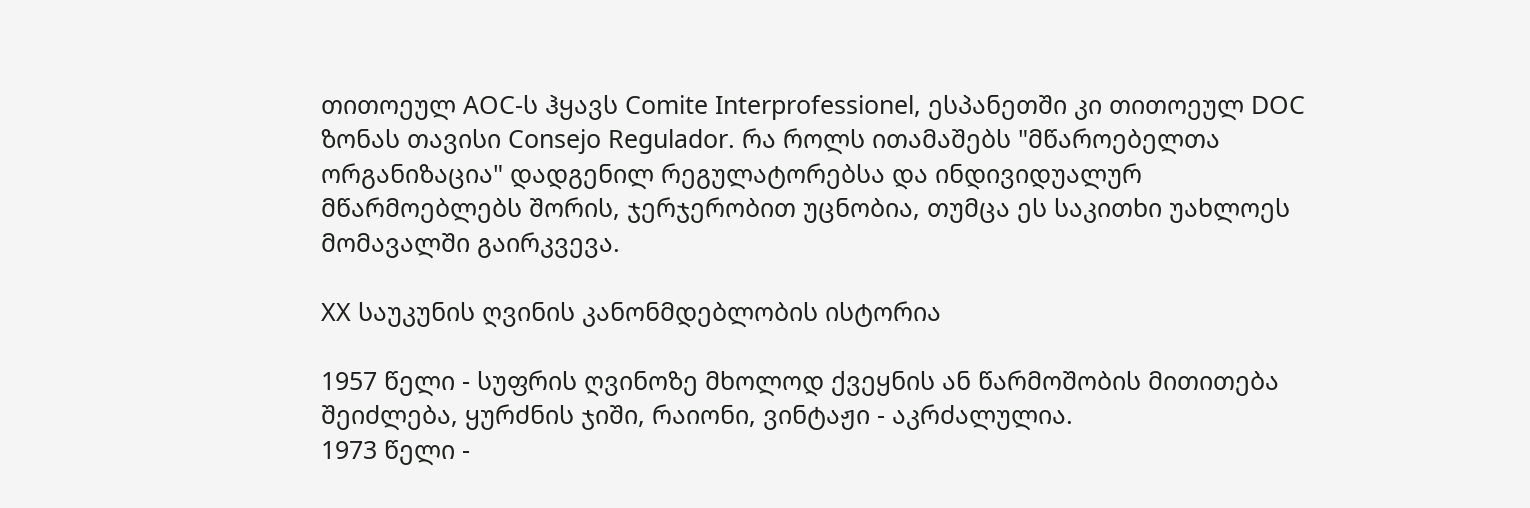თითოეულ AOC-ს ჰყავს Comite Interprofessionel, ესპანეთში კი თითოეულ DOC ზონას თავისი Consejo Regulador. რა როლს ითამაშებს "მწაროებელთა ორგანიზაცია" დადგენილ რეგულატორებსა და ინდივიდუალურ მწარმოებლებს შორის, ჯერჯერობით უცნობია, თუმცა ეს საკითხი უახლოეს მომავალში გაირკვევა.

XX საუკუნის ღვინის კანონმდებლობის ისტორია

1957 წელი - სუფრის ღვინოზე მხოლოდ ქვეყნის ან წარმოშობის მითითება შეიძლება, ყურძნის ჯიში, რაიონი, ვინტაჟი - აკრძალულია.
1973 წელი -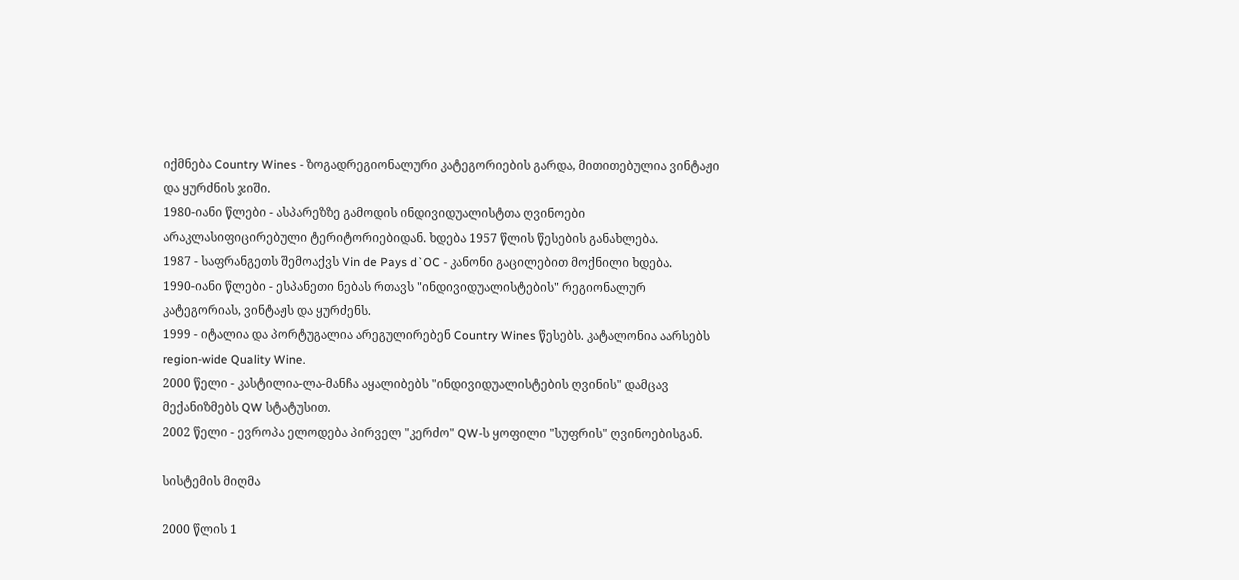იქმნება Country Wines - ზოგადრეგიონალური კატეგორიების გარდა, მითითებულია ვინტაჟი და ყურძნის ჯიში.
1980-იანი წლები - ასპარეზზე გამოდის ინდივიდუალისტთა ღვინოები არაკლასიფიცირებული ტერიტორიებიდან. ხდება 1957 წლის წესების განახლება.
1987 - საფრანგეთს შემოაქვს Vin de Pays d`OC - კანონი გაცილებით მოქნილი ხდება.
1990-იანი წლები - ესპანეთი ნებას რთავს "ინდივიდუალისტების" რეგიონალურ კატეგორიას, ვინტაჟს და ყურძენს.
1999 - იტალია და პორტუგალია არეგულირებენ Country Wines წესებს. კატალონია აარსებს region-wide Quality Wine.
2000 წელი - კასტილია-ლა-მანჩა აყალიბებს "ინდივიდუალისტების ღვინის" დამცავ მექანიზმებს QW სტატუსით.
2002 წელი - ევროპა ელოდება პირველ "კერძო" QW-ს ყოფილი "სუფრის" ღვინოებისგან.

სისტემის მიღმა

2000 წლის 1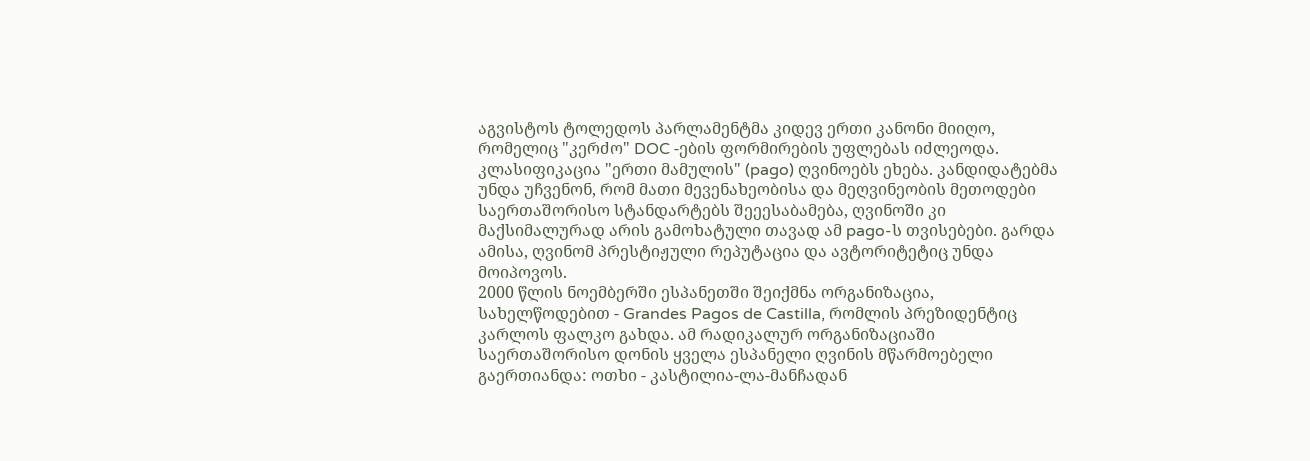აგვისტოს ტოლედოს პარლამენტმა კიდევ ერთი კანონი მიიღო, რომელიც "კერძო" DOC -ების ფორმირების უფლებას იძლეოდა. კლასიფიკაცია "ერთი მამულის" (pago) ღვინოებს ეხება. კანდიდატებმა უნდა უჩვენონ, რომ მათი მევენახეობისა და მეღვინეობის მეთოდები საერთაშორისო სტანდარტებს შეეესაბამება, ღვინოში კი მაქსიმალურად არის გამოხატული თავად ამ pago-ს თვისებები. გარდა ამისა, ღვინომ პრესტიჟული რეპუტაცია და ავტორიტეტიც უნდა მოიპოვოს.
2000 წლის ნოემბერში ესპანეთში შეიქმნა ორგანიზაცია, სახელწოდებით - Grandes Pagos de Castilla, რომლის პრეზიდენტიც კარლოს ფალკო გახდა. ამ რადიკალურ ორგანიზაციაში საერთაშორისო დონის ყველა ესპანელი ღვინის მწარმოებელი გაერთიანდა: ოთხი - კასტილია-ლა-მანჩადან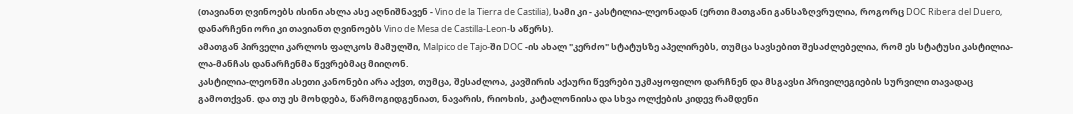(თავიანთ ღვინოებს ისინი ახლა ასე აღნიშნავენ - Vino de la Tierra de Castilia), სამი კი - კასტილია-ლეონადან (ერთი მათგანი განსაზღვრულია, როგორც DOC Ribera del Duero, დანარჩენი ორი კი თავიანთ ღვინოებს Vino de Mesa de Castilla-Leon-ს აწერს).
ამათგან პირველი კარლოს ფალკოს მამულში, Malpico de Tajo-ში DOC -ის ახალ "კერძო" სტატუსზე აპელირებს, თუმცა სავსებით შესაძლებელია, რომ ეს სტატუსი კასტილია-ლა-მანჩას დანარჩენმა წევრებმაც მიიღონ.
კასტილია-ლეონში ასეთი კანონები არა აქვთ, თუმცა, შესაძლოა, კავშირის აქაური წევრები უკმაყოფილო დარჩნენ და მსგავსი პრივილეგიების სურვილი თავადაც გამოთქვან. და თუ ეს მოხდება, წარმოგიდგენიათ, ნავარის, რიოხის, კატალონიისა და სხვა ოლქების კიდევ რამდენი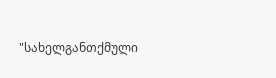"სახელგანთქმული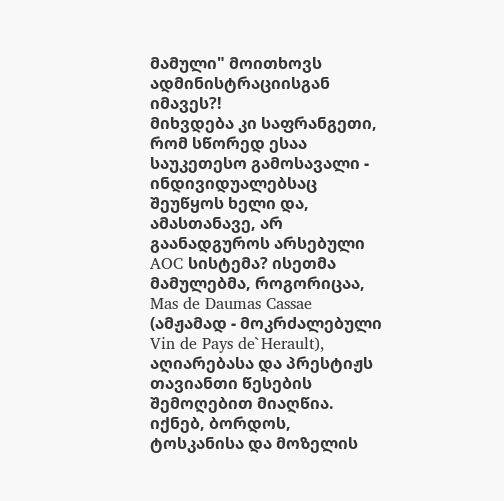მამული" მოითხოვს ადმინისტრაციისგან იმავეს?!
მიხვდება კი საფრანგეთი, რომ სწორედ ესაა საუკეთესო გამოსავალი - ინდივიდუალებსაც შეუწყოს ხელი და, ამასთანავე, არ გაანადგუროს არსებული AOC სისტემა? ისეთმა მამულებმა, როგორიცაა, Mas de Daumas Cassae (ამჟამად - მოკრძალებული Vin de Pays de`Herault), აღიარებასა და პრესტიჟს თავიანთი წესების შემოღებით მიაღწია. იქნებ, ბორდოს, ტოსკანისა და მოზელის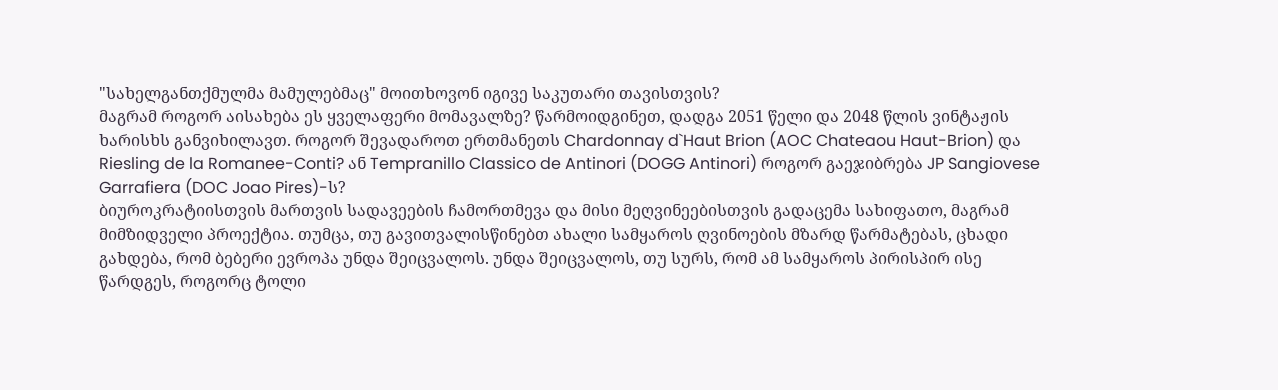"სახელგანთქმულმა მამულებმაც" მოითხოვონ იგივე საკუთარი თავისთვის?
მაგრამ როგორ აისახება ეს ყველაფერი მომავალზე? წარმოიდგინეთ, დადგა 2051 წელი და 2048 წლის ვინტაჟის ხარისხს განვიხილავთ. როგორ შევადაროთ ერთმანეთს Chardonnay d`Haut Brion (AOC Chateaou Haut-Brion) და Riesling de la Romanee-Conti? ან Tempranillo Classico de Antinori (DOGG Antinori) როგორ გაეჯიბრება JP Sangiovese Garrafiera (DOC Joao Pires)-ს?
ბიუროკრატიისთვის მართვის სადავეების ჩამორთმევა და მისი მეღვინეებისთვის გადაცემა სახიფათო, მაგრამ მიმზიდველი პროექტია. თუმცა, თუ გავითვალისწინებთ ახალი სამყაროს ღვინოების მზარდ წარმატებას, ცხადი გახდება, რომ ბებერი ევროპა უნდა შეიცვალოს. უნდა შეიცვალოს, თუ სურს, რომ ამ სამყაროს პირისპირ ისე წარდგეს, როგორც ტოლი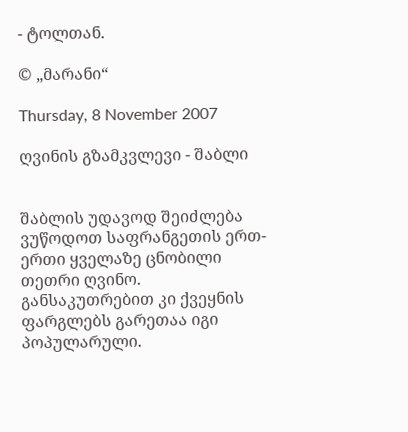- ტოლთან.

© „მარანი“

Thursday, 8 November 2007

ღვინის გზამკვლევი - შაბლი


შაბლის უდავოდ შეიძლება ვუწოდოთ საფრანგეთის ერთ-ერთი ყველაზე ცნობილი თეთრი ღვინო. განსაკუთრებით კი ქვეყნის ფარგლებს გარეთაა იგი პოპულარული.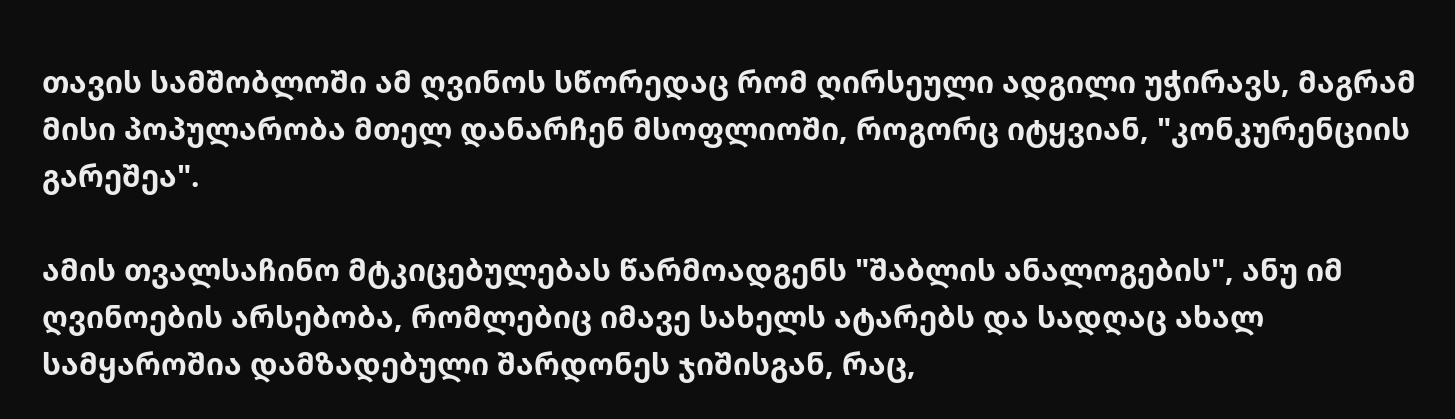თავის სამშობლოში ამ ღვინოს სწორედაც რომ ღირსეული ადგილი უჭირავს, მაგრამ მისი პოპულარობა მთელ დანარჩენ მსოფლიოში, როგორც იტყვიან, "კონკურენციის გარეშეა".

ამის თვალსაჩინო მტკიცებულებას წარმოადგენს "შაბლის ანალოგების", ანუ იმ ღვინოების არსებობა, რომლებიც იმავე სახელს ატარებს და სადღაც ახალ სამყაროშია დამზადებული შარდონეს ჯიშისგან, რაც,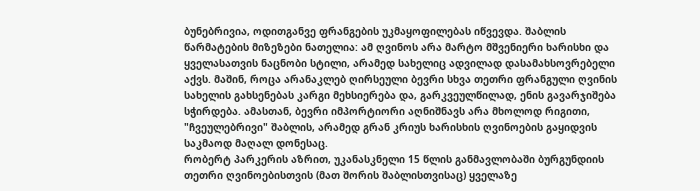ბუნებრივია, ოდითგანვე ფრანგების უკმაყოფილებას იწვევდა. შაბლის წარმატების მიზეზები ნათელია: ამ ღვინოს არა მარტო მშვენიერი ხარისხი და ყველასათვის ნაცნობი სტილი, არამედ სახელიც ადვილად დასამახსოვრებელი აქვს. მაშინ, როცა არანაკლებ ღირსეული ბევრი სხვა თეთრი ფრანგული ღვინის სახელის გახსენებას კარგი მეხსიერება და, გარკვეულწილად, ენის გავარჯიშება სჭირდება. ამასთან, ბევრი იმპორტიორი აღნიშნავს არა მხოლოდ რიგითი, "ჩვეულებრივი" შაბლის, არამედ გრან კრიუს ხარისხის ღვინოების გაყიდვის საკმაოდ მაღალ დონესაც.
რობერტ პარკერის აზრით, უკანასკნელი 15 წლის განმავლობაში ბურგუნდიის თეთრი ღვინოებისთვის (მათ შორის შაბლისთვისაც) ყველაზე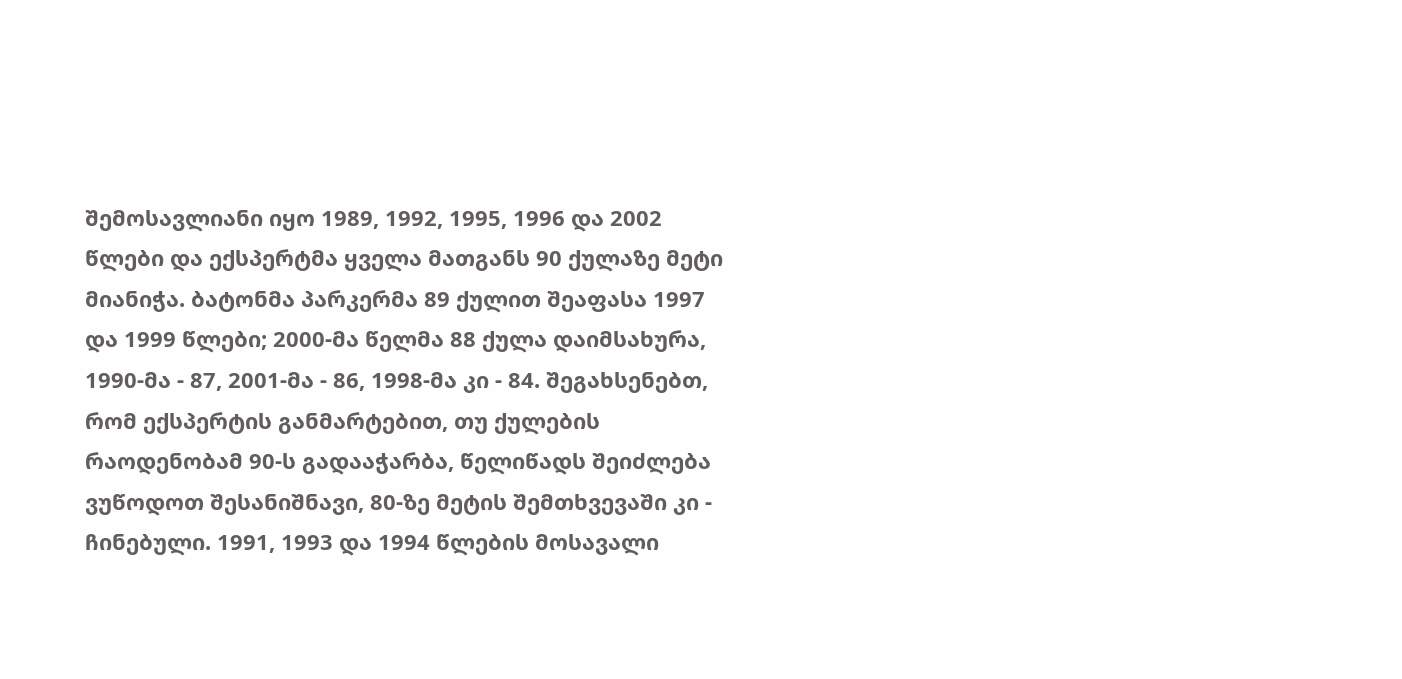შემოსავლიანი იყო 1989, 1992, 1995, 1996 და 2002 წლები და ექსპერტმა ყველა მათგანს 90 ქულაზე მეტი მიანიჭა. ბატონმა პარკერმა 89 ქულით შეაფასა 1997 და 1999 წლები; 2000-მა წელმა 88 ქულა დაიმსახურა, 1990-მა - 87, 2001-მა - 86, 1998-მა კი - 84. შეგახსენებთ, რომ ექსპერტის განმარტებით, თუ ქულების რაოდენობამ 90-ს გადააჭარბა, წელიწადს შეიძლება ვუწოდოთ შესანიშნავი, 80-ზე მეტის შემთხვევაში კი - ჩინებული. 1991, 1993 და 1994 წლების მოსავალი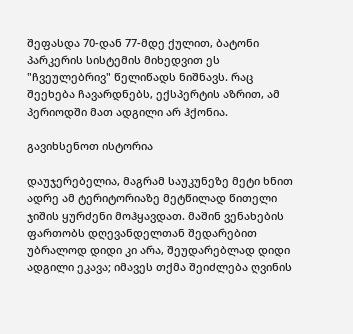შეფასდა 70-დან 77-მდე ქულით, ბატონი პარკერის სისტემის მიხედვით ეს "ჩვეულებრივ" წელიწადს ნიშნავს. რაც შეეხება ჩავარდნებს, ექსპერტის აზრით, ამ პერიოდში მათ ადგილი არ ჰქონია.

გავიხსენოთ ისტორია

დაუჯერებელია, მაგრამ საუკუნეზე მეტი ხნით ადრე ამ ტერიტორიაზე მეტწილად წითელი ჯიშის ყურძენი მოჰყავდათ. მაშინ ვენახების ფართობს დღევანდელთან შედარებით უბრალოდ დიდი კი არა, შეუდარებლად დიდი ადგილი ეკავა; იმავეს თქმა შეიძლება ღვინის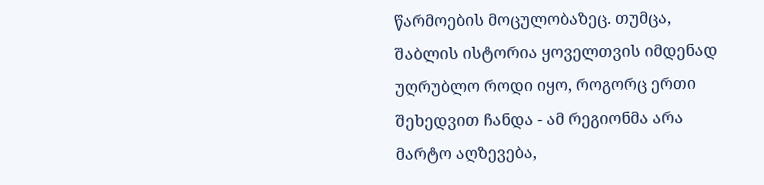წარმოების მოცულობაზეც. თუმცა, შაბლის ისტორია ყოველთვის იმდენად უღრუბლო როდი იყო, როგორც ერთი შეხედვით ჩანდა - ამ რეგიონმა არა მარტო აღზევება,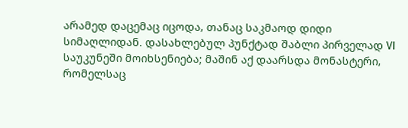არამედ დაცემაც იცოდა, თანაც საკმაოდ დიდი სიმაღლიდან. დასახლებულ პუნქტად შაბლი პირველად VI საუკუნეში მოიხსენიება; მაშინ აქ დაარსდა მონასტერი, რომელსაც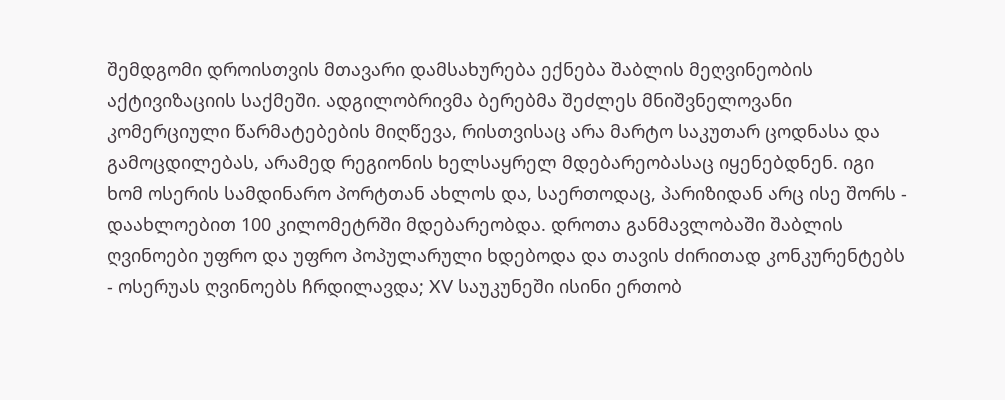შემდგომი დროისთვის მთავარი დამსახურება ექნება შაბლის მეღვინეობის აქტივიზაციის საქმეში. ადგილობრივმა ბერებმა შეძლეს მნიშვნელოვანი კომერციული წარმატებების მიღწევა, რისთვისაც არა მარტო საკუთარ ცოდნასა და გამოცდილებას, არამედ რეგიონის ხელსაყრელ მდებარეობასაც იყენებდნენ. იგი ხომ ოსერის სამდინარო პორტთან ახლოს და, საერთოდაც, პარიზიდან არც ისე შორს - დაახლოებით 100 კილომეტრში მდებარეობდა. დროთა განმავლობაში შაბლის ღვინოები უფრო და უფრო პოპულარული ხდებოდა და თავის ძირითად კონკურენტებს - ოსერუას ღვინოებს ჩრდილავდა; XV საუკუნეში ისინი ერთობ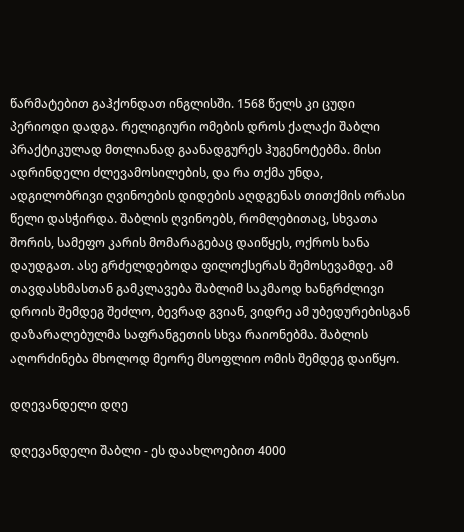წარმატებით გაჰქონდათ ინგლისში. 1568 წელს კი ცუდი პერიოდი დადგა. რელიგიური ომების დროს ქალაქი შაბლი პრაქტიკულად მთლიანად გაანადგურეს ჰუგენოტებმა. მისი ადრინდელი ძლევამოსილების, და რა თქმა უნდა, ადგილობრივი ღვინოების დიდების აღდგენას თითქმის ორასი წელი დასჭირდა. შაბლის ღვინოებს, რომლებითაც, სხვათა შორის, სამეფო კარის მომარაგებაც დაიწყეს, ოქროს ხანა დაუდგათ. ასე გრძელდებოდა ფილოქსერას შემოსევამდე. ამ თავდასხმასთან გამკლავება შაბლიმ საკმაოდ ხანგრძლივი დროის შემდეგ შეძლო, ბევრად გვიან, ვიდრე ამ უბედურებისგან დაზარალებულმა საფრანგეთის სხვა რაიონებმა. შაბლის აღორძინება მხოლოდ მეორე მსოფლიო ომის შემდეგ დაიწყო.

დღევანდელი დღე

დღევანდელი შაბლი - ეს დაახლოებით 4000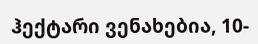ჰექტარი ვენახებია, 10-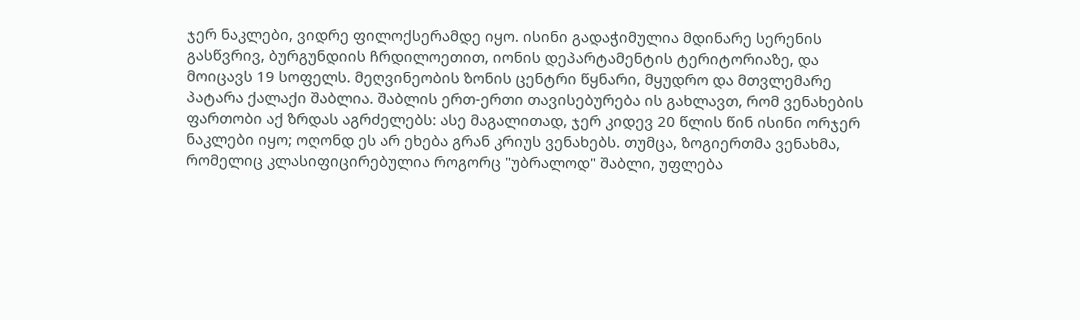ჯერ ნაკლები, ვიდრე ფილოქსერამდე იყო. ისინი გადაჭიმულია მდინარე სერენის გასწვრივ, ბურგუნდიის ჩრდილოეთით, იონის დეპარტამენტის ტერიტორიაზე, და მოიცავს 19 სოფელს. მეღვინეობის ზონის ცენტრი წყნარი, მყუდრო და მთვლემარე პატარა ქალაქი შაბლია. შაბლის ერთ-ერთი თავისებურება ის გახლავთ, რომ ვენახების ფართობი აქ ზრდას აგრძელებს: ასე მაგალითად, ჯერ კიდევ 20 წლის წინ ისინი ორჯერ ნაკლები იყო; ოღონდ ეს არ ეხება გრან კრიუს ვენახებს. თუმცა, ზოგიერთმა ვენახმა, რომელიც კლასიფიცირებულია როგორც "უბრალოდ" შაბლი, უფლება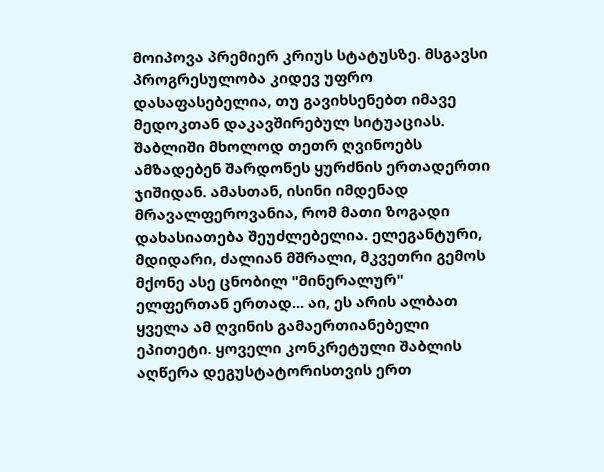მოიპოვა პრემიერ კრიუს სტატუსზე. მსგავსი პროგრესულობა კიდევ უფრო დასაფასებელია, თუ გავიხსენებთ იმავე მედოკთან დაკავშირებულ სიტუაციას. შაბლიში მხოლოდ თეთრ ღვინოებს ამზადებენ შარდონეს ყურძნის ერთადერთი ჯიშიდან. ამასთან, ისინი იმდენად მრავალფეროვანია, რომ მათი ზოგადი დახასიათება შეუძლებელია. ელეგანტური, მდიდარი, ძალიან მშრალი, მკვეთრი გემოს მქონე ასე ცნობილ "მინერალურ" ელფერთან ერთად... აი, ეს არის ალბათ ყველა ამ ღვინის გამაერთიანებელი ეპითეტი. ყოველი კონკრეტული შაბლის აღწერა დეგუსტატორისთვის ერთ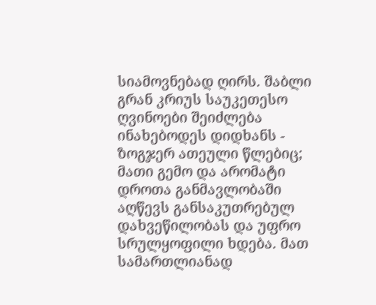სიამოვნებად ღირს. შაბლი გრან კრიუს საუკეთესო ღვინოები შეიძლება ინახებოდეს დიდხანს - ზოგჯერ ათეული წლებიც; მათი გემო და არომატი დროთა განმავლობაში აღწევს განსაკუთრებულ დახვეწილობას და უფრო სრულყოფილი ხდება. მათ სამართლიანად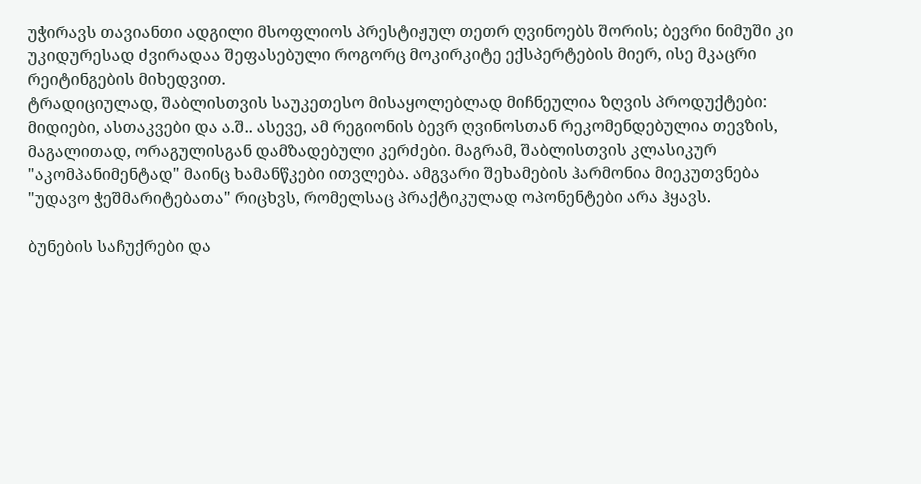უჭირავს თავიანთი ადგილი მსოფლიოს პრესტიჟულ თეთრ ღვინოებს შორის; ბევრი ნიმუში კი უკიდურესად ძვირადაა შეფასებული როგორც მოკირკიტე ექსპერტების მიერ, ისე მკაცრი რეიტინგების მიხედვით.
ტრადიციულად, შაბლისთვის საუკეთესო მისაყოლებლად მიჩნეულია ზღვის პროდუქტები: მიდიები, ასთაკვები და ა.შ.. ასევე, ამ რეგიონის ბევრ ღვინოსთან რეკომენდებულია თევზის, მაგალითად, ორაგულისგან დამზადებული კერძები. მაგრამ, შაბლისთვის კლასიკურ "აკომპანიმენტად" მაინც ხამანწკები ითვლება. ამგვარი შეხამების ჰარმონია მიეკუთვნება "უდავო ჭეშმარიტებათა" რიცხვს, რომელსაც პრაქტიკულად ოპონენტები არა ჰყავს.

ბუნების საჩუქრები და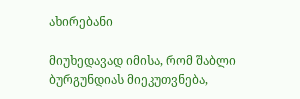ახირებანი

მიუხედავად იმისა, რომ შაბლი ბურგუნდიას მიეკუთვნება,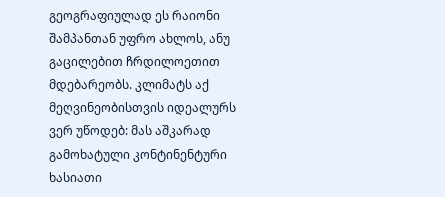გეოგრაფიულად ეს რაიონი შამპანთან უფრო ახლოს, ანუ გაცილებით ჩრდილოეთით მდებარეობს. კლიმატს აქ მეღვინეობისთვის იდეალურს ვერ უწოდებ: მას აშკარად გამოხატული კონტინენტური ხასიათი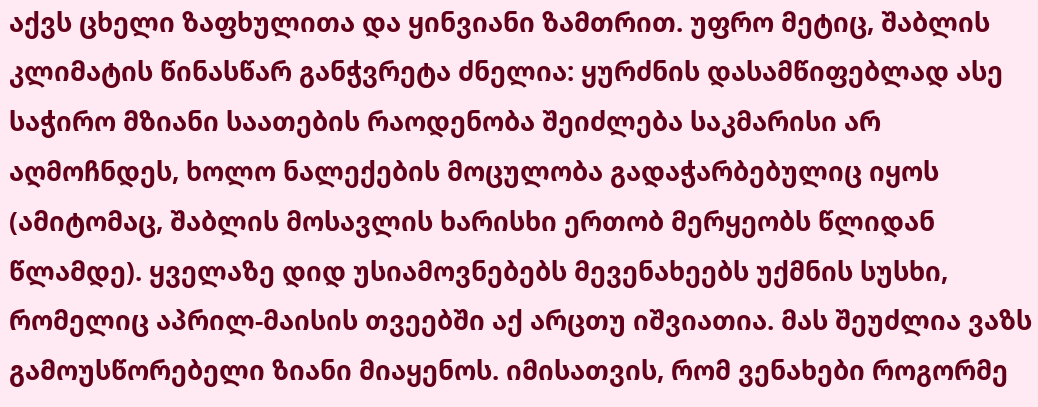აქვს ცხელი ზაფხულითა და ყინვიანი ზამთრით. უფრო მეტიც, შაბლის კლიმატის წინასწარ განჭვრეტა ძნელია: ყურძნის დასამწიფებლად ასე საჭირო მზიანი საათების რაოდენობა შეიძლება საკმარისი არ აღმოჩნდეს, ხოლო ნალექების მოცულობა გადაჭარბებულიც იყოს (ამიტომაც, შაბლის მოსავლის ხარისხი ერთობ მერყეობს წლიდან წლამდე). ყველაზე დიდ უსიამოვნებებს მევენახეებს უქმნის სუსხი, რომელიც აპრილ-მაისის თვეებში აქ არცთუ იშვიათია. მას შეუძლია ვაზს გამოუსწორებელი ზიანი მიაყენოს. იმისათვის, რომ ვენახები როგორმე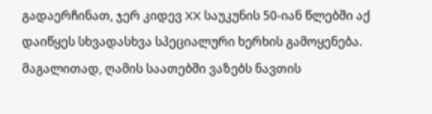გადაერჩინათ, ჯერ კიდევ XX საუკუნის 50-იან წლებში აქ დაიწყეს სხვადასხვა სპეციალური ხერხის გამოყენება. მაგალითად, ღამის საათებში ვაზებს ნავთის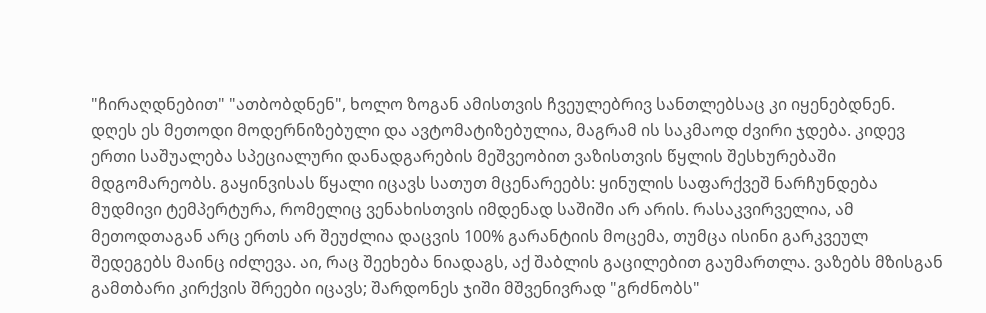"ჩირაღდნებით" "ათბობდნენ", ხოლო ზოგან ამისთვის ჩვეულებრივ სანთლებსაც კი იყენებდნენ. დღეს ეს მეთოდი მოდერნიზებული და ავტომატიზებულია, მაგრამ ის საკმაოდ ძვირი ჯდება. კიდევ ერთი საშუალება სპეციალური დანადგარების მეშვეობით ვაზისთვის წყლის შესხურებაში მდგომარეობს. გაყინვისას წყალი იცავს სათუთ მცენარეებს: ყინულის საფარქვეშ ნარჩუნდება მუდმივი ტემპერტურა, რომელიც ვენახისთვის იმდენად საშიში არ არის. რასაკვირველია, ამ მეთოდთაგან არც ერთს არ შეუძლია დაცვის 100% გარანტიის მოცემა, თუმცა ისინი გარკვეულ შედეგებს მაინც იძლევა. აი, რაც შეეხება ნიადაგს, აქ შაბლის გაცილებით გაუმართლა. ვაზებს მზისგან გამთბარი კირქვის შრეები იცავს; შარდონეს ჯიში მშვენივრად "გრძნობს"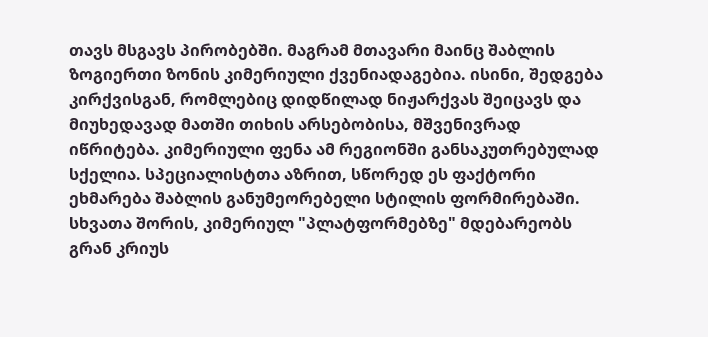თავს მსგავს პირობებში. მაგრამ მთავარი მაინც შაბლის ზოგიერთი ზონის კიმერიული ქვენიადაგებია. ისინი, შედგება კირქვისგან, რომლებიც დიდწილად ნიჟარქვას შეიცავს და მიუხედავად მათში თიხის არსებობისა, მშვენივრად იწრიტება. კიმერიული ფენა ამ რეგიონში განსაკუთრებულად სქელია. სპეციალისტთა აზრით, სწორედ ეს ფაქტორი ეხმარება შაბლის განუმეორებელი სტილის ფორმირებაში. სხვათა შორის, კიმერიულ "პლატფორმებზე" მდებარეობს გრან კრიუს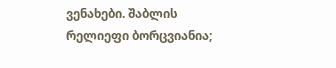ვენახები. შაბლის რელიეფი ბორცვიანია;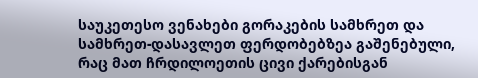საუკეთესო ვენახები გორაკების სამხრეთ და სამხრეთ-დასავლეთ ფერდობებზეა გაშენებული, რაც მათ ჩრდილოეთის ცივი ქარებისგან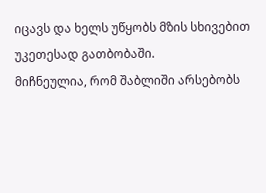იცავს და ხელს უწყობს მზის სხივებით უკეთესად გათბობაში.
მიჩნეულია, რომ შაბლიში არსებობს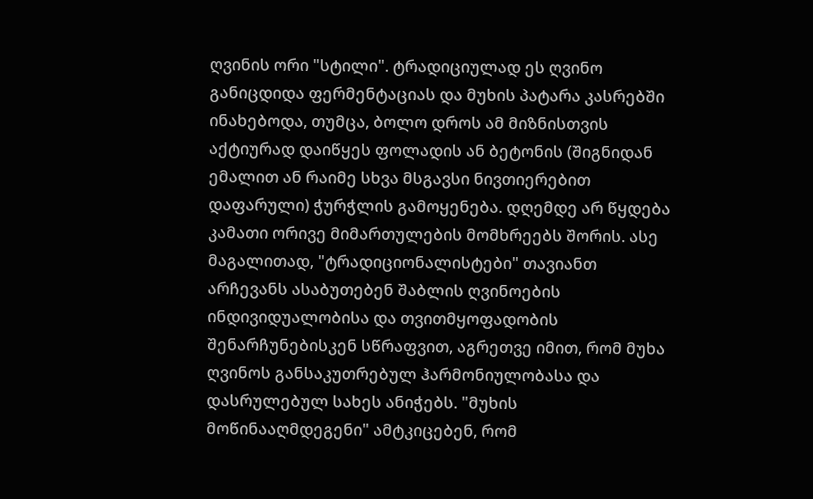ღვინის ორი "სტილი". ტრადიციულად ეს ღვინო განიცდიდა ფერმენტაციას და მუხის პატარა კასრებში ინახებოდა, თუმცა, ბოლო დროს ამ მიზნისთვის აქტიურად დაიწყეს ფოლადის ან ბეტონის (შიგნიდან ემალით ან რაიმე სხვა მსგავსი ნივთიერებით დაფარული) ჭურჭლის გამოყენება. დღემდე არ წყდება კამათი ორივე მიმართულების მომხრეებს შორის. ასე მაგალითად, "ტრადიციონალისტები" თავიანთ არჩევანს ასაბუთებენ შაბლის ღვინოების ინდივიდუალობისა და თვითმყოფადობის შენარჩუნებისკენ სწრაფვით, აგრეთვე იმით, რომ მუხა ღვინოს განსაკუთრებულ ჰარმონიულობასა და დასრულებულ სახეს ანიჭებს. "მუხის მოწინააღმდეგენი" ამტკიცებენ, რომ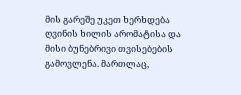მის გარეშე უკეთ ხერხდება ღვინის ხილის არომატისა და მისი ბუნებრივი თვისებების გამოვლენა. მართლაც,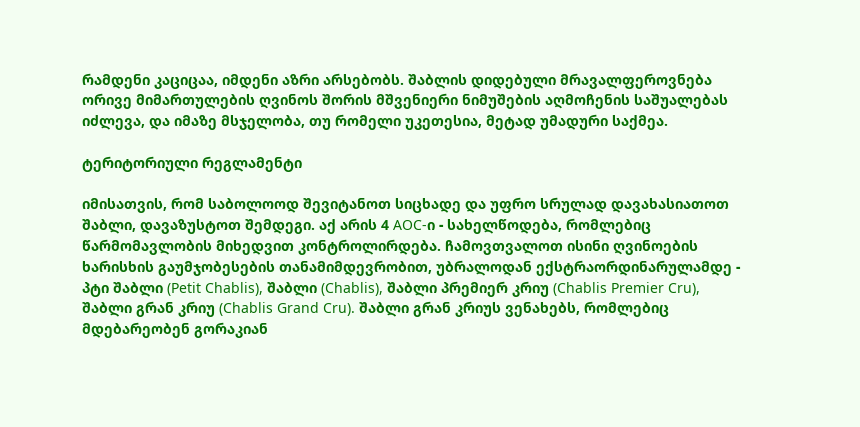რამდენი კაციცაა, იმდენი აზრი არსებობს. შაბლის დიდებული მრავალფეროვნება ორივე მიმართულების ღვინოს შორის მშვენიერი ნიმუშების აღმოჩენის საშუალებას იძლევა, და იმაზე მსჯელობა, თუ რომელი უკეთესია, მეტად უმადური საქმეა.

ტერიტორიული რეგლამენტი

იმისათვის, რომ საბოლოოდ შევიტანოთ სიცხადე და უფრო სრულად დავახასიათოთ შაბლი, დავაზუსტოთ შემდეგი. აქ არის 4 AOC-ი - სახელწოდება, რომლებიც წარმომავლობის მიხედვით კონტროლირდება. ჩამოვთვალოთ ისინი ღვინოების ხარისხის გაუმჯობესების თანამიმდევრობით, უბრალოდან ექსტრაორდინარულამდე - პტი შაბლი (Petit Chablis), შაბლი (Chablis), შაბლი პრემიერ კრიუ (Chablis Premier Cru), შაბლი გრან კრიუ (Chablis Grand Cru). შაბლი გრან კრიუს ვენახებს, რომლებიც მდებარეობენ გორაკიან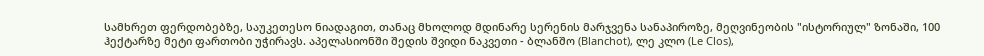სამხრეთ ფერდობებზე, საუკეთესო ნიადაგით, თანაც მხოლოდ მდინარე სერენის მარჯვენა სანაპიროზე, მეღვინეობის "ისტორიულ" ზონაში, 100 ჰექტარზე მეტი ფართობი უჭირავს. აპელასიონში შედის შვიდი ნაკვეთი - ბლანშო (Blanchot), ლე კლო (Le Clos),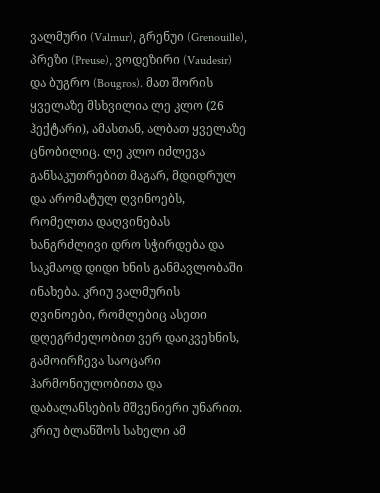ვალმური (Valmur), გრენუი (Grenouille), პრეზი (Preuse), ვოდეზირი (Vaudesir) და ბუგრო (Bougros). მათ შორის ყველაზე მსხვილია ლე კლო (26 ჰექტარი), ამასთან, ალბათ ყველაზე ცნობილიც. ლე კლო იძლევა განსაკუთრებით მაგარ, მდიდრულ და არომატულ ღვინოებს, რომელთა დაღვინებას ხანგრძლივი დრო სჭირდება და საკმაოდ დიდი ხნის განმავლობაში ინახება. კრიუ ვალმურის ღვინოები, რომლებიც ასეთი დღეგრძელობით ვერ დაიკვეხნის, გამოირჩევა საოცარი ჰარმონიულობითა და დაბალანსების მშვენიერი უნარით. კრიუ ბლანშოს სახელი ამ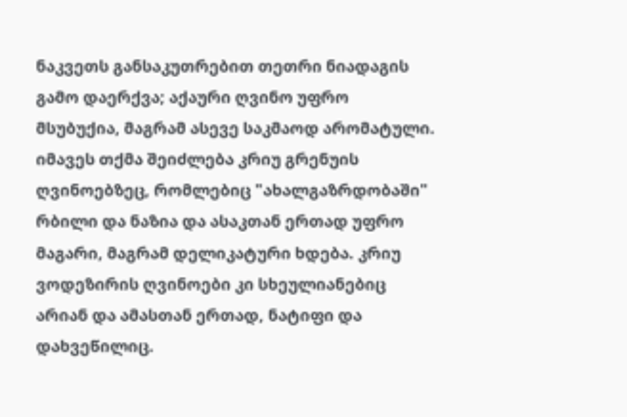ნაკვეთს განსაკუთრებით თეთრი ნიადაგის გამო დაერქვა; აქაური ღვინო უფრო მსუბუქია, მაგრამ ასევე საკმაოდ არომატული. იმავეს თქმა შეიძლება კრიუ გრენუის ღვინოებზეც, რომლებიც "ახალგაზრდობაში" რბილი და ნაზია და ასაკთან ერთად უფრო მაგარი, მაგრამ დელიკატური ხდება. კრიუ ვოდეზირის ღვინოები კი სხეულიანებიც არიან და ამასთან ერთად, ნატიფი და დახვეწილიც.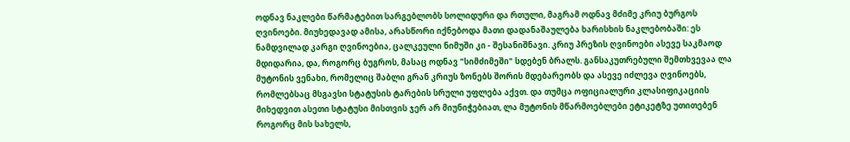ოდნავ ნაკლები წარმატებით სარგებლობს სოლიდური და რთული, მაგრამ ოდნავ მძიმე კრიუ ბურგოს ღვინოები. მიუხედავად ამისა, არასწორი იქნებოდა მათი დადანაშაულება ხარისხის ნაკლებობაში: ეს ნამდვილად კარგი ღვინოებია, ცალკეული ნიმუში კი - შესანიშნავი. კრიუ პრეზის ღვინოები ასევე საკმაოდ მდიდარია, და, როგორც ბუგროს, მასაც ოდნავ "სიმძიმეში" სდებენ ბრალს. განსაკუთრებული შემთხვევაა ლა მუტონის ვენახი, რომელიც შაბლი გრან კრიუს ზონებს შორის მდებარეობს და ასევე იძლევა ღვინოებს, რომლებსაც მსგავსი სტატუსის ტარების სრული უფლება აქვთ. და თუმცა ოფიციალური კლასიფიკაციის მიხედვით ასეთი სტატუსი მისთვის ჯერ არ მიუნიჭებიათ, ლა მუტონის მწარმოებლები ეტიკეტზე უთითებენ როგორც მის სახელს,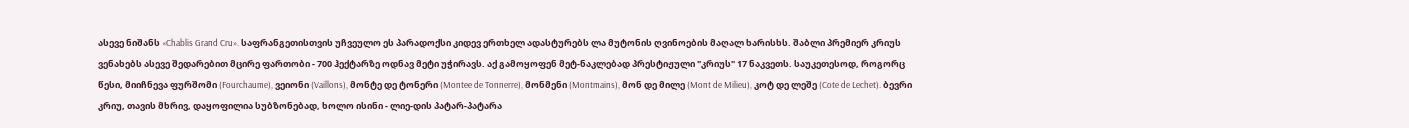ასევე ნიშანს «Chablis Grand Cru». საფრანგეთისთვის უჩვეულო ეს პარადოქსი კიდევ ერთხელ ადასტურებს ლა მუტონის ღვინოების მაღალ ხარისხს. შაბლი პრემიერ კრიუს ვენახებს ასევე შედარებით მცირე ფართობი - 700 ჰექტარზე ოდნავ მეტი უჭირავს. აქ გამოყოფენ მეტ-ნაკლებად პრესტიჟული "კრიუს" 17 ნაკვეთს. საუკეთესოდ, როგორც წესი, მიიჩნევა ფურშომი (Fourchaume), ვეიონი (Vaillons), მონტე დე ტონერი (Montee de Tonnerre), მონმენი (Montmains), მონ დე მილე (Mont de Milieu), კოტ დე ლეშე (Cote de Lechet). ბევრი კრიუ, თავის მხრივ, დაყოფილია სუბზონებად, ხოლო ისინი - ლიე-დის პატარ-პატარა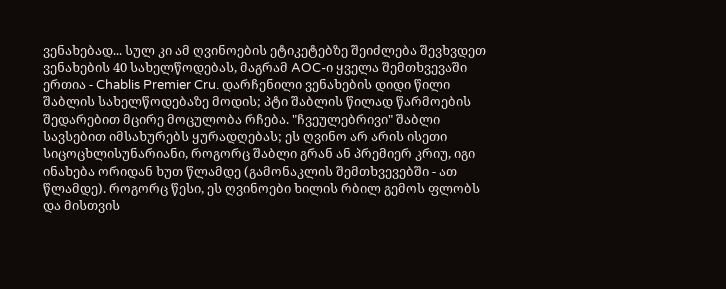ვენახებად... სულ კი ამ ღვინოების ეტიკეტებზე შეიძლება შევხვდეთ ვენახების 40 სახელწოდებას, მაგრამ AOC-ი ყველა შემთხვევაში ერთია - Chablis Premier Cru. დარჩენილი ვენახების დიდი წილი შაბლის სახელწოდებაზე მოდის; პტი შაბლის წილად წარმოების შედარებით მცირე მოცულობა რჩება. "ჩვეულებრივი" შაბლი სავსებით იმსახურებს ყურადღებას; ეს ღვინო არ არის ისეთი სიცოცხლისუნარიანი, როგორც შაბლი გრან ან პრემიერ კრიუ, იგი ინახება ორიდან ხუთ წლამდე (გამონაკლის შემთხვევებში - ათ წლამდე). როგორც წესი, ეს ღვინოები ხილის რბილ გემოს ფლობს და მისთვის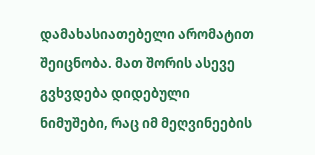დამახასიათებელი არომატით შეიცნობა. მათ შორის ასევე გვხვდება დიდებული ნიმუშები, რაც იმ მეღვინეების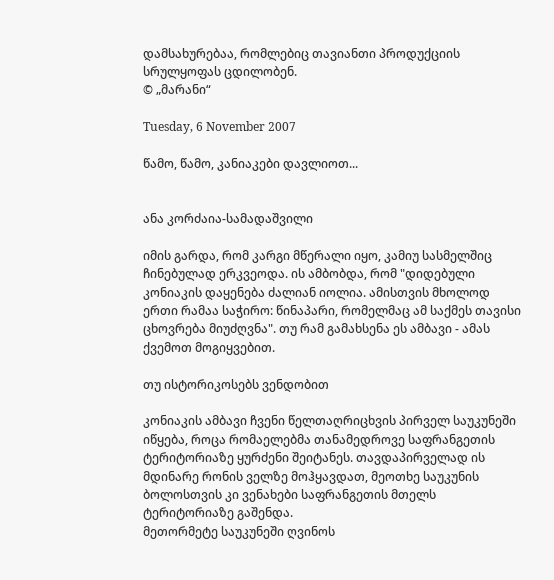დამსახურებაა, რომლებიც თავიანთი პროდუქციის სრულყოფას ცდილობენ.
© „მარანი“

Tuesday, 6 November 2007

წამო, წამო, კანიაკები დავლიოთ...


ანა კორძაია-სამადაშვილი

იმის გარდა, რომ კარგი მწერალი იყო, კამიუ სასმელშიც ჩინებულად ერკვეოდა. ის ამბობდა, რომ "დიდებული კონიაკის დაყენება ძალიან იოლია. ამისთვის მხოლოდ ერთი რამაა საჭირო: წინაპარი, რომელმაც ამ საქმეს თავისი ცხოვრება მიუძღვნა". თუ რამ გამახსენა ეს ამბავი - ამას ქვემოთ მოგიყვებით.

თუ ისტორიკოსებს ვენდობით

კონიაკის ამბავი ჩვენი წელთაღრიცხვის პირველ საუკუნეში იწყება, როცა რომაელებმა თანამედროვე საფრანგეთის ტერიტორიაზე ყურძენი შეიტანეს. თავდაპირველად ის მდინარე რონის ველზე მოჰყავდათ, მეოთხე საუკუნის ბოლოსთვის კი ვენახები საფრანგეთის მთელს ტერიტორიაზე გაშენდა.
მეთორმეტე საუკუნეში ღვინოს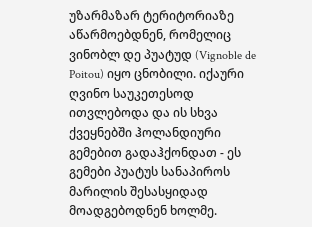უზარმაზარ ტერიტორიაზე აწარმოებდნენ, რომელიც ვინობლ დე პუატუდ (Vignoble de Poitou) იყო ცნობილი. იქაური ღვინო საუკეთესოდ ითვლებოდა და ის სხვა ქვეყნებში ჰოლანდიური გემებით გადაჰქონდათ - ეს გემები პუატუს სანაპიროს მარილის შესასყიდად მოადგებოდნენ ხოლმე.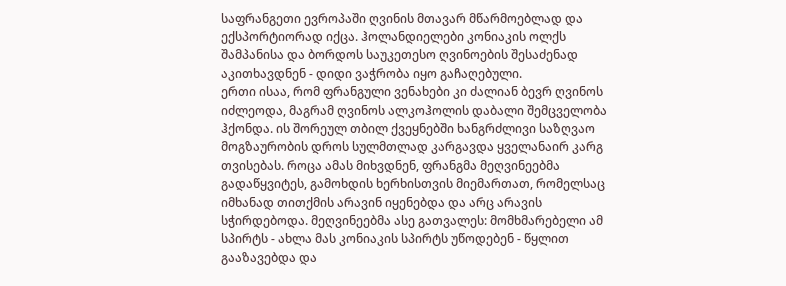საფრანგეთი ევროპაში ღვინის მთავარ მწარმოებლად და ექსპორტიორად იქცა. ჰოლანდიელები კონიაკის ოლქს შამპანისა და ბორდოს საუკეთესო ღვინოების შესაძენად აკითხავდნენ - დიდი ვაჭრობა იყო გაჩაღებული.
ერთი ისაა, რომ ფრანგული ვენახები კი ძალიან ბევრ ღვინოს იძლეოდა, მაგრამ ღვინოს ალკოჰოლის დაბალი შემცველობა ჰქონდა. ის შორეულ თბილ ქვეყნებში ხანგრძლივი საზღვაო მოგზაურობის დროს სულმთლად კარგავდა ყველანაირ კარგ თვისებას. როცა ამას მიხვდნენ, ფრანგმა მეღვინეებმა გადაწყვიტეს, გამოხდის ხერხისთვის მიემართათ, რომელსაც იმხანად თითქმის არავინ იყენებდა და არც არავის სჭირდებოდა. მეღვინეებმა ასე გათვალეს: მომხმარებელი ამ სპირტს - ახლა მას კონიაკის სპირტს უწოდებენ - წყლით გააზავებდა და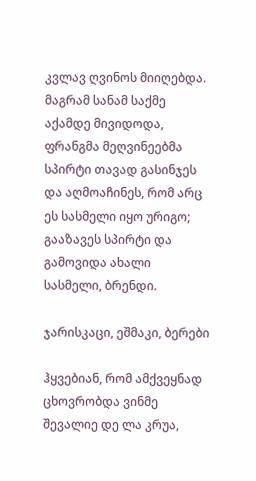კვლავ ღვინოს მიიღებდა. მაგრამ სანამ საქმე აქამდე მივიდოდა, ფრანგმა მეღვინეებმა სპირტი თავად გასინჯეს და აღმოაჩინეს, რომ არც ეს სასმელი იყო ურიგო; გააზავეს სპირტი და გამოვიდა ახალი სასმელი, ბრენდი.

ჯარისკაცი, ეშმაკი, ბერები

ჰყვებიან, რომ ამქვეყნად ცხოვრობდა ვინმე შევალიე დე ლა კრუა,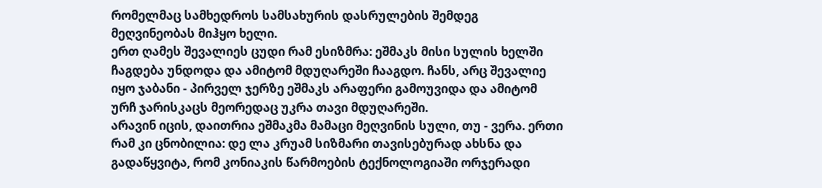რომელმაც სამხედროს სამსახურის დასრულების შემდეგ მეღვინეობას მიჰყო ხელი.
ერთ ღამეს შევალიეს ცუდი რამ ესიზმრა: ეშმაკს მისი სულის ხელში ჩაგდება უნდოდა და ამიტომ მდუღარეში ჩააგდო. ჩანს, არც შევალიე იყო ჯაბანი - პირველ ჯერზე ეშმაკს არაფერი გამოუვიდა და ამიტომ ურჩ ჯარისკაცს მეორედაც უკრა თავი მდუღარეში.
არავინ იცის, დაითრია ეშმაკმა მამაცი მეღვინის სული, თუ - ვერა. ერთი რამ კი ცნობილია: დე ლა კრუამ სიზმარი თავისებურად ახსნა და გადაწყვიტა, რომ კონიაკის წარმოების ტექნოლოგიაში ორჯერადი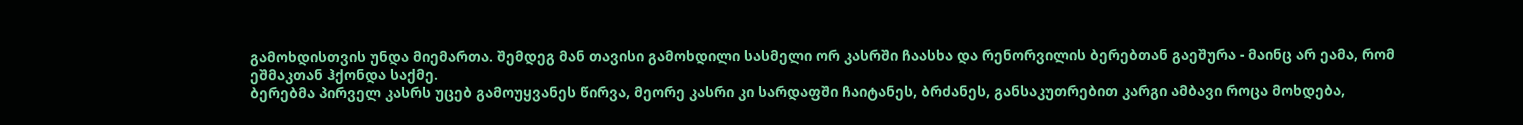გამოხდისთვის უნდა მიემართა. შემდეგ მან თავისი გამოხდილი სასმელი ორ კასრში ჩაასხა და რენორვილის ბერებთან გაეშურა - მაინც არ ეამა, რომ ეშმაკთან ჰქონდა საქმე.
ბერებმა პირველ კასრს უცებ გამოუყვანეს წირვა, მეორე კასრი კი სარდაფში ჩაიტანეს, ბრძანეს, განსაკუთრებით კარგი ამბავი როცა მოხდება,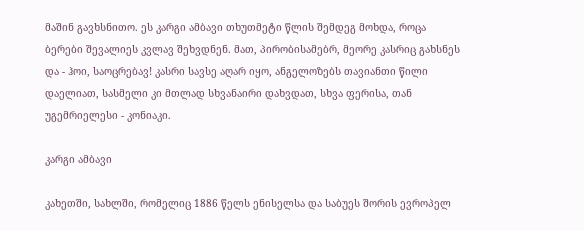მაშინ გავხსნითო. ეს კარგი ამბავი თხუთმეტი წლის შემდეგ მოხდა, როცა ბერები შევალიეს კვლავ შეხვდნენ. მათ, პირობისამებრ, მეორე კასრიც გახსნეს და - ჰოი, საოცრებავ! კასრი სავსე აღარ იყო, ანგელოზებს თავიანთი წილი დაელიათ, სასმელი კი მთლად სხვანაირი დახვდათ, სხვა ფერისა, თან უგემრიელესი - კონიაკი.

კარგი ამბავი

კახეთში, სახლში, რომელიც 1886 წელს ენისელსა და საბუეს შორის ევროპელ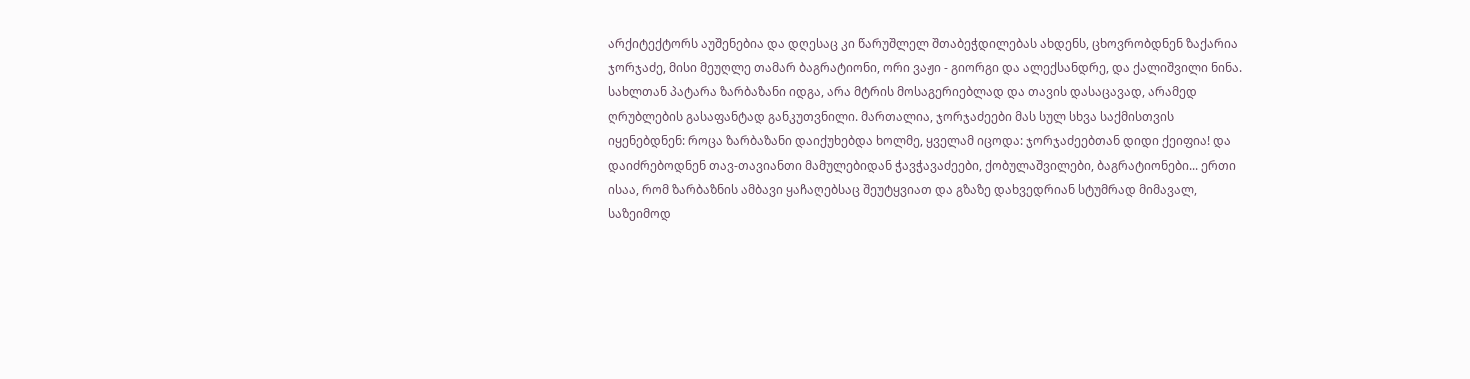არქიტექტორს აუშენებია და დღესაც კი წარუშლელ შთაბეჭდილებას ახდენს, ცხოვრობდნენ ზაქარია ჯორჯაძე, მისი მეუღლე თამარ ბაგრატიონი, ორი ვაჟი - გიორგი და ალექსანდრე, და ქალიშვილი ნინა.
სახლთან პატარა ზარბაზანი იდგა, არა მტრის მოსაგერიებლად და თავის დასაცავად, არამედ ღრუბლების გასაფანტად განკუთვნილი. მართალია, ჯორჯაძეები მას სულ სხვა საქმისთვის იყენებდნენ: როცა ზარბაზანი დაიქუხებდა ხოლმე, ყველამ იცოდა: ჯორჯაძეებთან დიდი ქეიფია! და დაიძრებოდნენ თავ-თავიანთი მამულებიდან ჭავჭავაძეები, ქობულაშვილები, ბაგრატიონები... ერთი ისაა, რომ ზარბაზნის ამბავი ყაჩაღებსაც შეუტყვიათ და გზაზე დახვედრიან სტუმრად მიმავალ, საზეიმოდ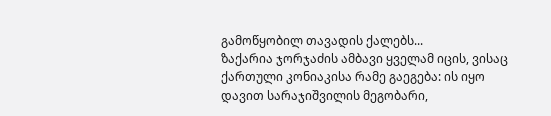გამოწყობილ თავადის ქალებს...
ზაქარია ჯორჯაძის ამბავი ყველამ იცის, ვისაც ქართული კონიაკისა რამე გაეგება: ის იყო დავით სარაჯიშვილის მეგობარი,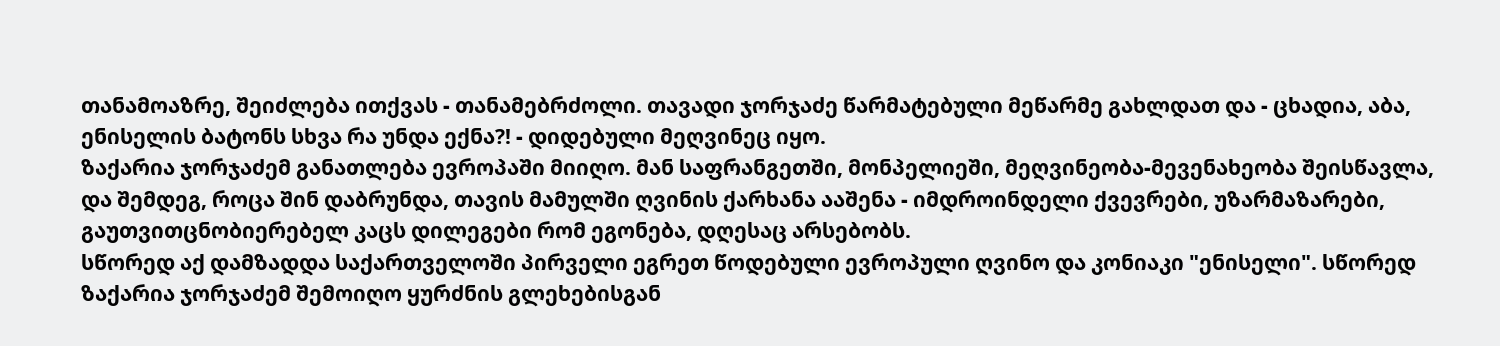თანამოაზრე, შეიძლება ითქვას - თანამებრძოლი. თავადი ჯორჯაძე წარმატებული მეწარმე გახლდათ და - ცხადია, აბა, ენისელის ბატონს სხვა რა უნდა ექნა?! - დიდებული მეღვინეც იყო.
ზაქარია ჯორჯაძემ განათლება ევროპაში მიიღო. მან საფრანგეთში, მონპელიეში, მეღვინეობა-მევენახეობა შეისწავლა, და შემდეგ, როცა შინ დაბრუნდა, თავის მამულში ღვინის ქარხანა ააშენა - იმდროინდელი ქვევრები, უზარმაზარები, გაუთვითცნობიერებელ კაცს დილეგები რომ ეგონება, დღესაც არსებობს.
სწორედ აქ დამზადდა საქართველოში პირველი ეგრეთ წოდებული ევროპული ღვინო და კონიაკი "ენისელი". სწორედ ზაქარია ჯორჯაძემ შემოიღო ყურძნის გლეხებისგან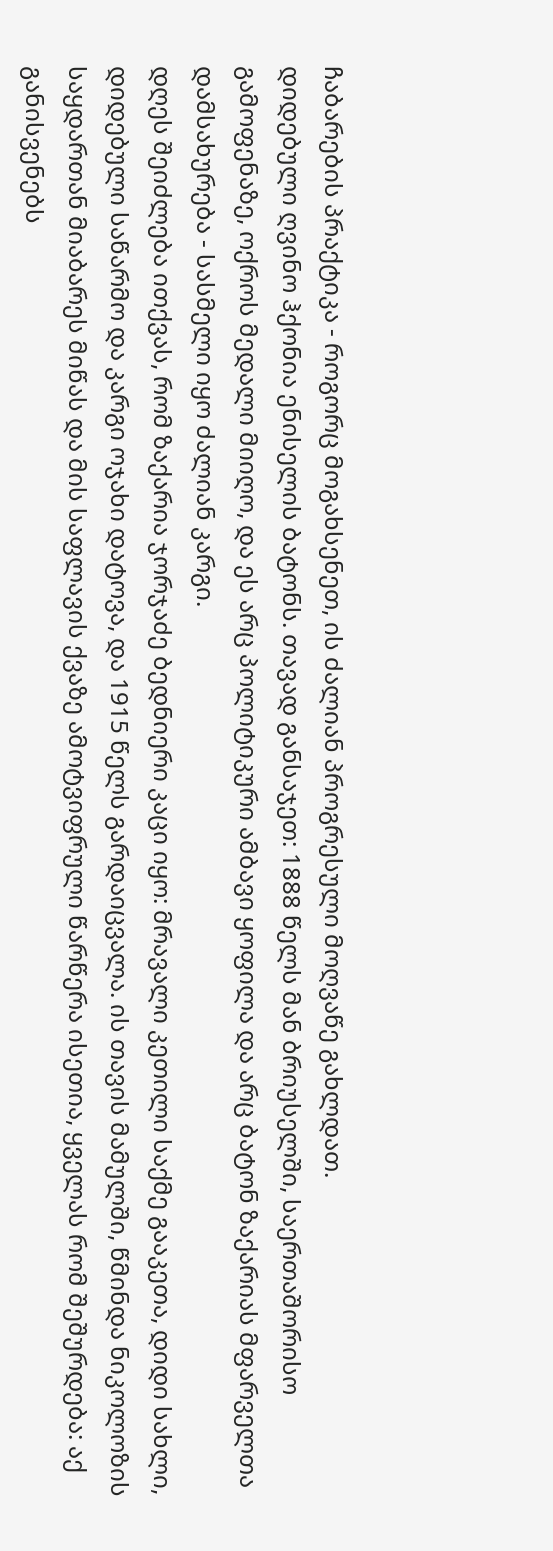ჩაბარების პრაქტიკა - როგორც მოგახსენეთ, ის ძალიან პროგრესული მოღვაწე გახლდათ.
დიდებული ღვინო ჰქონია ენისელის ბატონს. თავად განსაჯეთ: 1888 წელს მან ბრიუსელში, საერთაშორისო გამოფენაზე, ოქროს მედალი მიიღო, და ეს არც პოლიტიკური ამბავი ყოფილა და არც ბატონ ზაქარიას მფარველთა დამსახურება - სასმელი იყო ძალიან კარგი.
დღეს შეიძლება ითქვას, რომ ზაქარია ჯორჯაძე ბედნიერი კაცი იყო: მრავალი კეთილი საქმე გააკეთა, დიდი სახლი, დიდებული საწარმო და კარგი ოჯახი დატოვა, და 1915 წელს გარდაიცვალა. ის თავის მამულში, წმინდა ნიკოლოზის საყდართან მიაბარეს მიწას და მის საფლავის ქვაზე ამოტვიფრული წარწერა ისეთია, ყველას რომ შეშურდება: აქ განისვენებს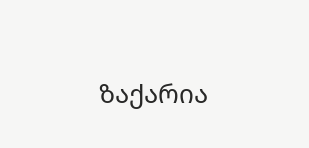ზაქარია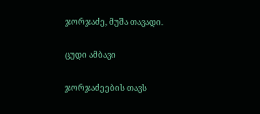ჯორჯაძე, მუშა თავადი.

ცუდი ამბავი

ჯორჯაძეების თავს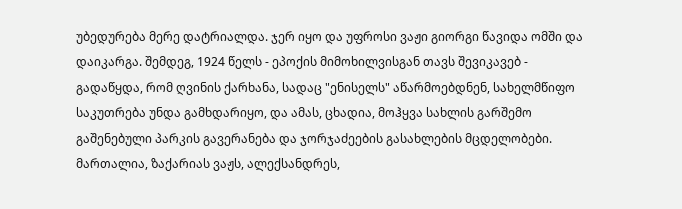უბედურება მერე დატრიალდა. ჯერ იყო და უფროსი ვაჟი გიორგი წავიდა ომში და დაიკარგა. შემდეგ, 1924 წელს - ეპოქის მიმოხილვისგან თავს შევიკავებ - გადაწყდა, რომ ღვინის ქარხანა, სადაც "ენისელს" აწარმოებდნენ, სახელმწიფო საკუთრება უნდა გამხდარიყო, და ამას, ცხადია, მოჰყვა სახლის გარშემო გაშენებული პარკის გავერანება და ჯორჯაძეების გასახლების მცდელობები. მართალია, ზაქარიას ვაჟს, ალექსანდრეს,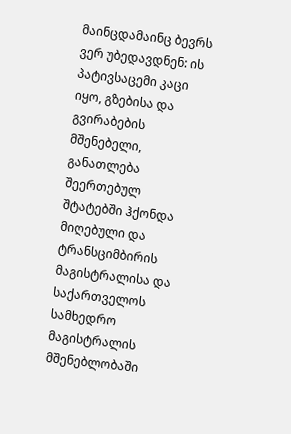მაინცდამაინც ბევრს ვერ უბედავდნენ: ის პატივსაცემი კაცი იყო, გზებისა და გვირაბების მშენებელი, განათლება შეერთებულ შტატებში ჰქონდა მიღებული და ტრანსციმბირის მაგისტრალისა და საქართველოს სამხედრო მაგისტრალის მშენებლობაში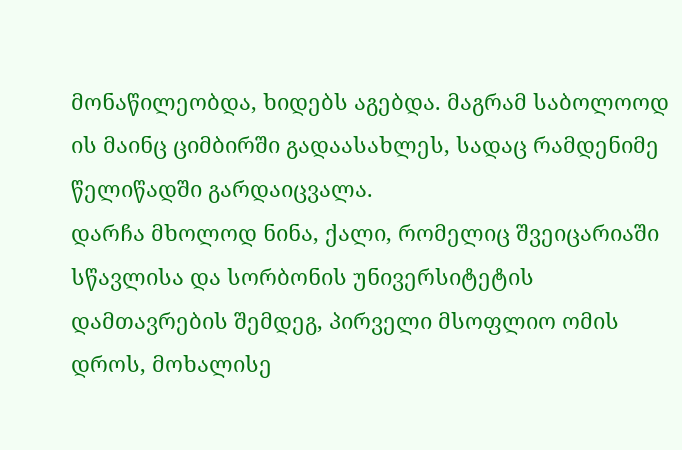მონაწილეობდა, ხიდებს აგებდა. მაგრამ საბოლოოდ ის მაინც ციმბირში გადაასახლეს, სადაც რამდენიმე წელიწადში გარდაიცვალა.
დარჩა მხოლოდ ნინა, ქალი, რომელიც შვეიცარიაში სწავლისა და სორბონის უნივერსიტეტის დამთავრების შემდეგ, პირველი მსოფლიო ომის დროს, მოხალისე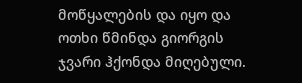მოწყალების და იყო და ოთხი წმინდა გიორგის ჯვარი ჰქონდა მიღებული.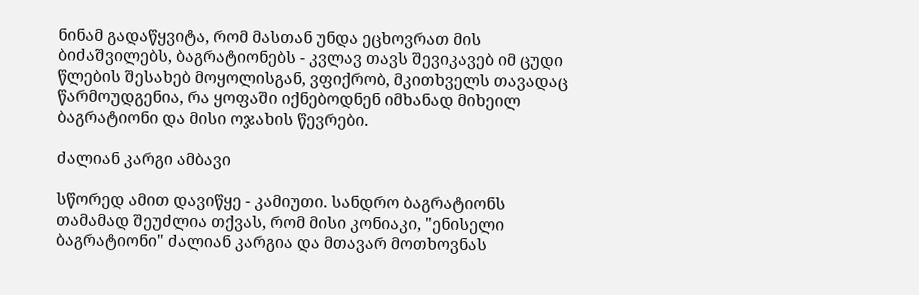ნინამ გადაწყვიტა, რომ მასთან უნდა ეცხოვრათ მის ბიძაშვილებს, ბაგრატიონებს - კვლავ თავს შევიკავებ იმ ცუდი წლების შესახებ მოყოლისგან, ვფიქრობ, მკითხველს თავადაც წარმოუდგენია, რა ყოფაში იქნებოდნენ იმხანად მიხეილ ბაგრატიონი და მისი ოჯახის წევრები.

ძალიან კარგი ამბავი

სწორედ ამით დავიწყე - კამიუთი. სანდრო ბაგრატიონს თამამად შეუძლია თქვას, რომ მისი კონიაკი, "ენისელი ბაგრატიონი" ძალიან კარგია და მთავარ მოთხოვნას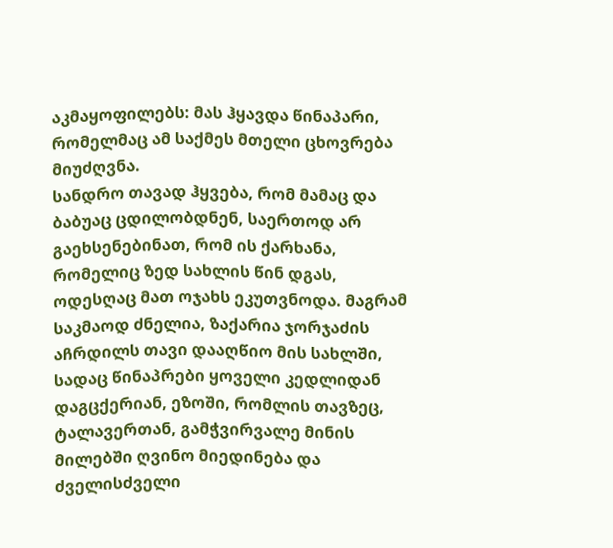აკმაყოფილებს: მას ჰყავდა წინაპარი, რომელმაც ამ საქმეს მთელი ცხოვრება მიუძღვნა.
სანდრო თავად ჰყვება, რომ მამაც და ბაბუაც ცდილობდნენ, საერთოდ არ გაეხსენებინათ, რომ ის ქარხანა, რომელიც ზედ სახლის წინ დგას, ოდესღაც მათ ოჯახს ეკუთვნოდა. მაგრამ საკმაოდ ძნელია, ზაქარია ჯორჯაძის აჩრდილს თავი დააღწიო მის სახლში, სადაც წინაპრები ყოველი კედლიდან დაგცქერიან, ეზოში, რომლის თავზეც, ტალავერთან, გამჭვირვალე მინის მილებში ღვინო მიედინება და ძველისძველი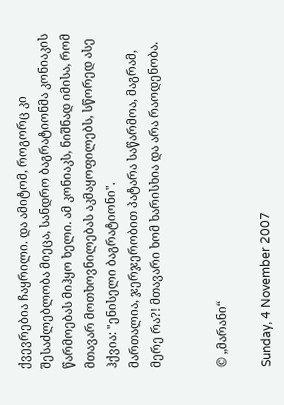ქვევრებია ჩაყრილი. და ამიტომ, როგორც კი შესაძლებლობა მიეცა, სანდრო ბაგრატიონმა კონიაკის წარმოებას მიჰყო ხელი. ამ კონიაკს, ნიშნად იმისა, რომ მთავარ მოთხოვნილებას აკმაყოფილებს, სწორედ ასე ჰქვია: "ენისელი ბაგრატიონი".
მართალია, ჯერჯერობით პატარა საწარმოა, მაგრამ, მერე რა?! მთავარი ხომ ხარისხია და არა რაოდენობა.


© „მარანი“

Sunday, 4 November 2007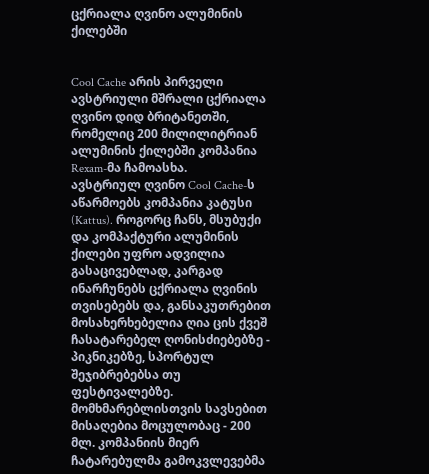ცქრიალა ღვინო ალუმინის ქილებში


Cool Cache არის პირველი ავსტრიული მშრალი ცქრიალა ღვინო დიდ ბრიტანეთში, რომელიც 200 მილილიტრიან ალუმინის ქილებში კომპანია Rexam-მა ჩამოასხა.
ავსტრიულ ღვინო Cool Cache-ს აწარმოებს კომპანია კატუსი (Kattus). როგორც ჩანს, მსუბუქი და კომპაქტური ალუმინის ქილები უფრო ადვილია გასაცივებლად, კარგად ინარჩუნებს ცქრიალა ღვინის თვისებებს და, განსაკუთრებით მოსახერხებელია ღია ცის ქვეშ ჩასატარებელ ღონისძიებებზე - პიკნიკებზე, სპორტულ შეჯიბრებებსა თუ ფესტივალებზე. მომხმარებლისთვის სავსებით მისაღებია მოცულობაც - 200 მლ. კომპანიის მიერ ჩატარებულმა გამოკვლევებმა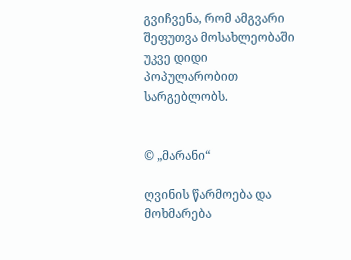გვიჩვენა, რომ ამგვარი შეფუთვა მოსახლეობაში უკვე დიდი პოპულარობით სარგებლობს.


© „მარანი“

ღვინის წარმოება და მოხმარება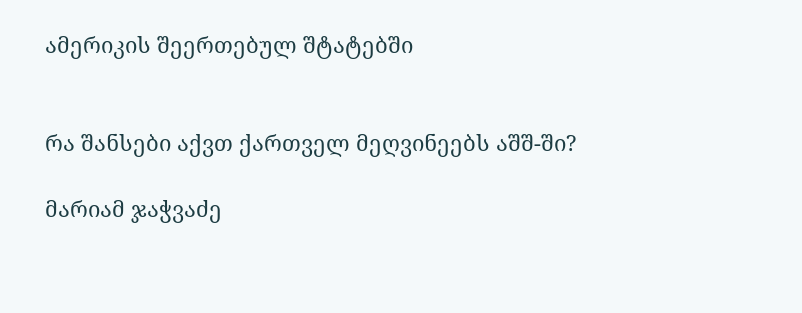ამერიკის შეერთებულ შტატებში


რა შანსები აქვთ ქართველ მეღვინეებს აშშ-ში?

მარიამ ჯაჭვაძე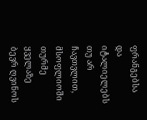ფრანგებსა და იტალიელებს თუ არ ჩავთვლით, მსოფლიოში თურმე ყველაზე ბევრ ღვინოს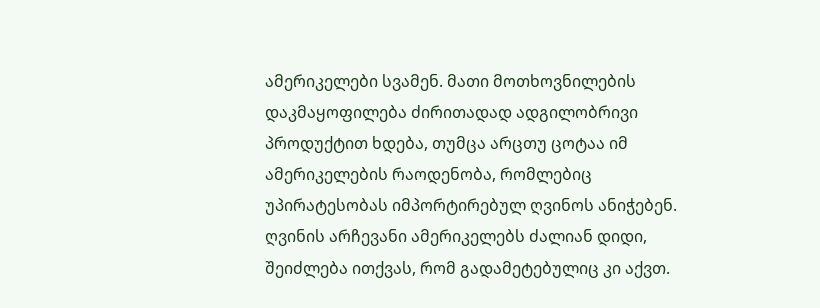ამერიკელები სვამენ. მათი მოთხოვნილების დაკმაყოფილება ძირითადად ადგილობრივი პროდუქტით ხდება, თუმცა არცთუ ცოტაა იმ ამერიკელების რაოდენობა, რომლებიც უპირატესობას იმპორტირებულ ღვინოს ანიჭებენ. ღვინის არჩევანი ამერიკელებს ძალიან დიდი, შეიძლება ითქვას, რომ გადამეტებულიც კი აქვთ.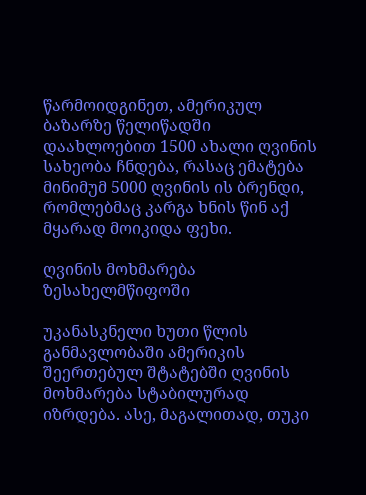წარმოიდგინეთ, ამერიკულ ბაზარზე წელიწადში დაახლოებით 1500 ახალი ღვინის სახეობა ჩნდება, რასაც ემატება მინიმუმ 5000 ღვინის ის ბრენდი, რომლებმაც კარგა ხნის წინ აქ მყარად მოიკიდა ფეხი.

ღვინის მოხმარება ზესახელმწიფოში

უკანასკნელი ხუთი წლის განმავლობაში ამერიკის შეერთებულ შტატებში ღვინის მოხმარება სტაბილურად იზრდება. ასე, მაგალითად, თუკი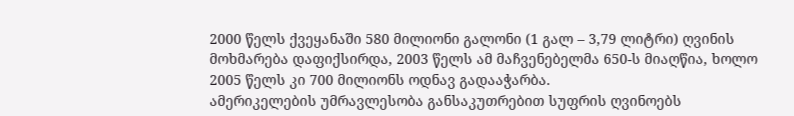2000 წელს ქვეყანაში 580 მილიონი გალონი (1 გალ – 3,79 ლიტრი) ღვინის მოხმარება დაფიქსირდა, 2003 წელს ამ მაჩვენებელმა 650-ს მიაღწია, ხოლო 2005 წელს კი 700 მილიონს ოდნავ გადააჭარბა.
ამერიკელების უმრავლესობა განსაკუთრებით სუფრის ღვინოებს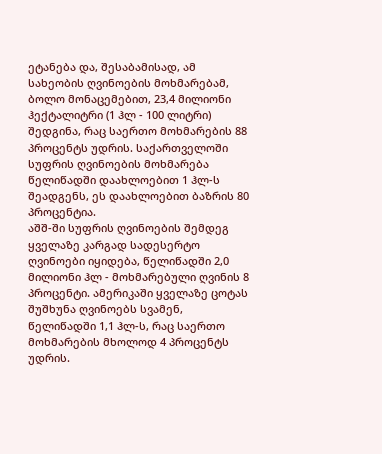ეტანება და, შესაბამისად, ამ სახეობის ღვინოების მოხმარებამ, ბოლო მონაცემებით, 23,4 მილიონი ჰექტალიტრი (1 ჰლ - 100 ლიტრი) შედგინა, რაც საერთო მოხმარების 88 პროცენტს უდრის. საქართველოში სუფრის ღვინოების მოხმარება წელიწადში დაახლოებით 1 ჰლ-ს შეადგენს, ეს დაახლოებით ბაზრის 80 პროცენტია.
აშშ-ში სუფრის ღვინოების შემდეგ ყველაზე კარგად სადესერტო ღვინოები იყიდება, წელიწადში 2,0 მილიონი ჰლ - მოხმარებული ღვინის 8 პროცენტი. ამერიკაში ყველაზე ცოტას შუშხუნა ღვინოებს სვამენ, წელიწადში 1,1 ჰლ-ს, რაც საერთო მოხმარების მხოლოდ 4 პროცენტს უდრის.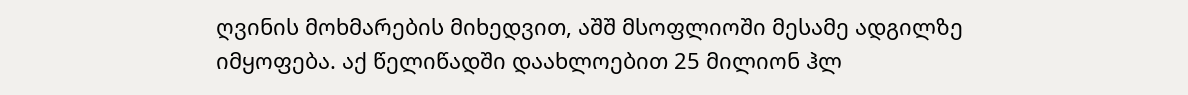ღვინის მოხმარების მიხედვით, აშშ მსოფლიოში მესამე ადგილზე იმყოფება. აქ წელიწადში დაახლოებით 25 მილიონ ჰლ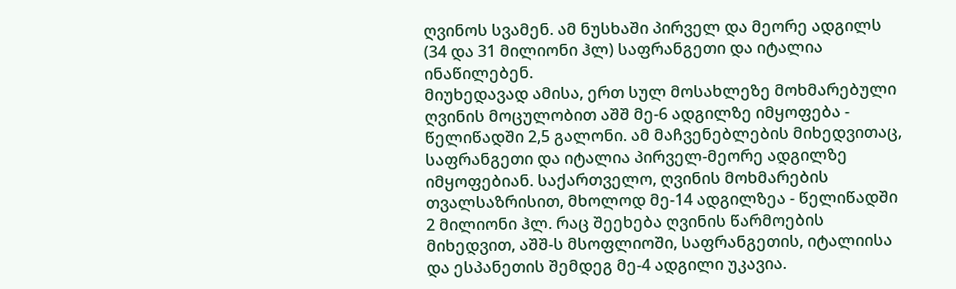ღვინოს სვამენ. ამ ნუსხაში პირველ და მეორე ადგილს (34 და 31 მილიონი ჰლ) საფრანგეთი და იტალია ინაწილებენ.
მიუხედავად ამისა, ერთ სულ მოსახლეზე მოხმარებული ღვინის მოცულობით აშშ მე-6 ადგილზე იმყოფება - წელიწადში 2,5 გალონი. ამ მაჩვენებლების მიხედვითაც, საფრანგეთი და იტალია პირველ-მეორე ადგილზე იმყოფებიან. საქართველო, ღვინის მოხმარების თვალსაზრისით, მხოლოდ მე-14 ადგილზეა - წელიწადში 2 მილიონი ჰლ. რაც შეეხება ღვინის წარმოების მიხედვით, აშშ-ს მსოფლიოში, საფრანგეთის, იტალიისა და ესპანეთის შემდეგ მე-4 ადგილი უკავია.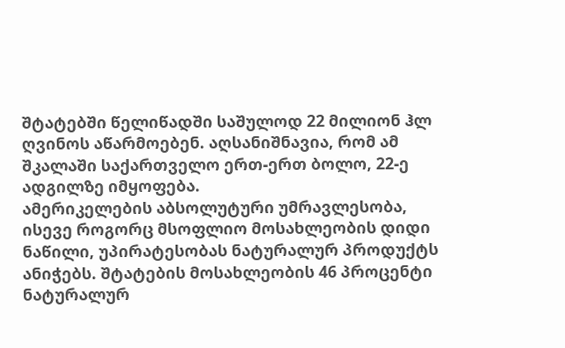შტატებში წელიწადში საშულოდ 22 მილიონ ჰლ ღვინოს აწარმოებენ. აღსანიშნავია, რომ ამ შკალაში საქართველო ერთ-ერთ ბოლო, 22-ე ადგილზე იმყოფება.
ამერიკელების აბსოლუტური უმრავლესობა, ისევე როგორც მსოფლიო მოსახლეობის დიდი ნაწილი, უპირატესობას ნატურალურ პროდუქტს ანიჭებს. შტატების მოსახლეობის 46 პროცენტი ნატურალურ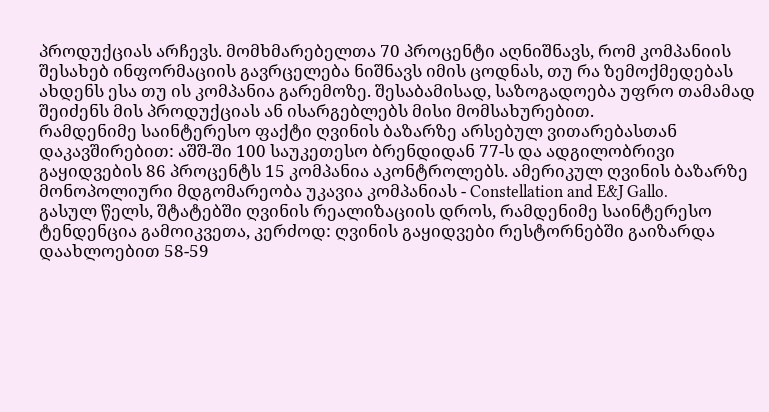პროდუქციას არჩევს. მომხმარებელთა 70 პროცენტი აღნიშნავს, რომ კომპანიის შესახებ ინფორმაციის გავრცელება ნიშნავს იმის ცოდნას, თუ რა ზემოქმედებას ახდენს ესა თუ ის კომპანია გარემოზე. შესაბამისად, საზოგადოება უფრო თამამად შეიძენს მის პროდუქციას ან ისარგებლებს მისი მომსახურებით.
რამდენიმე საინტერესო ფაქტი ღვინის ბაზარზე არსებულ ვითარებასთან დაკავშირებით: აშშ-ში 100 საუკეთესო ბრენდიდან 77-ს და ადგილობრივი გაყიდვების 86 პროცენტს 15 კომპანია აკონტროლებს. ამერიკულ ღვინის ბაზარზე მონოპოლიური მდგომარეობა უკავია კომპანიას - Constellation and E&J Gallo.
გასულ წელს, შტატებში ღვინის რეალიზაციის დროს, რამდენიმე საინტერესო ტენდენცია გამოიკვეთა, კერძოდ: ღვინის გაყიდვები რესტორნებში გაიზარდა დაახლოებით 58-59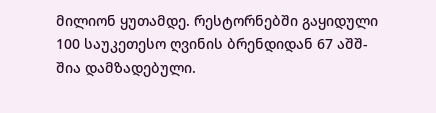მილიონ ყუთამდე. რესტორნებში გაყიდული 100 საუკეთესო ღვინის ბრენდიდან 67 აშშ-შია დამზადებული.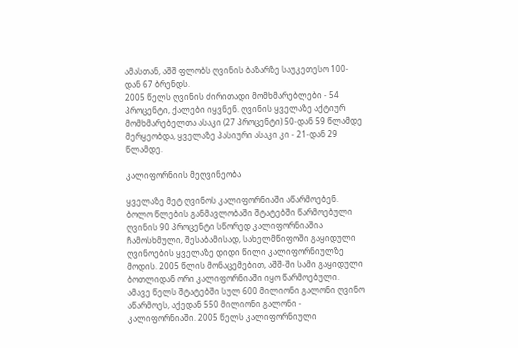ამასთან, აშშ ფლობს ღვინის ბაზარზე საუკეთესო 100-დან 67 ბრენდს.
2005 წელს ღვინის ძირითადი მომხმარებლები - 54 პროცენტი, ქალები იყვნენ. ღვინის ყველაზე აქტიურ მომხმარებელთა ასაკი (27 პროცენტი) 50-დან 59 წლამდე მერყეობდა, ყველაზე პასიური ასაკი კი - 21-დან 29 წლამდე.

კალიფორნიის მეღვინეობა

ყველაზე მეტ ღვინოს კალიფორნიაში აწარმოებენ. ბოლო წლების განმავლობაში შტატებში წარმოებული ღვინის 90 პროცენტი სწორედ კალიფორნიაშია ჩამოსხმული, შესაბამისად, სახელმწიფოში გაყიდული ღვინოების ყველაზე დიდი წილი კალიფორნიულზე მოდის. 2005 წლის მონაცემებით, აშშ-ში სამი გაყიდული ბოთლიდან ორი კალიფორნიაში იყო წარმოებული.
ამავე წელს შტატებში სულ 600 მილიონი გალონი ღვინო აწარმოეს, აქედან 550 მილიონი გალონი - კალიფორნიაში. 2005 წელს კალიფორნიული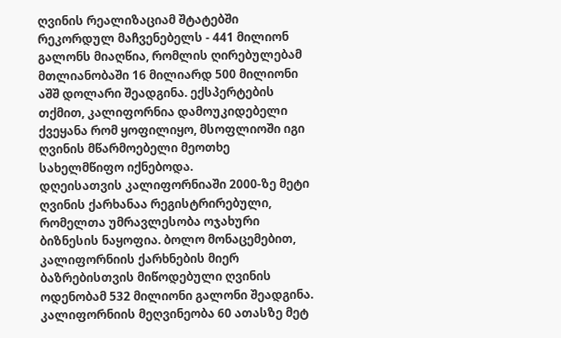ღვინის რეალიზაციამ შტატებში რეკორდულ მაჩვენებელს - 441 მილიონ გალონს მიაღწია, რომლის ღირებულებამ მთლიანობაში 16 მილიარდ 500 მილიონი აშშ დოლარი შეადგინა. ექსპერტების თქმით, კალიფორნია დამოუკიდებელი ქვეყანა რომ ყოფილიყო, მსოფლიოში იგი ღვინის მწარმოებელი მეოთხე სახელმწიფო იქნებოდა.
დღეისათვის კალიფორნიაში 2000-ზე მეტი ღვინის ქარხანაა რეგისტრირებული, რომელთა უმრავლესობა ოჯახური ბიზნესის ნაყოფია. ბოლო მონაცემებით, კალიფორნიის ქარხნების მიერ ბაზრებისთვის მიწოდებული ღვინის ოდენობამ 532 მილიონი გალონი შეადგინა.
კალიფორნიის მეღვინეობა 60 ათასზე მეტ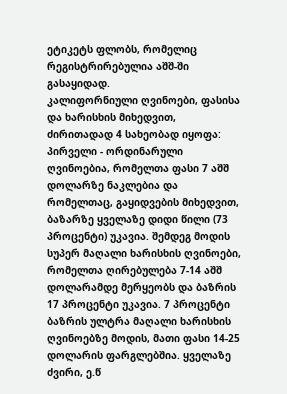ეტიკეტს ფლობს, რომელიც რეგისტრირებულია აშშ-ში გასაყიდად.
კალიფორნიული ღვინოები, ფასისა და ხარისხის მიხედვით, ძირითადად 4 სახეობად იყოფა: პირველი - ორდინარული ღვინოებია, რომელთა ფასი 7 აშშ დოლარზე ნაკლებია და რომელთაც, გაყიდვების მიხედვით, ბაზარზე ყველაზე დიდი წილი (73 პროცენტი) უკავია. შემდეგ მოდის სუპერ მაღალი ხარისხის ღვინოები, რომელთა ღირებულება 7-14 აშშ დოლარამდე მერყეობს და ბაზრის 17 პროცენტი უკავია. 7 პროცენტი ბაზრის ულტრა მაღალი ხარისხის ღვინოებზე მოდის, მათი ფასი 14-25 დოლარის ფარგლებშია. ყველაზე ძვირი, ე.წ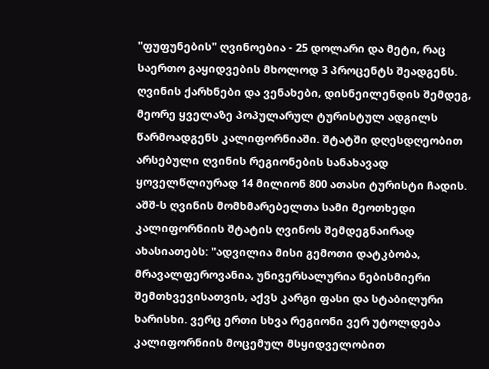"ფუფუნების" ღვინოებია - 25 დოლარი და მეტი, რაც საერთო გაყიდვების მხოლოდ 3 პროცენტს შეადგენს.
ღვინის ქარხნები და ვენახები, დისნეილენდის შემდეგ, მეორე ყველაზე პოპულარულ ტურისტულ ადგილს წარმოადგენს კალიფორნიაში. შტატში დღესდღეობით არსებული ღვინის რეგიონების სანახავად ყოველწლიურად 14 მილიონ 800 ათასი ტურისტი ჩადის.
აშშ-ს ღვინის მომხმარებელთა სამი მეოთხედი კალიფორნიის შტატის ღვინოს შემდეგნაირად ახასიათებს: "ადვილია მისი გემოთი დატკბობა, მრავალფეროვანია, უნივერსალურია ნებისმიერი შემთხვევისათვის, აქვს კარგი ფასი და სტაბილური ხარისხი. ვერც ერთი სხვა რეგიონი ვერ უტოლდება კალიფორნიის მოცემულ მსყიდველობით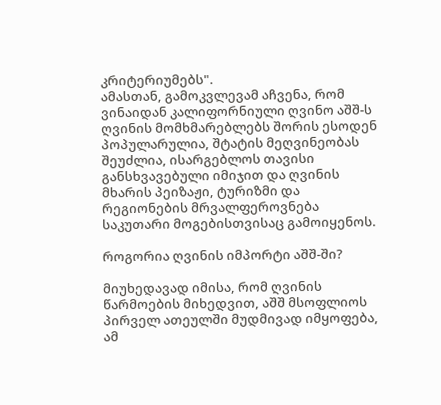კრიტერიუმებს".
ამასთან, გამოკვლევამ აჩვენა, რომ ვინაიდან კალიფორნიული ღვინო აშშ-ს ღვინის მომხმარებლებს შორის ესოდენ პოპულარულია, შტატის მეღვინეობას შეუძლია, ისარგებლოს თავისი განსხვავებული იმიჯით და ღვინის მხარის პეიზაჟი, ტურიზმი და რეგიონების მრვალფეროვნება საკუთარი მოგებისთვისაც გამოიყენოს.

როგორია ღვინის იმპორტი აშშ-ში?

მიუხედავად იმისა, რომ ღვინის წარმოების მიხედვით, აშშ მსოფლიოს პირველ ათეულში მუდმივად იმყოფება, ამ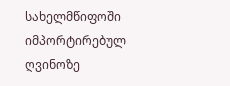სახელმწიფოში იმპორტირებულ ღვინოზე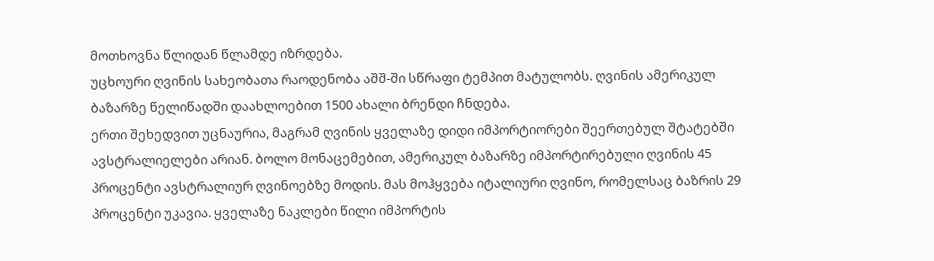მოთხოვნა წლიდან წლამდე იზრდება.
უცხოური ღვინის სახეობათა რაოდენობა აშშ-ში სწრაფი ტემპით მატულობს. ღვინის ამერიკულ ბაზარზე წელიწადში დაახლოებით 1500 ახალი ბრენდი ჩნდება.
ერთი შეხედვით უცნაურია, მაგრამ ღვინის ყველაზე დიდი იმპორტიორები შეერთებულ შტატებში ავსტრალიელები არიან. ბოლო მონაცემებით, ამერიკულ ბაზარზე იმპორტირებული ღვინის 45 პროცენტი ავსტრალიურ ღვინოებზე მოდის. მას მოჰყვება იტალიური ღვინო, რომელსაც ბაზრის 29 პროცენტი უკავია. ყველაზე ნაკლები წილი იმპორტის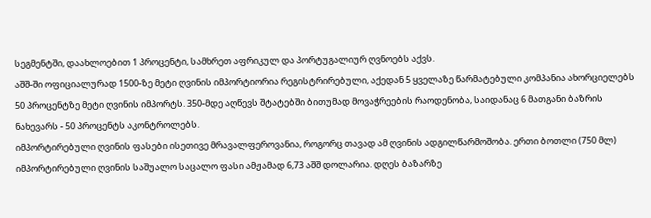სეგმენტში, დაახლოებით 1 პროცენტი, სამხრეთ აფრიკულ და პორტუგალიურ ღვნოებს აქვს.
აშშ-ში ოფიციალურად 1500-ზე მეტი ღვინის იმპორტიორია რეგისტრირებული, აქედან 5 ყველაზე წარმატებული კომპანია ახორციელებს 50 პროცენტზე მეტი ღვინის იმპორტს. 350-მდე აღწევს შტატებში ბითუმად მოვაჭრეების რაოდენობა, საიდანაც 6 მათგანი ბაზრის ნახევარს - 50 პროცენტს აკონტროლებს.
იმპორტირებული ღვინის ფასები ისეთივე მრავალფეროვანია, როგორც თავად ამ ღვინის ადგილწარმოშობა. ერთი ბოთლი (750 მლ) იმპორტირებული ღვინის საშუალო საცალო ფასი ამჟამად 6,73 აშშ დოლარია. დღეს ბაზარზე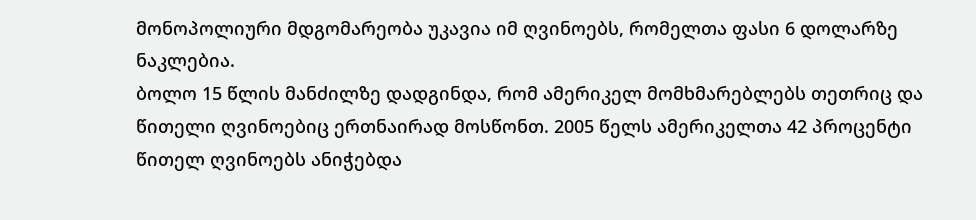მონოპოლიური მდგომარეობა უკავია იმ ღვინოებს, რომელთა ფასი 6 დოლარზე ნაკლებია.
ბოლო 15 წლის მანძილზე დადგინდა, რომ ამერიკელ მომხმარებლებს თეთრიც და წითელი ღვინოებიც ერთნაირად მოსწონთ. 2005 წელს ამერიკელთა 42 პროცენტი წითელ ღვინოებს ანიჭებდა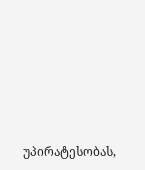უპირატესობას,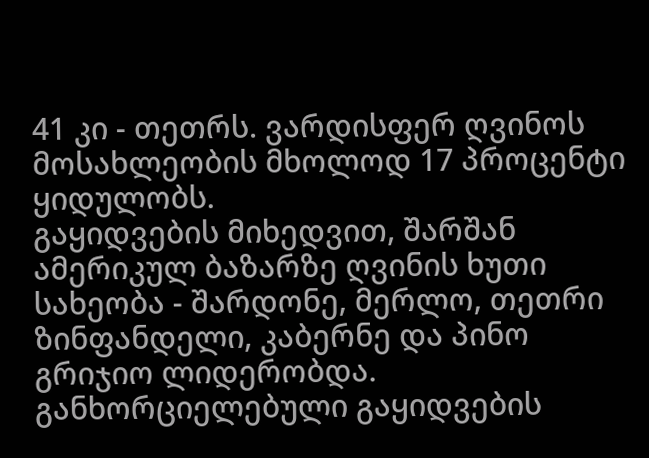41 კი - თეთრს. ვარდისფერ ღვინოს მოსახლეობის მხოლოდ 17 პროცენტი ყიდულობს.
გაყიდვების მიხედვით, შარშან ამერიკულ ბაზარზე ღვინის ხუთი სახეობა - შარდონე, მერლო, თეთრი ზინფანდელი, კაბერნე და პინო გრიჯიო ლიდერობდა. განხორციელებული გაყიდვების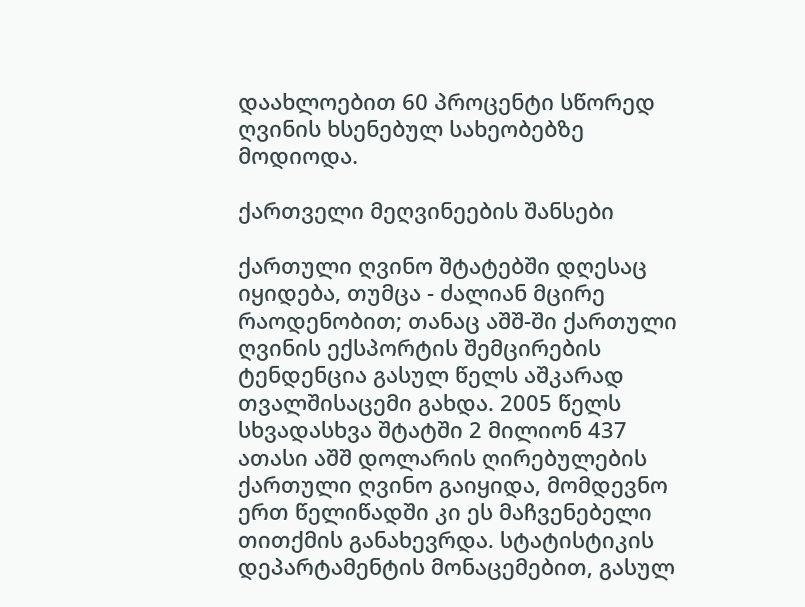დაახლოებით 60 პროცენტი სწორედ ღვინის ხსენებულ სახეობებზე მოდიოდა.

ქართველი მეღვინეების შანსები

ქართული ღვინო შტატებში დღესაც იყიდება, თუმცა - ძალიან მცირე რაოდენობით; თანაც აშშ-ში ქართული ღვინის ექსპორტის შემცირების ტენდენცია გასულ წელს აშკარად თვალშისაცემი გახდა. 2005 წელს სხვადასხვა შტატში 2 მილიონ 437 ათასი აშშ დოლარის ღირებულების ქართული ღვინო გაიყიდა, მომდევნო ერთ წელიწადში კი ეს მაჩვენებელი თითქმის განახევრდა. სტატისტიკის დეპარტამენტის მონაცემებით, გასულ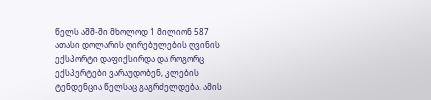წელს აშშ-ში მხოლოდ 1 მილიონ 587 ათასი დოლარის ღირებულების ღვინის ექსპორტი დაფიქსირდა და როგორც ექსპერტები ვარაუდობენ, კლების ტენდენცია წელსაც გაგრძელდება. ამის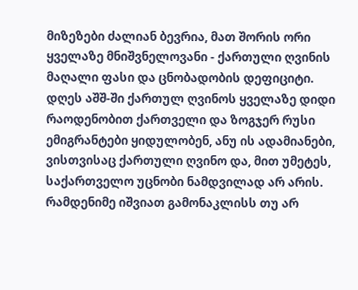მიზეზები ძალიან ბევრია, მათ შორის ორი ყველაზე მნიშვნელოვანი - ქართული ღვინის მაღალი ფასი და ცნობადობის დეფიციტი.
დღეს აშშ-ში ქართულ ღვინოს ყველაზე დიდი რაოდენობით ქართველი და ზოგჯერ რუსი ემიგრანტები ყიდულობენ, ანუ ის ადამიანები, ვისთვისაც ქართული ღვინო და, მით უმეტეს, საქართველო უცნობი ნამდვილად არ არის. რამდენიმე იშვიათ გამონაკლისს თუ არ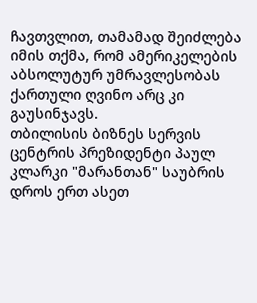ჩავთვლით, თამამად შეიძლება იმის თქმა, რომ ამერიკელების აბსოლუტურ უმრავლესობას ქართული ღვინო არც კი გაუსინჯავს.
თბილისის ბიზნეს სერვის ცენტრის პრეზიდენტი პაულ კლარკი "მარანთან" საუბრის დროს ერთ ასეთ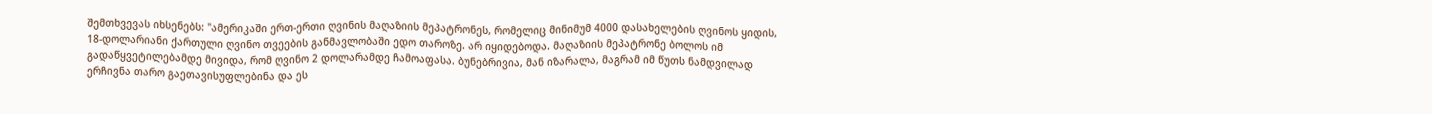შემთხვევას იხსენებს: "ამერიკაში ერთ-ერთი ღვინის მაღაზიის მეპატრონეს, რომელიც მინიმუმ 4000 დასახელების ღვინოს ყიდის, 18-დოლარიანი ქართული ღვინო თვეების განმავლობაში ედო თაროზე. არ იყიდებოდა. მაღაზიის მეპატრონე ბოლოს იმ გადაწყვეტილებამდე მივიდა, რომ ღვინო 2 დოლარამდე ჩამოაფასა. ბუნებრივია, მან იზარალა, მაგრამ იმ წუთს ნამდვილად ერჩივნა თარო გაეთავისუფლებინა და ეს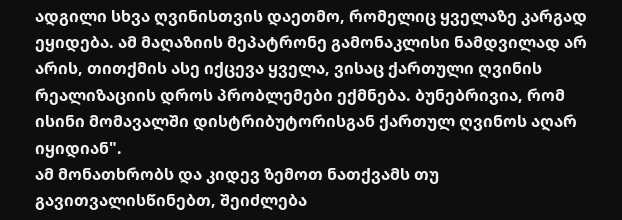ადგილი სხვა ღვინისთვის დაეთმო, რომელიც ყველაზე კარგად ეყიდება. ამ მაღაზიის მეპატრონე გამონაკლისი ნამდვილად არ არის, თითქმის ასე იქცევა ყველა, ვისაც ქართული ღვინის რეალიზაციის დროს პრობლემები ექმნება. ბუნებრივია, რომ ისინი მომავალში დისტრიბუტორისგან ქართულ ღვინოს აღარ იყიდიან".
ამ მონათხრობს და კიდევ ზემოთ ნათქვამს თუ გავითვალისწინებთ, შეიძლება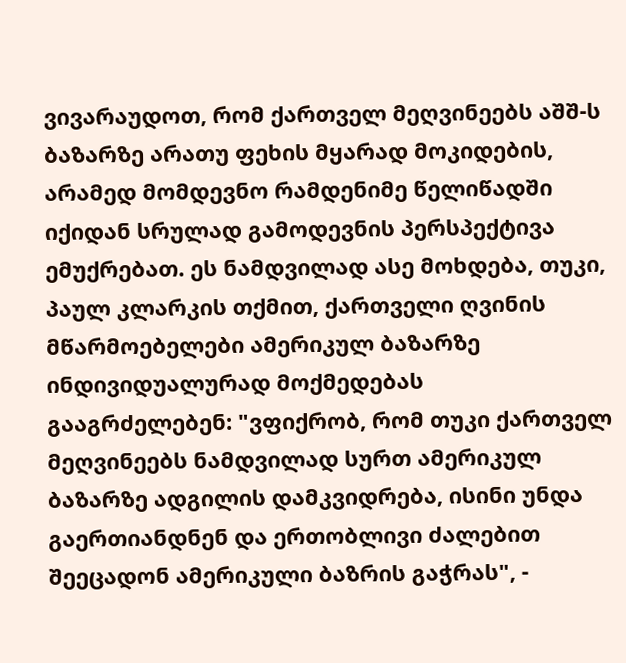ვივარაუდოთ, რომ ქართველ მეღვინეებს აშშ-ს ბაზარზე არათუ ფეხის მყარად მოკიდების, არამედ მომდევნო რამდენიმე წელიწადში იქიდან სრულად გამოდევნის პერსპექტივა ემუქრებათ. ეს ნამდვილად ასე მოხდება, თუკი, პაულ კლარკის თქმით, ქართველი ღვინის მწარმოებელები ამერიკულ ბაზარზე ინდივიდუალურად მოქმედებას გააგრძელებენ: "ვფიქრობ, რომ თუკი ქართველ მეღვინეებს ნამდვილად სურთ ამერიკულ ბაზარზე ადგილის დამკვიდრება, ისინი უნდა გაერთიანდნენ და ერთობლივი ძალებით შეეცადონ ამერიკული ბაზრის გაჭრას", -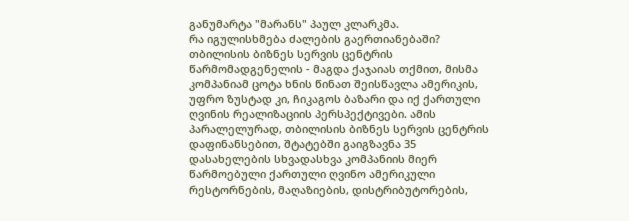განუმარტა "მარანს" პაულ კლარკმა.
რა იგულისხმება ძალების გაერთიანებაში? თბილისის ბიზნეს სერვის ცენტრის წარმომადგენელის - მაგდა ქაჯაიას თქმით, მისმა კომპანიამ ცოტა ხნის წინათ შეისწავლა ამერიკის, უფრო ზუსტად კი, ჩიკაგოს ბაზარი და იქ ქართული ღვინის რეალიზაციის პერსპექტივები. ამის პარალელურად, თბილისის ბიზნეს სერვის ცენტრის დაფინანსებით, შტატებში გაიგზავნა 35 დასახელების სხვადასხვა კომპანიის მიერ წარმოებული ქართული ღვინო ამერიკული რესტორნების, მაღაზიების, დისტრიბუტორების,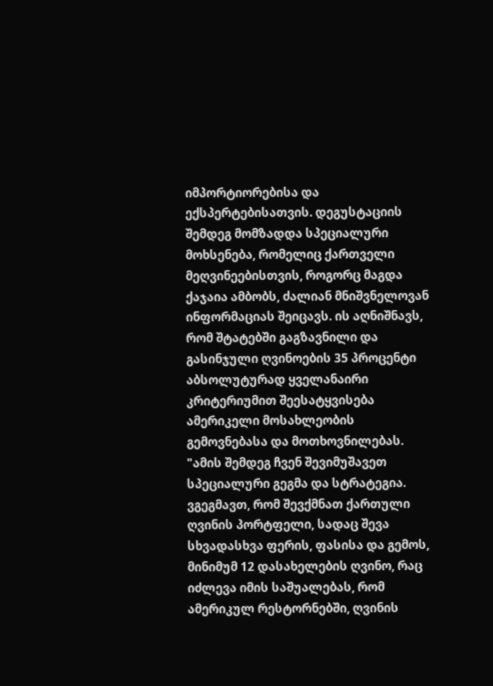იმპორტიორებისა და ექსპერტებისათვის. დეგუსტაციის შემდეგ მომზადდა სპეციალური მოხსენება, რომელიც ქართველი მეღვინეებისთვის, როგორც მაგდა ქაჯაია ამბობს, ძალიან მნიშვნელოვან ინფორმაციას შეიცავს. ის აღნიშნავს, რომ შტატებში გაგზავნილი და გასინჯული ღვინოების 35 პროცენტი აბსოლუტურად ყველანაირი კრიტერიუმით შეესატყვისება ამერიკელი მოსახლეობის გემოვნებასა და მოთხოვნილებას.
"ამის შემდეგ ჩვენ შევიმუშავეთ სპეციალური გეგმა და სტრატეგია. ვგეგმავთ, რომ შევქმნათ ქართული ღვინის პორტფელი, სადაც შევა სხვადასხვა ფერის, ფასისა და გემოს, მინიმუმ 12 დასახელების ღვინო, რაც იძლევა იმის საშუალებას, რომ ამერიკულ რესტორნებში, ღვინის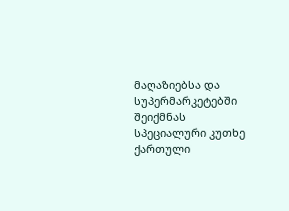მაღაზიებსა და სუპერმარკეტებში შეიქმნას სპეციალური კუთხე ქართული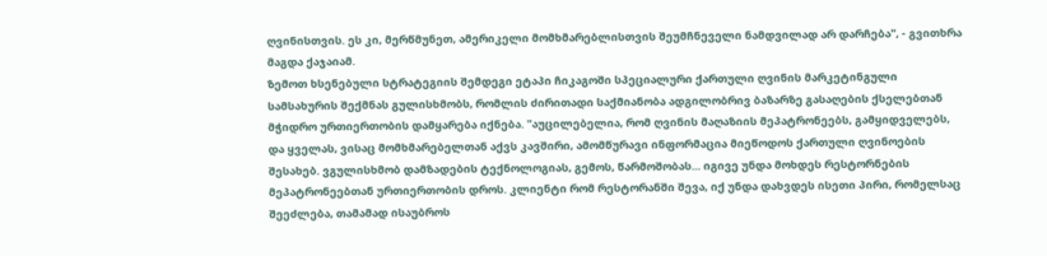ღვინისთვის. ეს კი, მერწმუნეთ, ამერიკელი მომხმარებლისთვის შეუმჩნეველი ნამდვილად არ დარჩება", - გვითხრა მაგდა ქაჯაიამ.
ზემოთ ხსენებული სტრატეგიის შემდეგი ეტაპი ჩიკაგოში სპეციალური ქართული ღვინის მარკეტინგული სამსახურის შექმნას გულისხმობს, რომლის ძირითადი საქმიანობა ადგილობრივ ბაზარზე გასაღების ქსელებთან მჭიდრო ურთიერთობის დამყარება იქნება. "აუცილებელია, რომ ღვინის მაღაზიის მეპატრონეებს, გამყიდველებს, და ყველას, ვისაც მომხმარებელთან აქვს კავშირი, ამომწურავი ინფორმაცია მიეწოდოს ქართული ღვინოების შესახებ. ვგულისხმობ დამზადების ტექნოლოგიას, გემოს, წარმოშობას... იგივე უნდა მოხდეს რესტორნების მეპატრონეებთან ურთიერთობის დროს. კლიენტი რომ რესტორანში შევა, იქ უნდა დახვდეს ისეთი პირი, რომელსაც შეეძლება, თამამად ისაუბროს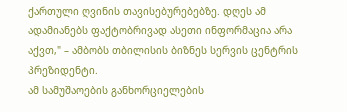ქართული ღვინის თავისებურებებზე. დღეს ამ ადამიანებს ფაქტობრივად ასეთი ინფორმაცია არა აქვთ," – ამბობს თბილისის ბიზნეს სერვის ცენტრის პრეზიდენტი.
ამ სამუშაოების განხორციელების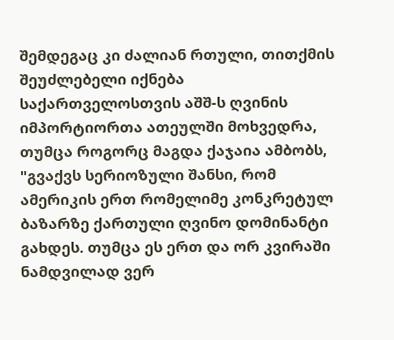შემდეგაც კი ძალიან რთული, თითქმის შეუძლებელი იქნება საქართველოსთვის აშშ-ს ღვინის იმპორტიორთა ათეულში მოხვედრა, თუმცა როგორც მაგდა ქაჯაია ამბობს, "გვაქვს სერიოზული შანსი, რომ ამერიკის ერთ რომელიმე კონკრეტულ ბაზარზე ქართული ღვინო დომინანტი გახდეს. თუმცა ეს ერთ და ორ კვირაში ნამდვილად ვერ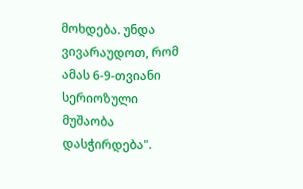მოხდება. უნდა ვივარაუდოთ, რომ ამას 6-9-თვიანი სერიოზული მუშაობა დასჭირდება".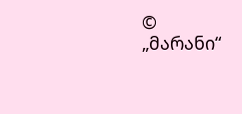© „მარანი“